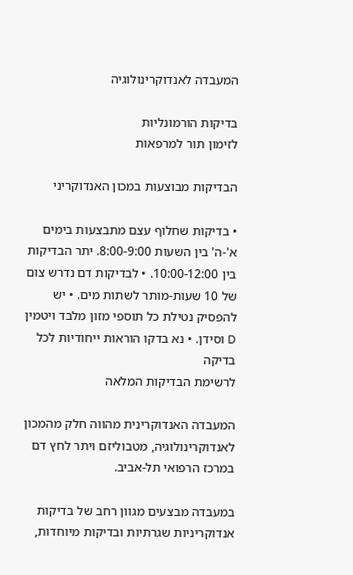המעבדה לאנדוקרינולוגיה

בדיקות הורמונליות
לזימון תור למרפאות

הבדיקות מבוצעות במכון האנדוקריני

• בדיקות שחלוף עצם מתבצעות בימים א'-ה' בין השעות 8:00-9:00. יתר הבדיקות בין 10:00-12:00. • לבדיקות דם נדרש צום של 10 שעות-מותר לשתות מים. • יש להפסיק נטילת כל תוספי מזון מלבד ויטמין D וסידן. • נא בדקו הוראות ייחודיות לכל בדיקה
לרשימת הבדיקות המלאה

המעבדה האנדוקרינית מהווה חלק מהמכון לאנדוקרינולוגיה, מטבוליזם ויתר לחץ דם במרכז הרפואי תל-אביב.

במעבדה מבצעים מגוון רחב של בדיקות אנדוקריניות שגרתיות ובדיקות מיוחדות,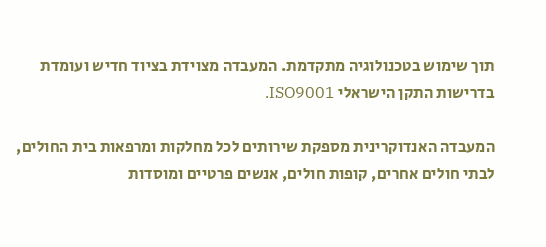תוך שימוש בטכנולוגיה מתקדמת. המעבדה מצוידת בציוד חדיש ועומדת בדרישות התקן הישראלי ISO9001.

המעבדה האנדוקרינית מספקת שירותים לכל מחלקות ומרפאות בית החולים, לבתי חולים אחרים, קופות חולים, אנשים פרטיים ומוסדות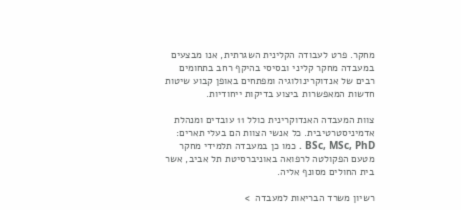מחקר. פרט לעבודה הקלינית השגרתית, אנו מבצעים במעבדה מחקר קליני ובסיסי בהיקף רחב בתחומים רבים של אנדוקרינולוגיה ומפתחים באופן קבוע שיטות חדשות המאפשרות ביצוע בדיקות ייחודיות.

צוות המעבדה האנדוקרינית כולל 11 עובדים ומנהלת אדמיניסטרטיבית. כל אנשי הצוות הם בעלי תארים: BSc, MSc, PhD . כמו כן במעבדה תלמידי מחקר מטעם הפקולטה לרפואה באוניברסיטת תל אביב, אשר בית החולים מסונף אליה.

רשיון משרד הבריאות למעבדה  >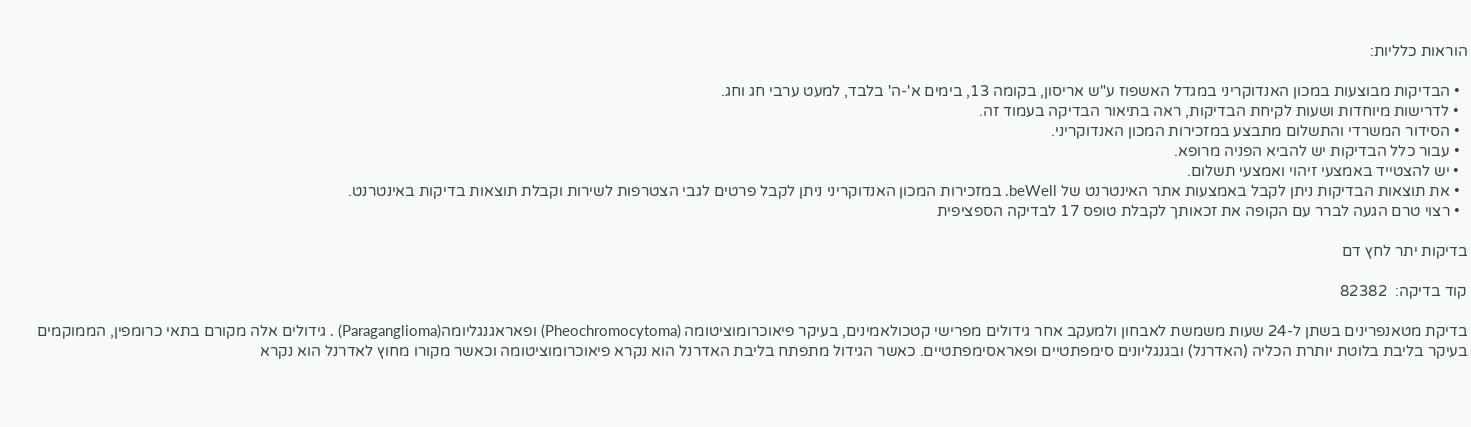הוראות כלליות:

  • הבדיקות מבוצעות במכון האנדוקריני במגדל האשפוז ע"ש אריסון, בקומה 13, בימים א'-ה' בלבד, למעט ערבי חג וחג.
  • לדרישות מיוחדות ושעות לקיחת הבדיקות, ראה בתיאור הבדיקה בעמוד זה.
  • הסידור המשרדי והתשלום מתבצע במזכירות המכון האנדוקריני.
  • עבור כלל הבדיקות יש להביא הפניה מרופא.
  • יש להצטייד באמצעי זיהוי ואמצעי תשלום.
  • את תוצאות הבדיקות ניתן לקבל באמצעות אתר האינטרנט של beWell. במזכירות המכון האנדוקריני ניתן לקבל פרטים לגבי הצטרפות לשירות וקבלת תוצאות בדיקות באינטרנט.
  • רצוי טרם הגעה לברר עם הקופה את זכאותך לקבלת טופס 17 לבדיקה הספציפית

בדיקות יתר לחץ דם

קוד בדיקה:  82382

בדיקת מטאנפרינים בשתן ל-24 שעות משמשת לאבחון ולמעקב אחר גידולים מפרישי קטכולאמינים, בעיקר פיאוכרומוציטומה (Pheochromocytoma) ופאראגנגליומה(Paraganglioma) . גידולים אלה מקורם בתאי כרומפין, הממוקמים בעיקר בליבת בלוטת יותרת הכליה (האדרנל) ובגנגליונים סימפתטיים ופאראסימפתטיים. כאשר הגידול מתפתח בליבת האדרנל הוא נקרא פיאוכרומוציטומה וכאשר מקורו מחוץ לאדרנל הוא נקרא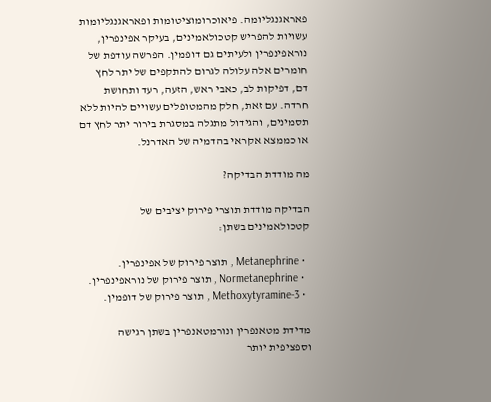פאראגנגליומה. פיאוכרומוציטומות ופאראגנגליומות עשויות להפריש קטכולאמינים, בעיקר אפינפרין, נוראפינפרין ולעיתים גם דופמין. הפרשה עודפת של חומרים אלה עלולה לגרום להתקפים של יתר לחץ דם, דפיקות לב, כאבי ראש, הזעה, רעד ותחושת חרדה. עם זאת, חלק מהמטופלים עשויים להיות ללא תסמינים, והגידול מתגלה במסגרת בירור יתר לחץ דם או כממצא אקראי בהדמיה של האדרנל.

מה מודדת הבדיקה?

הבדיקה מודדת תוצרי פירוק יציבים של קטכולאמינים בשתן:

  • Metanephrine , תוצר פירוק של אפינפרין.
  • Normetanephrine , תוצר פירוק של נוראפינפרין.
  • 3-Methoxytyramine , תוצר פירוק של דופמין.

מדידת מטאנפרין ונורמטאנפרין בשתן רגישה וספציפית יותר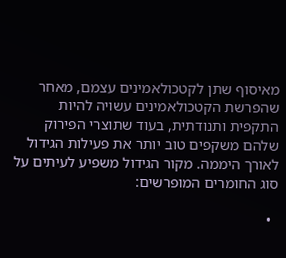מאיסוף שתן לקטכולאמינים עצמם, מאחר שהפרשת הקטכולאמינים עשויה להיות התקפית ותנודתית, בעוד שתוצרי הפירוק שלהם משקפים טוב יותר את פעילות הגידול לאורך היממה. מקור הגידול משפיע לעיתים על סוג החומרים המופרשים:

  •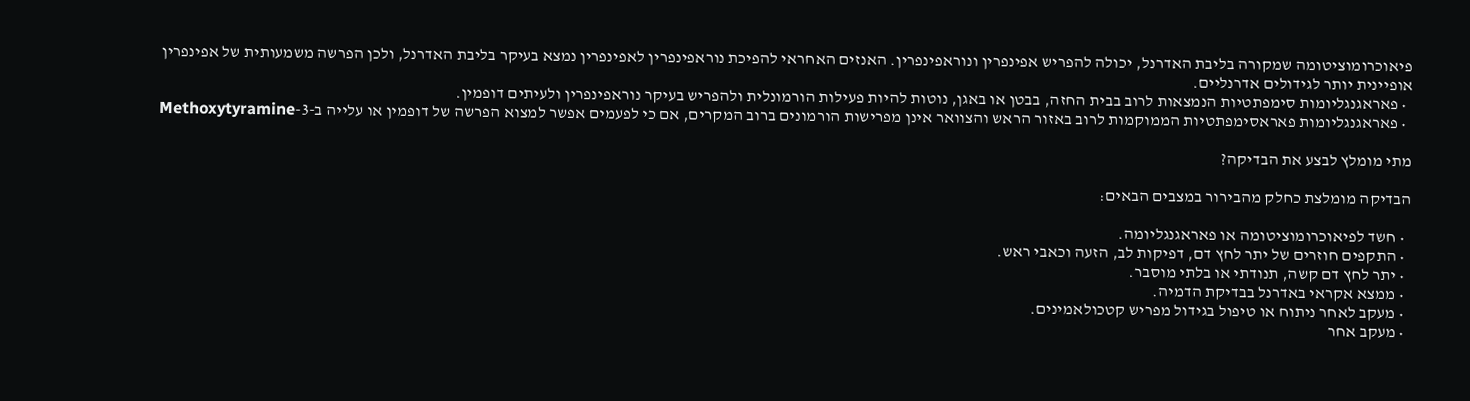פיאוכרומוציטומה שמקורה בליבת האדרנל, יכולה להפריש אפינפרין ונוראפינפרין. האנזים האחראי להפיכת נוראפינפרין לאפינפרין נמצא בעיקר בליבת האדרנל, ולכן הפרשה משמעותית של אפינפרין אופיינית יותר לגידולים אדרנליים.
  • פאראגנגליומות סימפתטיות הנמצאות לרוב בבית החזה, בבטן או באגן, נוטות להיות פעילות הורמונלית ולהפריש בעיקר נוראפינפרין ולעיתים דופמין.
  • פאראגנגליומות פאראסימפתטיות הממוקמות לרוב באזור הראש והצוואר אינן מפרישות הורמונים ברוב המקרים, אם כי לפעמים אפשר למצוא הפרשה של דופמין או עלייה ב-3-Methoxytyramine

מתי מומלץ לבצע את הבדיקה?

הבדיקה מומלצת כחלק מהבירור במצבים הבאים:

  • חשד לפיאוכרומוציטומה או פאראגנגליומה.
  • התקפים חוזרים של יתר לחץ דם, דפיקות לב, הזעה וכאבי ראש.
  • יתר לחץ דם קשה, תנודתי או בלתי מוסבר.
  • ממצא אקראי באדרנל בבדיקת הדמיה.
  • מעקב לאחר ניתוח או טיפול בגידול מפריש קטכולאמינים.
  • מעקב אחר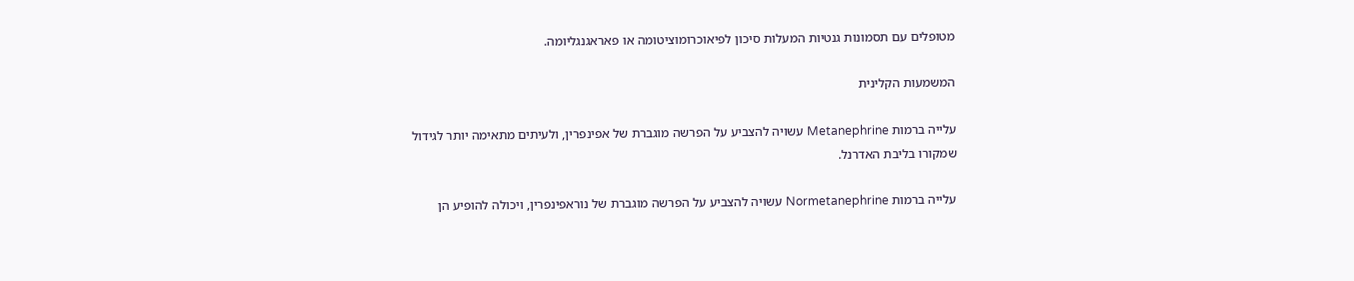מטופלים עם תסמונות גנטיות המעלות סיכון לפיאוכרומוציטומה או פאראגנגליומה.

המשמעות הקלינית

עלייה ברמות Metanephrine עשויה להצביע על הפרשה מוגברת של אפינפרין, ולעיתים מתאימה יותר לגידול שמקורו בליבת האדרנל.

עלייה ברמות Normetanephrine עשויה להצביע על הפרשה מוגברת של נוראפינפרין, ויכולה להופיע הן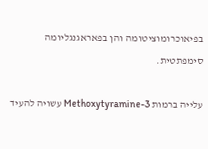בפיאוכרומוציטומה והן בפאראגנגליומה סימפתטית.

עלייה ברמות 3-Methoxytyramine עשויה להעיד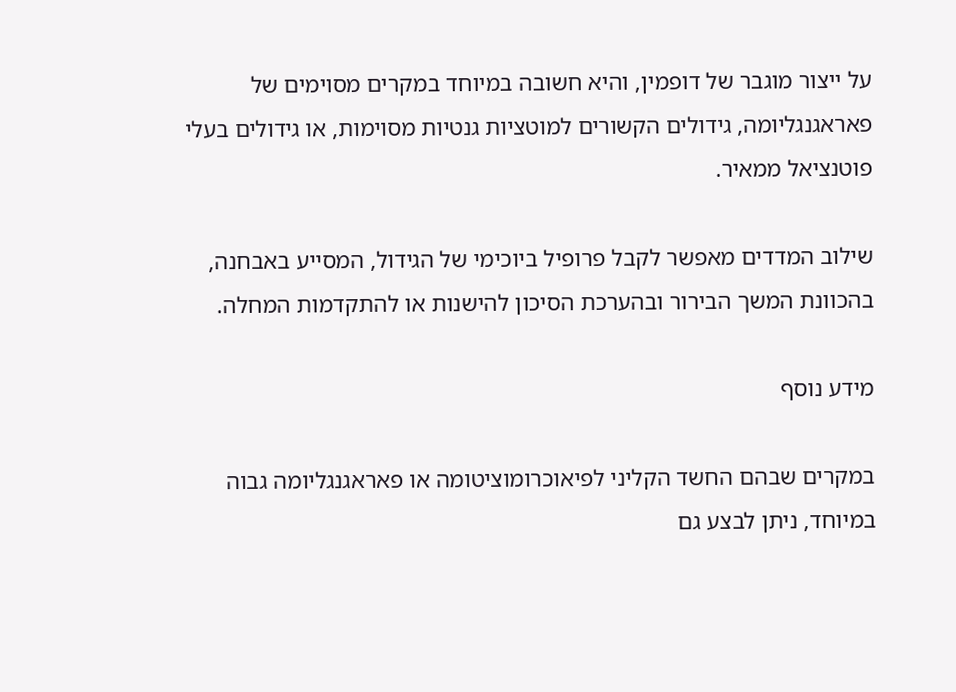על ייצור מוגבר של דופמין, והיא חשובה במיוחד במקרים מסוימים של פאראגנגליומה, גידולים הקשורים למוטציות גנטיות מסוימות, או גידולים בעלי פוטנציאל ממאיר.

שילוב המדדים מאפשר לקבל פרופיל ביוכימי של הגידול, המסייע באבחנה, בהכוונת המשך הבירור ובהערכת הסיכון להישנות או להתקדמות המחלה.

מידע נוסף

במקרים שבהם החשד הקליני לפיאוכרומוציטומה או פאראגנגליומה גבוה במיוחד, ניתן לבצע גם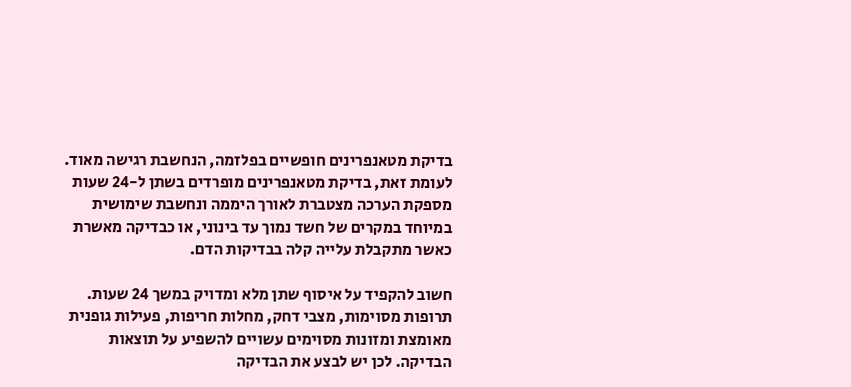בדיקת מטאנפרינים חופשיים בפלזמה, הנחשבת רגישה מאוד. לעומת זאת, בדיקת מטאנפרינים מופרדים בשתן ל-24 שעות מספקת הערכה מצטברת לאורך היממה ונחשבת שימושית במיוחד במקרים של חשד נמוך עד בינוני, או כבדיקה מאשרת כאשר מתקבלת עלייה קלה בבדיקות הדם.

חשוב להקפיד על איסוף שתן מלא ומדויק במשך 24 שעות. תרופות מסוימות, מצבי דחק, מחלות חריפות, פעילות גופנית מאומצת ומזונות מסוימים עשויים להשפיע על תוצאות הבדיקה. לכן יש לבצע את הבדיקה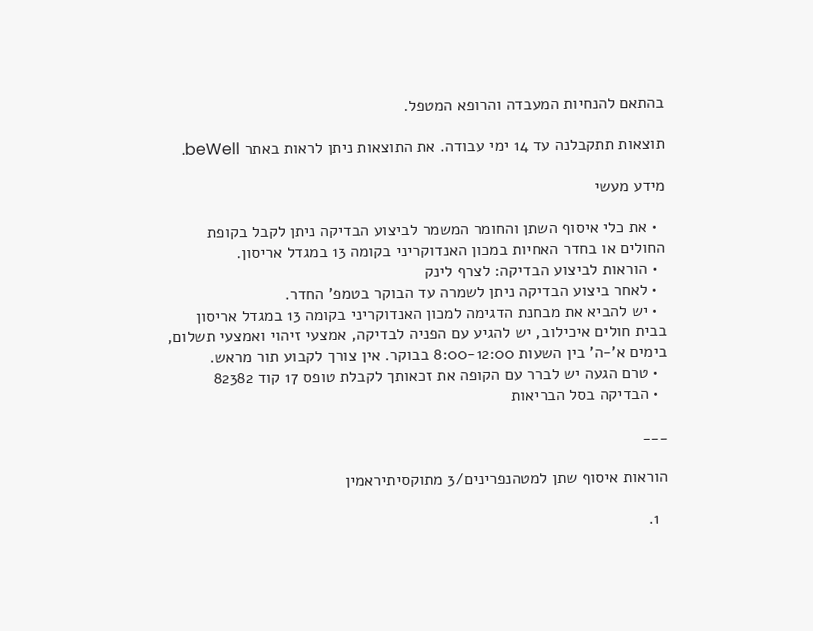בהתאם להנחיות המעבדה והרופא המטפל.

תוצאות תתקבלנה עד 14 ימי עבודה. את התוצאות ניתן לראות באתר beWell.

מידע מעשי

  • את כלי איסוף השתן והחומר המשמר לביצוע הבדיקה ניתן לקבל בקופת החולים או בחדר האחיות במכון האנדוקריני בקומה 13 במגדל אריסון.
  • הוראות לביצוע הבדיקה: לצרף לינק
  • לאחר ביצוע הבדיקה ניתן לשמרה עד הבוקר בטמפ' החדר.
  • יש להביא את מבחנת הדגימה למכון האנדוקריני בקומה 13 במגדל אריסון בבית חולים איכילוב, יש להגיע עם הפניה לבדיקה, אמצעי זיהוי ואמצעי תשלום, בימים א'-ה' בין השעות 8:00-12:00 בבוקר. אין צורך לקבוע תור מראש.
  • טרם הגעה יש לברר עם הקופה את זכאותך לקבלת טופס 17 קוד 82382
  • הבדיקה בסל הבריאות

___

הוראות איסוף שתן למטהנפרינים/3 מתוקסיתיראמין

  1.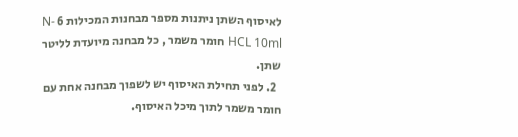לאיסוף השתן ניתנות מספר מבחנות המכילות 6 N-HCL 10ml חומר משמר , כל מבחנה מיועדת לליטר שתן.
  2. לפני תחילת האיסוף יש לשפוך מבחנה אחת עם חומר משמר לתוך מיכל האיסוף.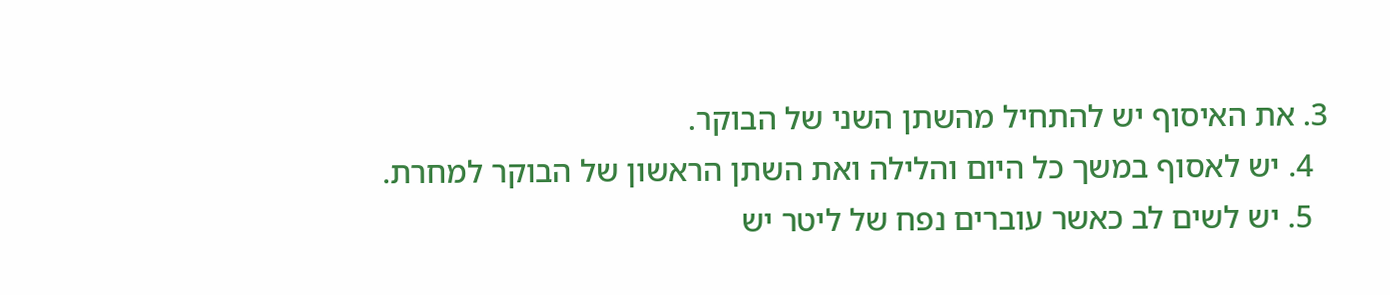3. את האיסוף יש להתחיל מהשתן השני של הבוקר.
  4. יש לאסוף במשך כל היום והלילה ואת השתן הראשון של הבוקר למחרת.
  5. יש לשים לב כאשר עוברים נפח של ליטר יש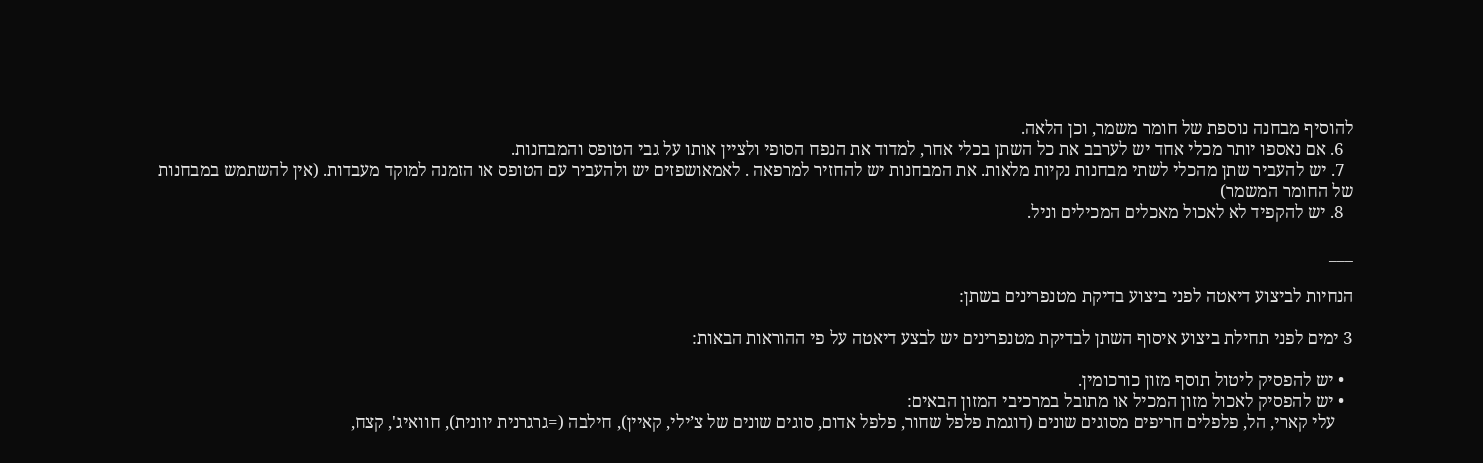להוסיף מבחנה נוספת של חומר משמר, וכן הלאה.
  6. אם נאספו יותר מכלי אחד יש לערבב את כל השתן בכלי אחר, למדוד את הנפח הסופי ולציין אותו על גבי הטופס והמבחנות.
  7. יש להעביר שתן מהכלי לשתי מבחנות נקיות מלאות. את המבחנות יש להחזיר למרפאה . לאמאושפזים יש ולהעביר עם הטופס או הזמנה למוקד מעבדות. (אין להשתמש במבחנות של החומר המשמר)
  8. יש להקפיד לא לאכול מאכלים המכילים וניל.

___

הנחיות לביצוע דיאטה לפני ביצוע בדיקת מטנפרינים בשתן:

3 ימים לפני תחילת ביצוע איסוף השתן לבדיקת מטנפרינים יש לבצע דיאטה על פי ההוראות הבאות:

  • יש להפסיק ליטול תוסף מזון כורכומין.
  • יש להפסיק לאכול מזון המכיל או מתובל במרכיבי המזון הבאים:
    עלי קארי, הל, פלפלים חריפים מסוגים שונים (דוגמת פלפל שחור, פלפל אדום, סוגים שונים של צ’ילי, קאיין), חילבה (=גרגרנית יוונית), חוואיג', קצח,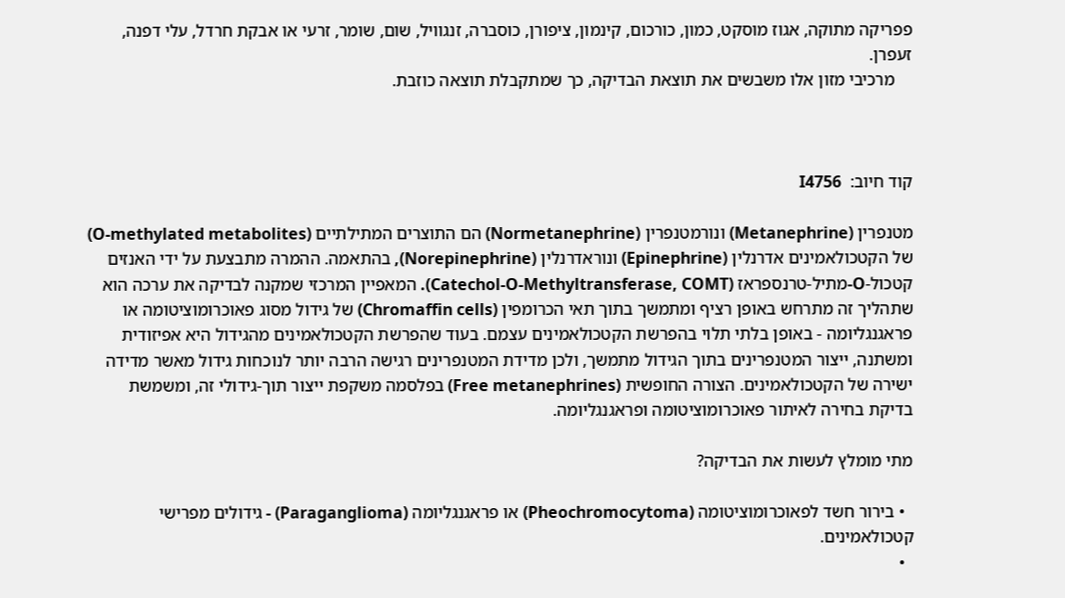פפריקה מתוקה, אגוז מוסקט, כמון, כורכום, קינמון, ציפורן, כוסברה, זנגוויל, שום, שומר, זרעי או אבקת חרדל, עלי דפנה, זעפרן.
    מרכיבי מזון אלו משבשים את תוצאת הבדיקה, כך שמתקבלת תוצאה כוזבת.



קוד חיוב:  I4756

מטנפרין (Metanephrine) ונורמטנפרין (Normetanephrine) הם התוצרים המתילתיים (O-methylated metabolites) של הקטכולאמינים אדרנלין (Epinephrine) ונוראדרנלין (Norepinephrine), בהתאמה. ההמרה מתבצעת על ידי האנזים קטכול-O-מתיל-טרנספראז (Catechol-O-Methyltransferase, COMT). המאפיין המרכזי שמקנה לבדיקה את ערכה הוא שתהליך זה מתרחש באופן רציף ומתמשך בתוך תאי הכרומפין (Chromaffin cells) של גידול מסוג פאוכרומוציטומה או פראגנגליומה - באופן בלתי תלוי בהפרשת הקטכולאמינים עצמם. בעוד שהפרשת הקטכולאמינים מהגידול היא אפיזודית ומשתנה, ייצור המטנפרינים בתוך הגידול מתמשך, ולכן מדידת המטנפרינים רגישה הרבה יותר לנוכחות גידול מאשר מדידה ישירה של הקטכולאמינים. הצורה החופשית (Free metanephrines) בפלסמה משקפת ייצור תוך-גידולי זה, ומשמשת בדיקת בחירה לאיתור פאוכרומוציטומה ופראגנגליומה.

מתי מומלץ לעשות את הבדיקה?

  • בירור חשד לפאוכרומוציטומה (Pheochromocytoma) או פראגנגליומה (Paraganglioma) - גידולים מפרישי קטכולאמינים.
  •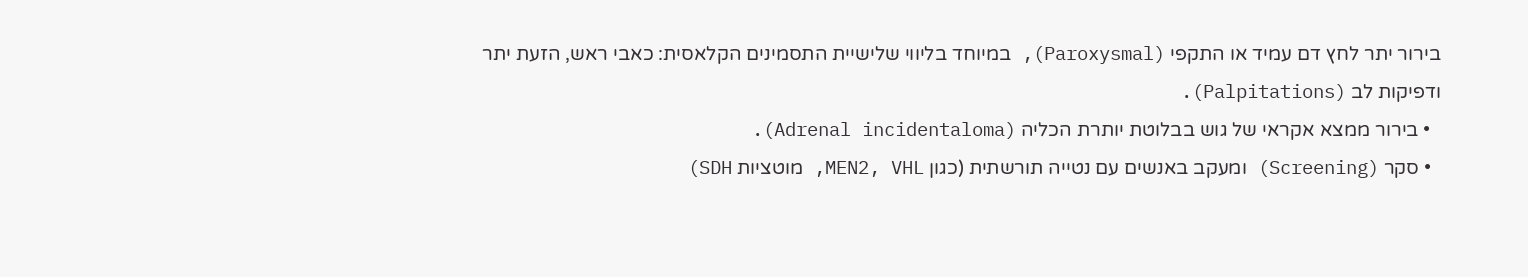בירור יתר לחץ דם עמיד או התקפי (Paroxysmal), במיוחד בליווי שלישיית התסמינים הקלאסית: כאבי ראש, הזעת יתר ודפיקות לב (Palpitations).
  • בירור ממצא אקראי של גוש בבלוטת יותרת הכליה (Adrenal incidentaloma).
  • סקר (Screening) ומעקב באנשים עם נטייה תורשתית (כגון MEN2, VHL, מוטציות SDH)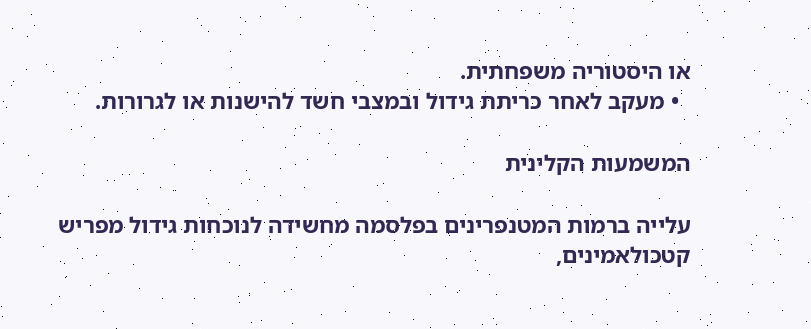או היסטוריה משפחתית.
  • מעקב לאחר כריתת גידול ובמצבי חשד להישנות או לגרורות.

המשמעות הקלינית

עלייה ברמות המטנפרינים בפלסמה מחשידה לנוכחות גידול מפריש קטכולאמינים,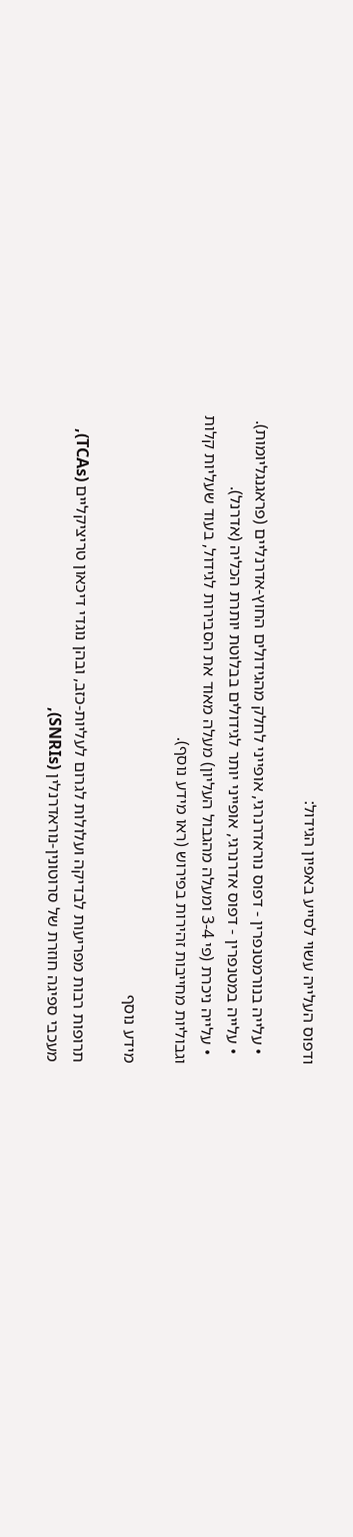ודפוס העלייה עשוי לסייע באפיון הגידול:

  • עלייה בנורמטנפרין - דפוס נוראדרנרגי, אופייני לחלק מהגידולים החוץ-אדרנליים (פראגנגליומות).
  • עלייה במטנפרין - דפוס אדרנרגי, אופייני יותר לגידולים בבלוטת יותרת הכליה (אדרנל).
  • עלייה ניכרת (פי 3-4 ומעלה מהגבול העליון) מעלה מאוד את הסבירות לגידול, בעוד שעליות קלות וגבוליות מחייבות זהירות בפירוש (ראו מידע נוסף).

מידע נוסף

תרופות רבות מפריעות לבדיקה ועלולות לגרום לעליות-כזב, ובהן נוגדי דיכאון טריציקליים (TCAs), מעכבי ספיגה חוזרת של סרוטונין-נוראדרנלין (SNRIs),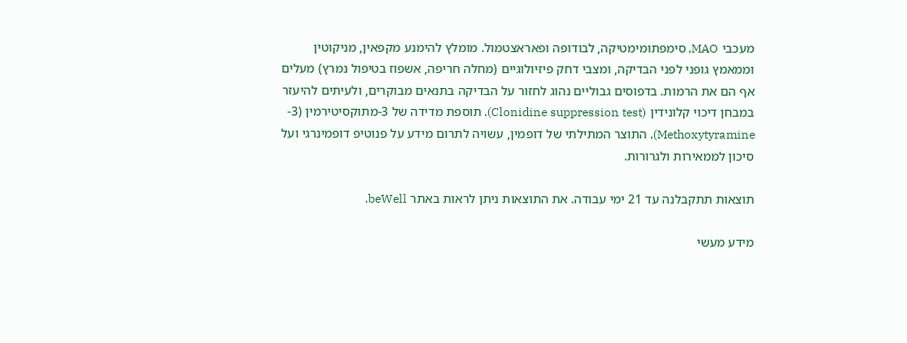מעכבי MAO, סימפתומימטיקה, לבודופה ופאראצטמול. מומלץ להימנע מקפאין, מניקוטין וממאמץ גופני לפני הבדיקה, ומצבי דחק פיזיולוגיים (מחלה חריפה, אשפוז בטיפול נמרץ) מעלים אף הם את הרמות. בדפוסים גבוליים נהוג לחזור על הבדיקה בתנאים מבוקרים, ולעיתים להיעזר במבחן דיכוי קלונידין (Clonidine suppression test). תוספת מדידה של 3-מתוקסיטירמין (3-Methoxytyramine), התוצר המתילתי של דופמין, עשויה לתרום מידע על פנוטיפ דופמינרגי ועל סיכון לממאירות ולגרורות.

תוצאות תתקבלנה עד 21 ימי עבודה. את התוצאות ניתן לראות באתר beWell.

מידע מעשי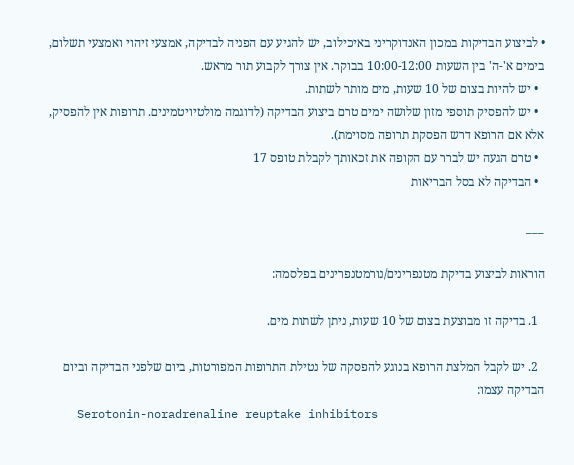• לביצוע הבדיקות במכון האנדוקריני באיכילוב, יש להגיע עם הפניה לבדיקה, אמצעי זיהוי ואמצעי תשלום, בימים א'-ה' בין השעות 10:00-12:00 בבוקר. אין צורך לקבוע תור מראש.
  • יש להיות בצום של 10 שעות, מים מותר לשתות.
  • יש להפסיק תוספי מזון שלושה ימים טרם ביצוע הבדיקה (לדוגמה מולטיויטמינים. תרופות אין להפסיק, אלא אם הרופא דרש הפסקת תרופה מסוימת).
  • טרם הגעה יש לברר עם הקופה את זכאותך לקבלת טופס 17
  • הבדיקה לא בסל הבריאות

___

הוראות לביצוע בדיקת מטנפרינים/נורמטנפרינים בפלסמה:

  1. בדיקה זו מבוצעת בצום של 10 שעות, ניתן לשתות מים.

  2. יש לקבל המלצת הרופא בנוגע להפסקה של נטילת התרופות המפורטות, ביום שלפני הבדיקה וביום הבדיקה עצמו:
    Serotonin-noradrenaline reuptake inhibitors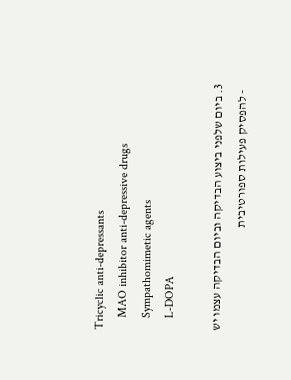Tricyclic anti-depressants
    MAO inhibitor anti-depressive drugs
    Sympathomimetic agents
    L-DOPA

  3. ביום שלפני ביצוע הבדיקה וביום הבדיקה עצמו יש
    - להפסיק פעילות ספורטיבית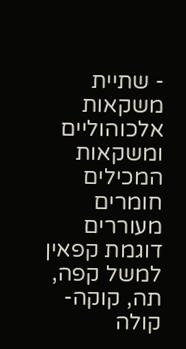- שתיית משקאות אלכוהוליים ומשקאות המכילים חומרים מעוררים דוגמת קפאין למשל קפה, תה, קוקה-קולה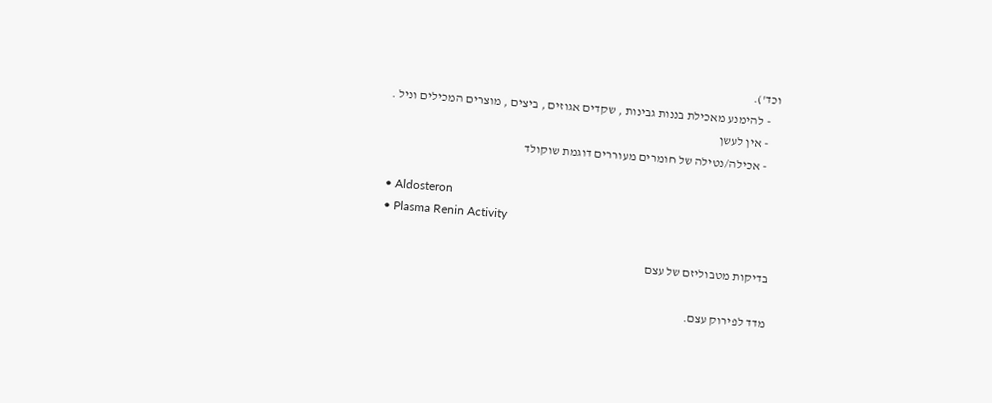וכד').
    - להימנע מאכילת בננות גבינות , שקדים אגוזים , ביצים , מוצרים המכילים וניל .
    - אין לעשן
    - אכילה/נטילה של חומרים מעוררים דוגמת שוקולד

• Aldosteron
• Plasma Renin Activity

בדיקות מטבוליזם של עצם

מדד לפירוק עצם.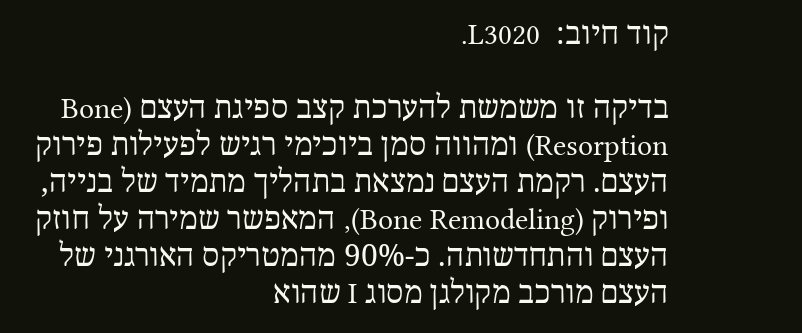קוד חיוב:  L3020.

בדיקה זו משמשת להערכת קצב ספיגת העצם (Bone Resorption) ומהווה סמן ביוכימי רגיש לפעילות פירוק העצם. רקמת העצם נמצאת בתהליך מתמיד של בנייה, ופירוק (Bone Remodeling), המאפשר שמירה על חוזק העצם והתחדשותה. כ-90% מהמטריקס האורגני של העצם מורכב מקולגן מסוג I שהוא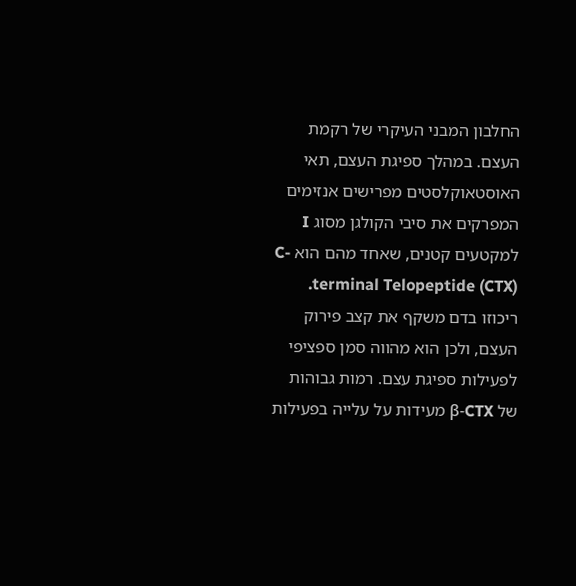החלבון המבני העיקרי של רקמת העצם. במהלך ספיגת העצם, תאי האוסטאוקלסטים מפרישים אנזימים המפרקים את סיבי הקולגן מסוג I למקטעים קטנים, שאחד מהם הוא C-terminal Telopeptide (CTX). ריכוזו בדם משקף את קצב פירוק העצם, ולכן הוא מהווה סמן ספציפי לפעילות ספיגת עצם. רמות גבוהות של β-CTX מעידות על עלייה בפעילות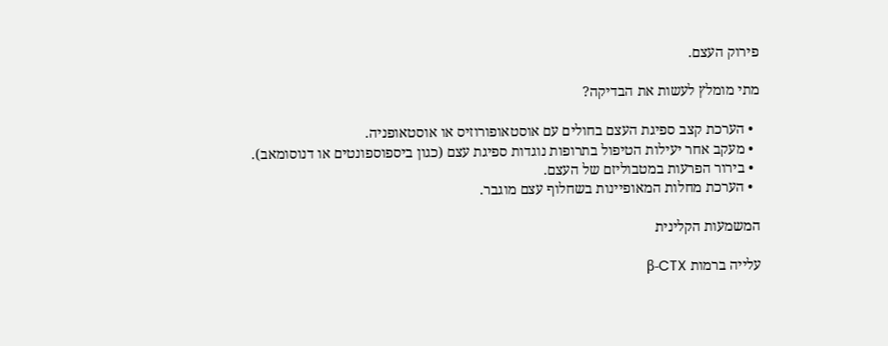פירוק העצם.

מתי מומלץ לעשות את הבדיקה?

  • הערכת קצב ספיגת העצם בחולים עם אוסטאופורוזיס או אוסטאופניה.
  • מעקב אחר יעילות הטיפול בתרופות נוגדות ספיגת עצם (כגון ביספוספונטים או דנוסומאב).
  • בירור הפרעות במטבוליזם של העצם.
  • הערכת מחלות המאופיינות בשחלוף עצם מוגבר.

המשמעות הקלינית

עלייה ברמות β-CTX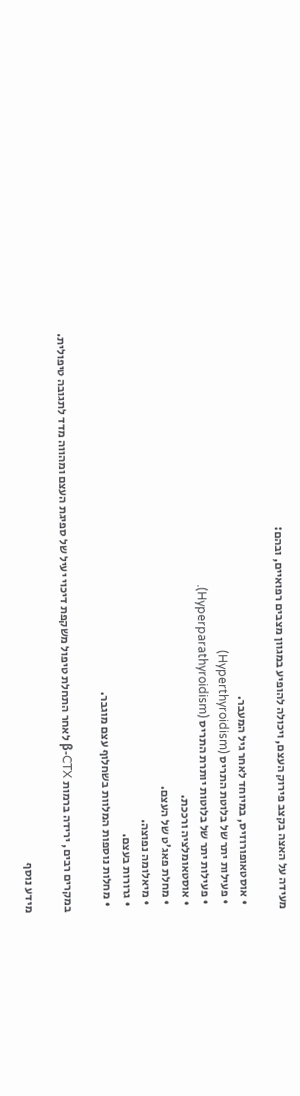מעידה על האצה בקצב פירוק העצם, ויכולה להופיע במגוון מצבים רפואיים, ובהם:

  • אוסטאופורוזיס, במיוחד לאחר גיל המעבר.
  • פעילות יתר של בלוטת התריס (Hyperthyroidism)
  • פעילות יתר של בלוטות יותרת התריס (Hyperparathyroidism).
  • אוסטאומלציה ורככת.
  • מחלת פאג'ט של העצם.
  • מיאלומה נפוצה.
  • גרורות בעצם.
  • מחלות נוספות המלוות בשחלוף עצם מוגבר.

במקרים רבים, ירידה ברמות β-CTX לאחר התחלת טיפול משקפת דיכוי יעיל של ספיגת העצם ומהווה מדד לתגובה טיפולית.

מידע נוסף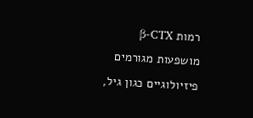רמות β-CTX מושפעות מגורמים פיזיולוגיים כגון גיל,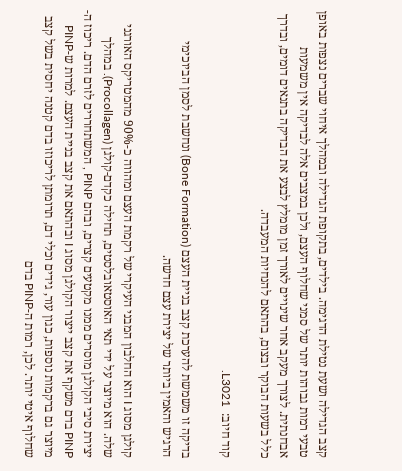קצב הגדילה ושעת נטילת הדגימה. בילדים, בתקופת הגדילה ובמהלך איחוי שברים נצפות באופן טבעי רמות גבוהות יותר של סמני שחלוף העצם, ולכן במצבים אלה לבדיקה אין משמעות אבחנתית. לצורך מעקב אחר שינויים לאורך זמן מומלץ לבצע את הבדיקה בתנאים דומים, ובדרך כלל בשעות הבוקר ובצום, בהתאם להנחיות המעבדה.

קוד חיוב:  L3021.

בדיקה זו משמשת להערכת קצב בניית העצם (Bone Formation) ונחשבת לסמן הביוכימי הרגיש והאמין ביותר של יצירת עצם חדשה.

קולגן מסוג I הוא החלבון המבני העיקרי של רקמת העצם ומהווה כ-90% מהמטריקס האורגני שלה. הוא מיוצר על ידי תאי האוסטאובלסטים, תחילה כקדם-קולגן (Procollagen). במהלך יצירת סיבי הקולגן מוסרים ממנו מקטעים קצרים, ובהם PINP , המשתחררים לזרם הדם. ריכוז ה-PINP בדם משקף את קצב ייצור הקולגן מסוג I ובהתאם את קצב בניית העצם. למרות ש-PINP מיוצר גם ברקמות נוספות, כגון עור, גידים וכלי דם, תרומתן לריכוזו בדם קטנה יחסית בשל קצב שחלוף איטי יותר. לכן, רמות ה-PINP בדם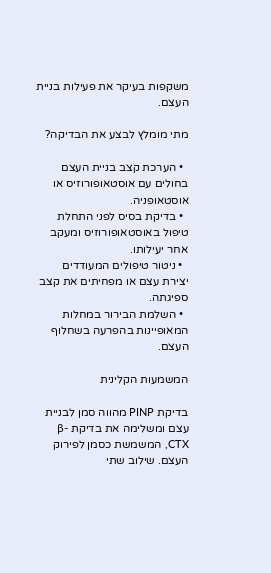משקפות בעיקר את פעילות בניית העצם.

מתי מומלץ לבצע את הבדיקה?

  • הערכת קצב בניית העצם בחולים עם אוסטאופורוזיס או אוסטאופניה.
  • בדיקת בסיס לפני התחלת טיפול באוסטאופורוזיס ומעקב אחר יעילותו.
  • ניטור טיפולים המעודדים יצירת עצם או מפחיתים את קצב ספיגתה.
  • השלמת הבירור במחלות המאופיינות בהפרעה בשחלוף העצם.

המשמעות הקלינית

בדיקת PINP מהווה סמן לבניית עצם ומשלימה את בדיקת β-CTX, המשמשת כסמן לפירוק העצם. שילוב שתי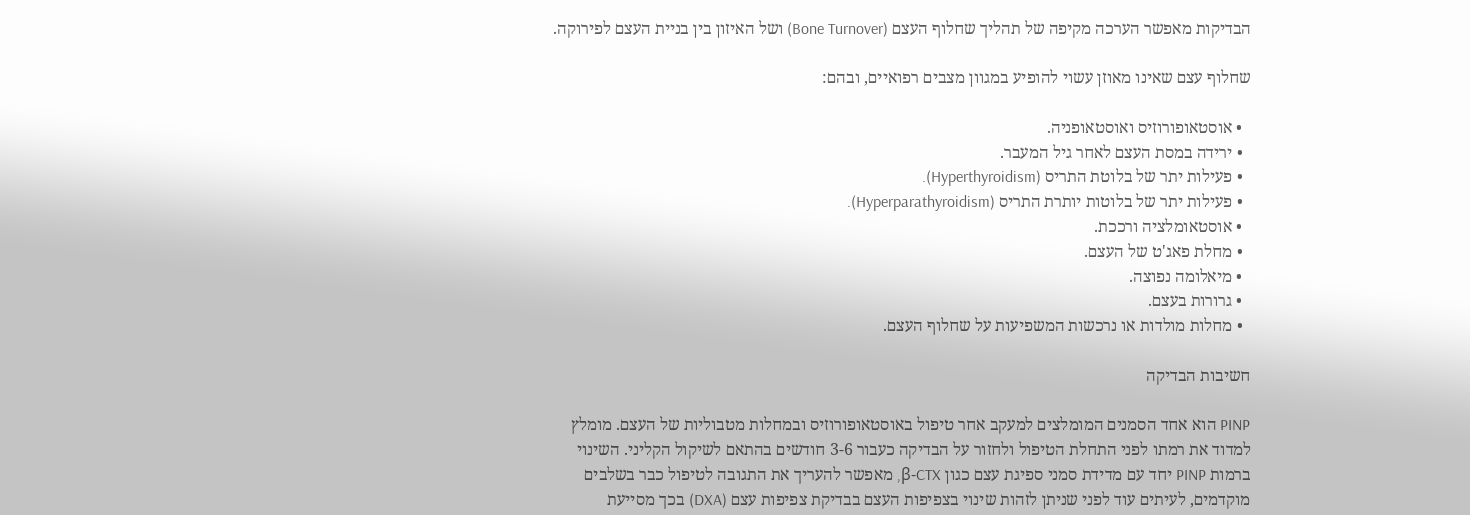הבדיקות מאפשר הערכה מקיפה של תהליך שחלוף העצם (Bone Turnover) ושל האיזון בין בניית העצם לפירוקה.

שחלוף עצם שאינו מאוזן עשוי להופיע במגוון מצבים רפואיים, ובהם:

  • אוסטאופורוזיס ואוסטאופניה.
  • ירידה במסת העצם לאחר גיל המעבר.
  • פעילות יתר של בלוטת התריס (Hyperthyroidism).
  • פעילות יתר של בלוטות יותרת התריס (Hyperparathyroidism).
  • אוסטאומלציה ורככת.
  • מחלת פאג'ט של העצם.
  • מיאלומה נפוצה.
  • גרורות בעצם.
  • מחלות מולדות או נרכשות המשפיעות על שחלוף העצם.

חשיבות הבדיקה

PINP הוא אחד הסמנים המומלצים למעקב אחר טיפול באוסטאופורוזיס ובמחלות מטבוליות של העצם. מומלץ למדוד את רמתו לפני התחלת הטיפול ולחזור על הבדיקה כעבור 3-6 חודשים בהתאם לשיקול הקליני. השינוי ברמות PINP יחד עם מדידת סמני ספיגת עצם כגון β-CTX, מאפשר להעריך את התגובה לטיפול כבר בשלבים מוקדמים, לעיתים עוד לפני שניתן לזהות שינוי בצפיפות העצם בבדיקת צפיפות עצם (DXA) בכך מסייעת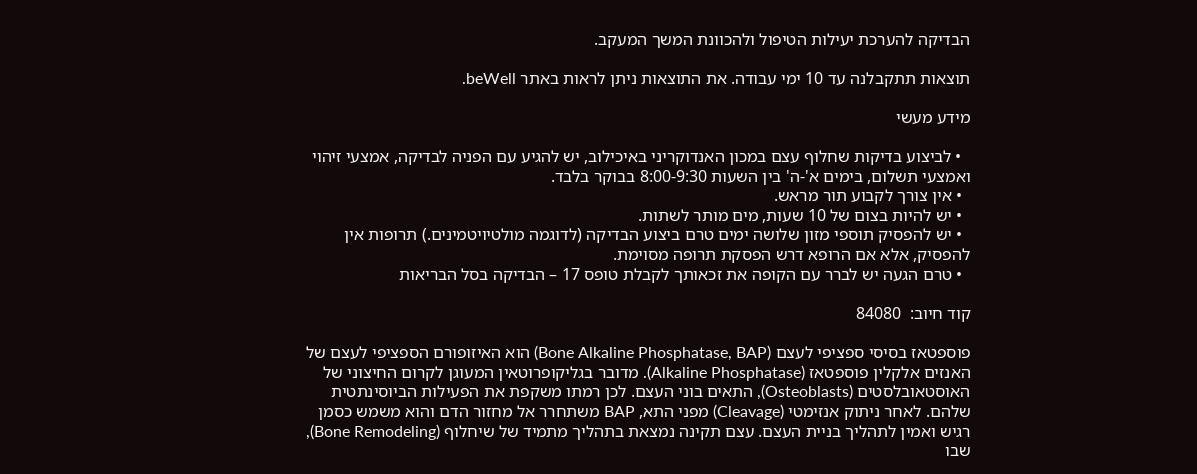הבדיקה להערכת יעילות הטיפול ולהכוונת המשך המעקב.

תוצאות תתקבלנה עד 10 ימי עבודה. את התוצאות ניתן לראות באתר beWell.

מידע מעשי

  • לביצוע בדיקות שחלוף עצם במכון האנדוקריני באיכילוב, יש להגיע עם הפניה לבדיקה, אמצעי זיהוי ואמצעי תשלום, בימים א'-ה' בין השעות 8:00-9:30 בבוקר בלבד.
  • אין צורך לקבוע תור מראש.
  • יש להיות בצום של 10 שעות, מים מותר לשתות.
  • יש להפסיק תוספי מזון שלושה ימים טרם ביצוע הבדיקה (לדוגמה מולטיויטמינים.) תרופות אין להפסיק, אלא אם הרופא דרש הפסקת תרופה מסוימת.
  • טרם הגעה יש לברר עם הקופה את זכאותך לקבלת טופס 17 – הבדיקה בסל הבריאות

קוד חיוב:  84080

פוספטאז בסיסי ספציפי לעצם (Bone Alkaline Phosphatase, BAP) הוא האיזופורם הספציפי לעצם של האנזים אלקלין פוספטאז (Alkaline Phosphatase). מדובר בגליקופרוטאין המעוגן לקרום החיצוני של האוסטאובלסטים (Osteoblasts), התאים בוני העצם. לכן רמתו משקפת את הפעילות הביוסינתטית שלהם. לאחר ניתוק אנזימטי (Cleavage) מפני התא, BAP משתחרר אל מחזור הדם והוא משמש כסמן רגיש ואמין לתהליך בניית העצם. עצם תקינה נמצאת בתהליך מתמיד של שיחלוף (Bone Remodeling), שבו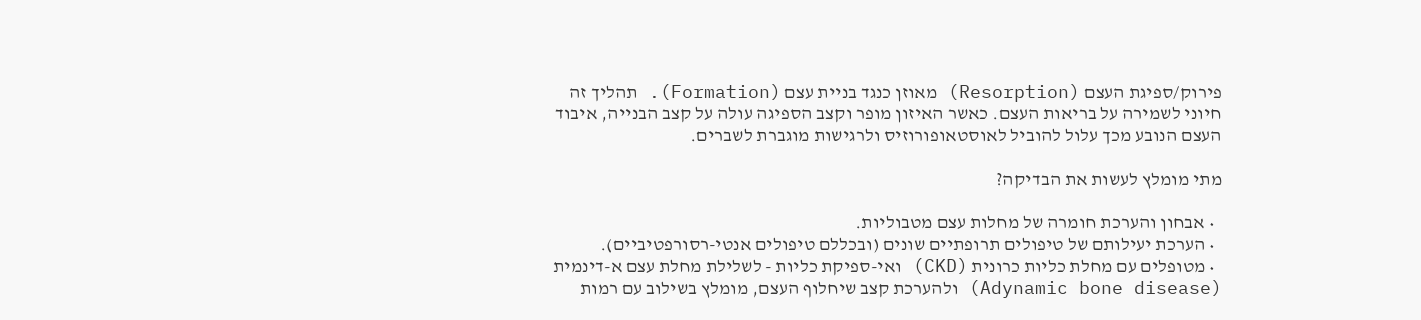פירוק/ספיגת העצם (Resorption) מאוזן כנגד בניית עצם (Formation). תהליך זה חיוני לשמירה על בריאות העצם. כאשר האיזון מופר וקצב הספיגה עולה על קצב הבנייה, איבוד העצם הנובע מכך עלול להוביל לאוסטאופורוזיס ולרגישות מוגברת לשברים.

מתי מומלץ לעשות את הבדיקה?

  • אבחון והערכת חומרה של מחלות עצם מטבוליות.
  • הערכת יעילותם של טיפולים תרופתיים שונים (ובכללם טיפולים אנטי-רסורפטיביים).
  • מטופלים עם מחלת כליות כרונית (CKD) ואי-ספיקת כליות - לשלילת מחלת עצם א-דינמית (Adynamic bone disease) ולהערכת קצב שיחלוף העצם, מומלץ בשילוב עם רמות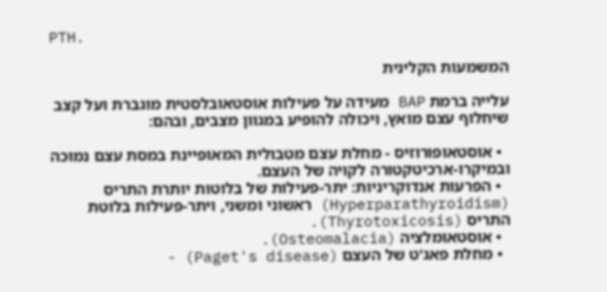PTH.

המשמעות הקלינית

עלייה ברמת BAP מעידה על פעילות אוסטאובלסטית מוגברת ועל קצב שיחלוף עצם מואץ, ויכולה להופיע במגוון מצבים, ובהם:

  • אוסטאופורוזיס - מחלת עצם מטבולית המאופיינת במסת עצם נמוכה ובמיקרו-ארכיטקטורה לקויה של העצם.
  • הפרעות אנדוקריניות: יתר-פעילות של בלוטות יותרת התריס (Hyperparathyroidism) ראשוני ומשני, ויתר-פעילות בלוטת התריס (Thyrotoxicosis).
  • אוסטאומלציה (Osteomalacia).
  • מחלת פאג'ט של העצם (Paget's disease) -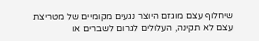שיחלוף עצם מוגזם היוצר נגעים מקומיים של מטריצת עצם לא תקינה, העלולים לגרום לשברים או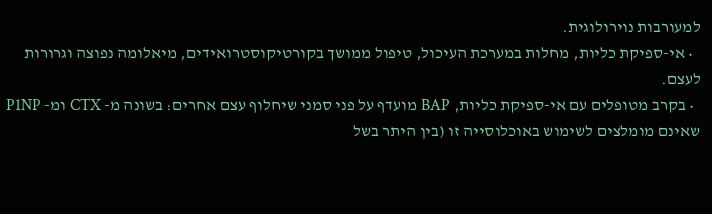למעורבות נוירולוגית.
  • אי-ספיקת כליות, מחלות במערכת העיכול, טיפול ממושך בקורטיקוסטרואידים, מיאלומה נפוצה וגרורות לעצם.
  • בקרב מטופלים עם אי-ספיקת כליות, BAP מועדף על פני סמני שיחלוף עצם אחרים: בשונה מ- CTX ומ- P1NP שאינם מומלצים לשימוש באוכלוסייה זו (בין היתר בשל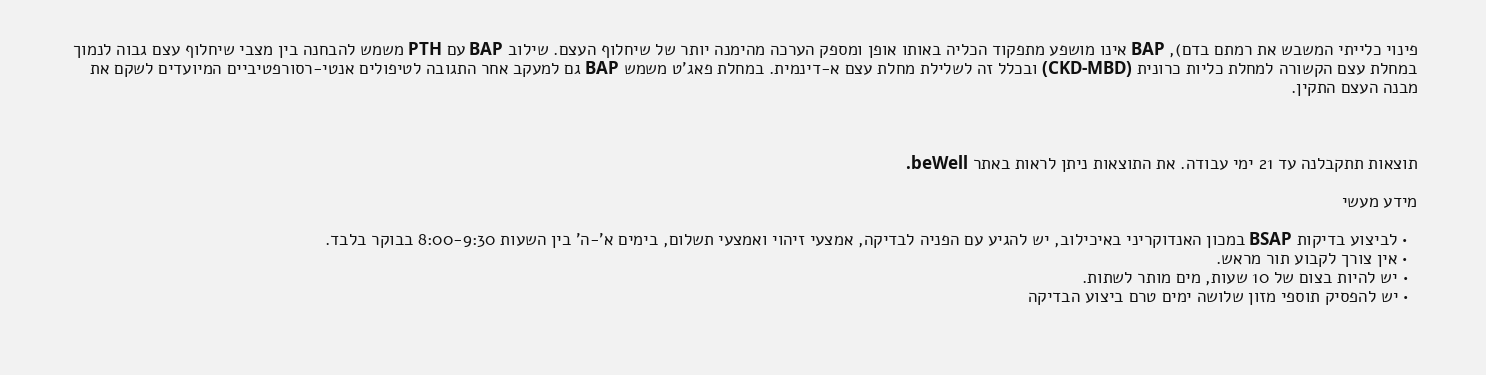פינוי כלייתי המשבש את רמתם בדם), BAP אינו מושפע מתפקוד הכליה באותו אופן ומספק הערכה מהימנה יותר של שיחלוף העצם. שילוב BAP עם PTH משמש להבחנה בין מצבי שיחלוף עצם גבוה לנמוך במחלת עצם הקשורה למחלת כליות כרונית (CKD-MBD) ובכלל זה לשלילת מחלת עצם א-דינמית. במחלת פאג'ט משמש BAP גם למעקב אחר התגובה לטיפולים אנטי-רסורפטיביים המיועדים לשקם את מבנה העצם התקין.



תוצאות תתקבלנה עד 21 ימי עבודה. את התוצאות ניתן לראות באתר beWell.

מידע מעשי

  • לביצוע בדיקות BSAP במכון האנדוקריני באיכילוב, יש להגיע עם הפניה לבדיקה, אמצעי זיהוי ואמצעי תשלום, בימים א'-ה' בין השעות 8:00-9:30 בבוקר בלבד.
  • אין צורך לקבוע תור מראש.
  • יש להיות בצום של 10 שעות, מים מותר לשתות.
  • יש להפסיק תוספי מזון שלושה ימים טרם ביצוע הבדיקה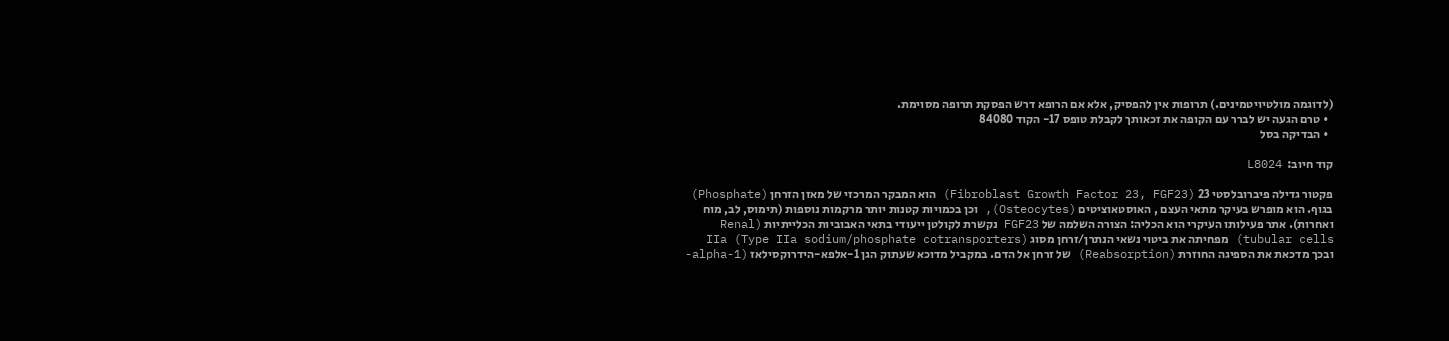(לדוגמה מולטיויטמינים.) תרופות אין להפסיק, אלא אם הרופא דרש הפסקת תרופה מסוימת.
  • טרם הגעה יש לברר עם הקופה את זכאותך לקבלת טופס 17- הקוד 84080
  • הבדיקה בסל

קוד חיוב:  L8024

פקטור גדילה פיברובלסטי 23 (Fibroblast Growth Factor 23, FGF23) הוא המבקר המרכזי של מאזן הזרחן (Phosphate) בגוף. הוא מופרש בעיקר מתאי העצם , האוסטאוציטים (Osteocytes), וכן בכמויות קטנות יותר מרקמות נוספות (תימוס, לב, מוח ואחרות). אתר פעילותו העיקרי הוא הכליה: הצורה השלמה של FGF23 נקשרת לקולטן ייעודי בתאי האבוביות הכלייתיות (Renal tubular cells) מפחיתה את ביטוי נשאי הנתרן/זרחן מסוג IIa (Type IIa sodium/phosphate cotransporters) ובכך מדכאת את הספיגה החוזרת (Reabsorption) של זרחן אל הדם. במקביל מדוכא שעתוק הגן 1-אלפא-הידרוקסילאז (1-alpha-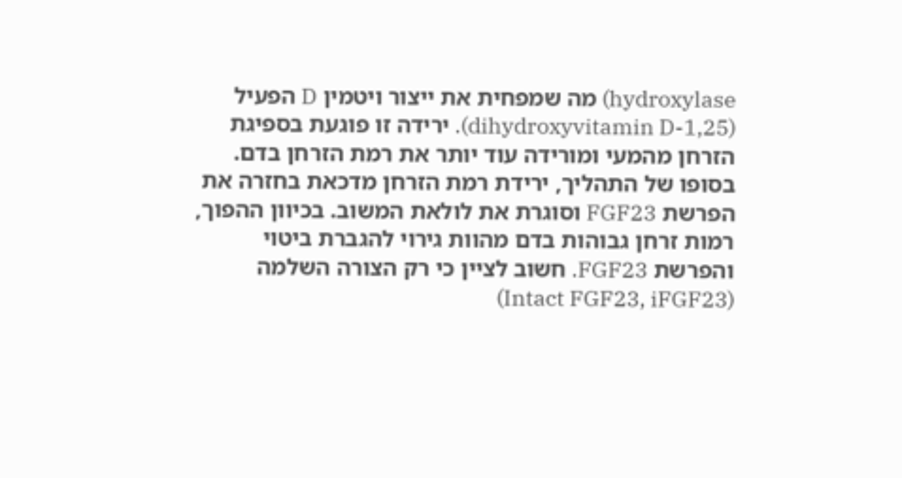hydroxylase) מה שמפחית את ייצור ויטמין D הפעיל (1,25-dihydroxyvitamin D). ירידה זו פוגעת בספיגת הזרחן מהמעי ומורידה עוד יותר את רמת הזרחן בדם. בסופו של התהליך, ירידת רמת הזרחן מדכאת בחזרה את הפרשת FGF23 וסוגרת את לולאת המשוב. בכיוון ההפוך, רמות זרחן גבוהות בדם מהוות גירוי להגברת ביטוי והפרשת FGF23. חשוב לציין כי רק הצורה השלמה (Intact FGF23, iFGF23)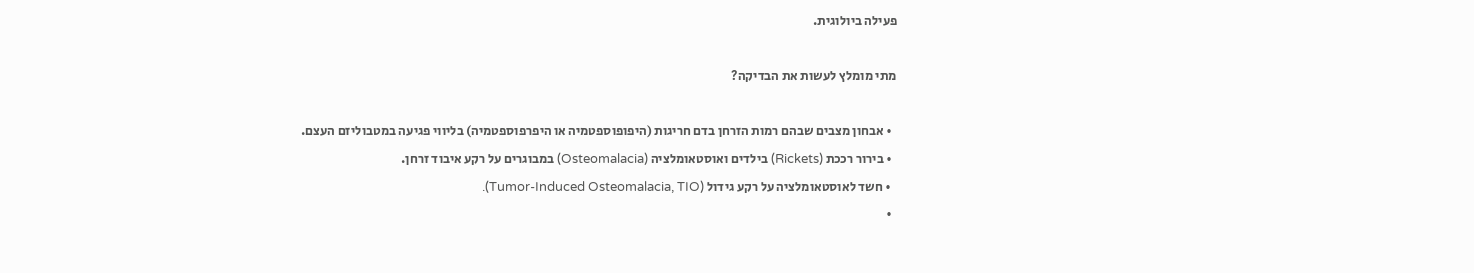פעילה ביולוגית.

מתי מומלץ לעשות את הבדיקה?

  • אבחון מצבים שבהם רמות הזרחן בדם חריגות (היפופוספטמיה או היפרפוספטמיה) בליווי פגיעה במטבוליזם העצם.
  • בירור רככת (Rickets) בילדים ואוסטאומלציה (Osteomalacia) במבוגרים על רקע איבוד זרחן.
  • חשד לאוסטאומלציה על רקע גידול (Tumor-Induced Osteomalacia, TIO).
  •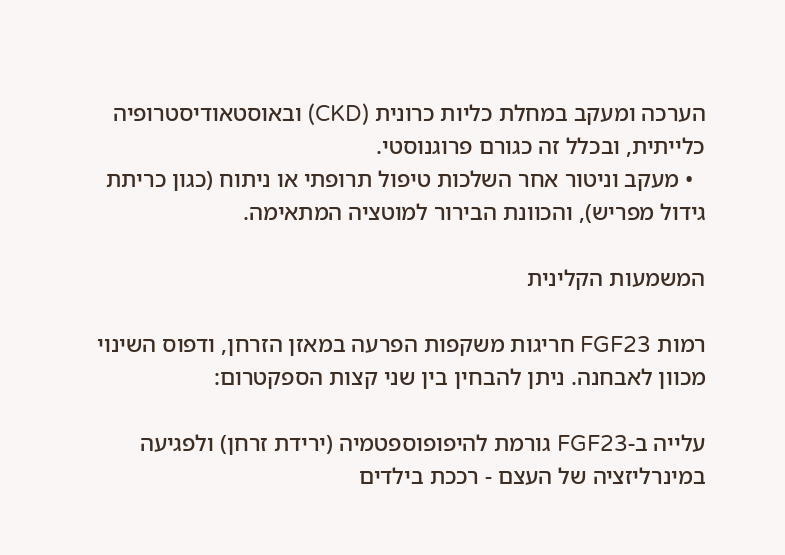הערכה ומעקב במחלת כליות כרונית (CKD) ובאוסטאודיסטרופיה כלייתית, ובכלל זה כגורם פרוגנוסטי.
  • מעקב וניטור אחר השלכות טיפול תרופתי או ניתוח (כגון כריתת גידול מפריש), והכוונת הבירור למוטציה המתאימה.

המשמעות הקלינית

רמות FGF23 חריגות משקפות הפרעה במאזן הזרחן, ודפוס השינוי מכוון לאבחנה. ניתן להבחין בין שני קצות הספקטרום:

עלייה ב-FGF23 גורמת להיפופוספטמיה (ירידת זרחן) ולפגיעה במינרליזציה של העצם - רככת בילדים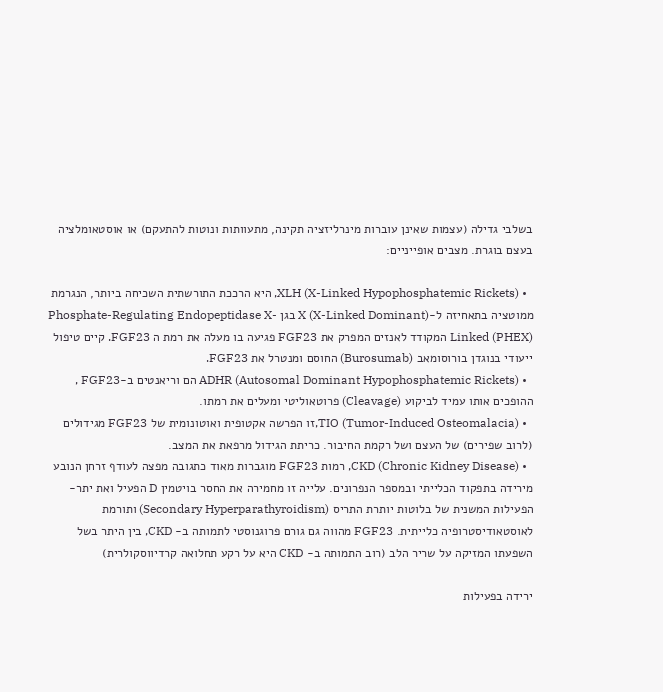בשלבי גדילה (עצמות שאינן עוברות מינרליזציה תקינה, מתעוותות ונוטות להתעקם) או אוסטאומלציה בעצם בוגרת. מצבים אופייניים:

  • XLH (X-Linked Hypophosphatemic Rickets), היא הרככת התורשתית השכיחה ביותר, הנגרמת ממוטציה בתאחיזה ל-X (X-Linked Dominant) בגן Phosphate-Regulating Endopeptidase X-Linked (PHEX) המקודד לאנזים המפרק את FGF23 פגיעה בו מעלה את רמת ה FGF23. קיים טיפול ייעודי בנוגדן בורוסומאב (Burosumab) החוסם ומנטרל את FGF23.
  • ADHR (Autosomal Dominant Hypophosphatemic Rickets) הם וריאנטים ב-FGF23 , ההופכים אותו עמיד לביקוע (Cleavage) פרוטאוליטי ומעלים את רמתו.
  • TIO (Tumor-Induced Osteomalacia),זו הפרשה אקטופית ואוטונומית של FGF23 מגידולים (לרוב שפירים) של העצם ושל רקמת החיבור. כריתת הגידול מרפאת את המצב.
  • CKD (Chronic Kidney Disease), רמות FGF23 מוגברות מאוד כתגובה מפצה לעודף זרחן הנובע מירידה בתפקוד הכלייתי ובמספר הנפרונים. עלייה זו מחמירה את החסר בויטמין D הפעיל ואת יתר-הפעילות המשנית של בלוטות יותרת התריס (Secondary Hyperparathyroidism) ותורמת לאוסטאודיסטרופיה כלייתית. FGF23 מהווה גם גורם פרוגנוסטי לתמותה ב- CKD, בין היתר בשל השפעתו המזיקה על שריר הלב (רוב התמותה ב- CKD היא על רקע תחלואה קרדיווסקולרית)

ירידה בפעילות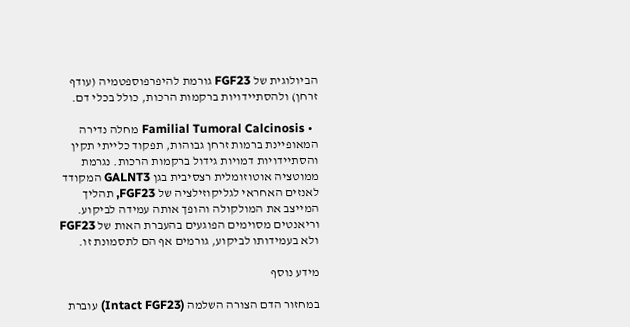הביולוגית של FGF23 גורמת להיפרפוספטמיה (עודף זרחן) ולהסתיידויות ברקמות הרכות, כולל בכלי דם.

  • Familial Tumoral Calcinosis מחלה נדירה המאופיינת ברמות זרחן גבוהות, תפקוד כלייתי תקין והסתיידויות דמויות גידול ברקמות הרכות. נגרמת ממוטציה אוטוזומלית רצסיבית בגן GALNT3 המקודד לאנזים האחראי לגליקוזילציה של FGF23, תהליך המייצב את המולקולה והופך אותה עמידה לביקוע. וריאנטים מסוימים הפוגעים בהעברת האות של FGF23 ולא בעמידותו לביקוע, גורמים אף הם לתסמונת זו.

מידע נוסף

במחזור הדם הצורה השלמה (Intact FGF23) עוברת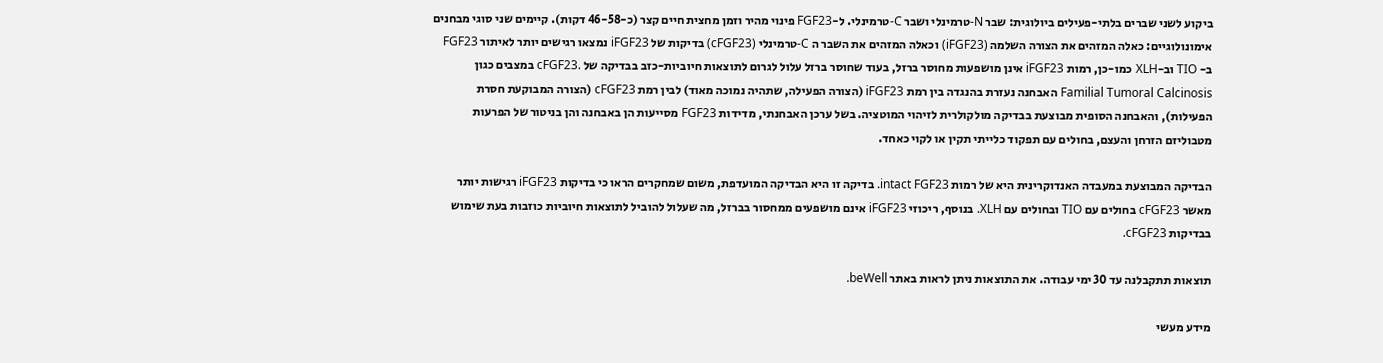ביקוע לשני שברים בלתי-פעילים ביולוגית: שבר N-טרמינלי ושבר C-טרמינלי. ל-FGF23 פינוי מהיר וזמן מחצית חיים קצר (כ-46-58 דקות). קיימים שני סוגי מבחנים אימונולוגיים: כאלה המזהים את הצורה השלמה (iFGF23) וכאלה המזהים את השבר ה C-טרמינלי (cFGF23) בדיקות של iFGF23 נמצאו רגישים יותר לאיתור FGF23 ב- TIO וב-XLH כמו-כן, רמות iFGF23 אינן מושפעות מחוסר ברזל, בעוד שחוסר ברזל עלול לגרום לתוצאות חיוביות-כזב בבדיקה של .cFGF23 במצבים כגון Familial Tumoral Calcinosis האבחנה נעזרת בהנגדה בין רמת iFGF23 (הצורה הפעילה, שתהיה נמוכה מאוד) לבין רמת cFGF23 (הצורה המבוקעת חסרת הפעילות), והאבחנה הסופית מבוצעת בבדיקה מולקולרית לזיהוי המוטציה. בשל ערכן האבחנתי, מדידות FGF23 מסייעות הן באבחנה והן בניטור של הפרעות מטבוליזם הזרחן והעצם, בחולים עם תפקוד כלייתי תקין או לקוי כאחד.

הבדיקה המבוצעת במעבדה האנדוקרינית היא של רמות intact FGF23. בדיקה זו היא הבדיקה המועדפת, משום שמחקרים הראו כי בדיקות iFGF23 רגישות יותר מאשר cFGF23 בחולים עם TIO ובחולים עם XLH. בנוסף, ריכוזי iFGF23 אינם מושפעים ממחסור בברזל, מה שעלול להוביל לתוצאות חיוביות כוזבות בעת שימוש בבדיקות cFGF23.

תוצאות תתקבלנה עד 30 ימי עבודה. את התוצאות ניתן לראות באתר beWell.

מידע מעשי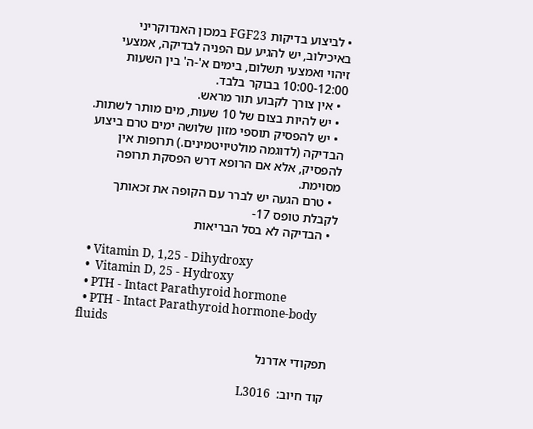• לביצוע בדיקות FGF23 במכון האנדוקריני באיכילוב, יש להגיע עם הפניה לבדיקה, אמצעי זיהוי ואמצעי תשלום, בימים א'-ה' בין השעות 10:00-12:00 בבוקר בלבד.
  • אין צורך לקבוע תור מראש.
  • יש להיות בצום של 10 שעות, מים מותר לשתות.
  • יש להפסיק תוספי מזון שלושה ימים טרם ביצוע הבדיקה (לדוגמה מולטיויטמינים.) תרופות אין להפסיק, אלא אם הרופא דרש הפסקת תרופה מסוימת.
  • טרם הגעה יש לברר עם הקופה את זכאותך לקבלת טופס 17-
  • הבדיקה לא בסל הבריאות

  • Vitamin D, 1,25 - Dihydroxy
  •  Vitamin D, 25 - Hydroxy
  • PTH - Intact Parathyroid hormone
  • PTH - Intact Parathyroid hormone-body fluids

תפקודי אדרנל

קוד חיוב:  L3016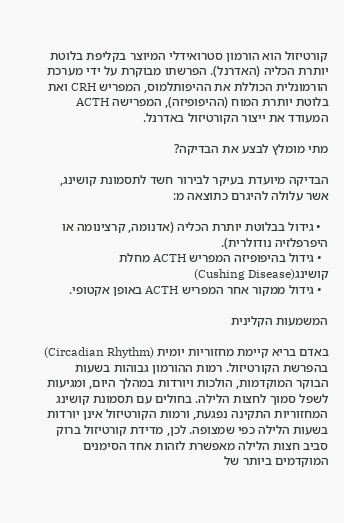קורטיזול הוא הורמון סטרואידלי המיוצר בקליפת בלוטת יותרת הכליה (האדרנל). הפרשתו מבוקרת על ידי מערכת הורמונלית הכוללת את ההיפותלמוס, המפריש CRH ואת בלוטת יותרת המוח (ההיפופיזה), המפרישה ACTH המעודד את ייצור הקורטיזול באדרנל.

מתי מומלץ לבצע את הבדיקה?

הבדיקה מיועדת בעיקר לבירור חשד לתסמונת קושינג, אשר עלולה להיגרם כתוצאה מ:

  • גידול בבלוטת יותרת הכליה (אדנומה, קרצינומה או היפרפלזיה נודולרית).
  • גידול בהיפופיזה המפריש ACTH מחלת קושינג(Cushing Disease)
  • גידול ממקור אחר המפריש ACTH באופן אקטופי.

המשמעות הקלינית

באדם בריא קיימת מחזוריות יומית (Circadian Rhythm) בהפרשת הקורטיזול. רמות ההורמון גבוהות בשעות הבוקר המוקדמות, הולכות ויורדות במהלך היום, ומגיעות לשפל סמוך לחצות הלילה. בחולים עם תסמונת קושינג המחזוריות התקינה נפגעת, ורמות הקורטיזול אינן יורדות בשעות הלילה כפי שמצופה. לכן, מדידת קורטיזול ברוק סביב חצות הלילה מאפשרת לזהות אחד הסימנים המוקדמים ביותר של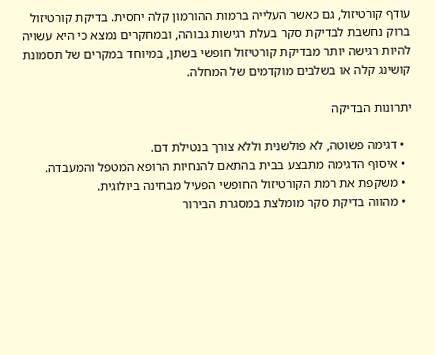עודף קורטיזול, גם כאשר העלייה ברמות ההורמון קלה יחסית. בדיקת קורטיזול ברוק נחשבת לבדיקת סקר בעלת רגישות גבוהה, ובמחקרים נמצא כי היא עשויה להיות רגישה יותר מבדיקת קורטיזול חופשי בשתן, במיוחד במקרים של תסמונת קושינג קלה או בשלבים מוקדמים של המחלה.

יתרונות הבדיקה

  • דגימה פשוטה, לא פולשנית וללא צורך בנטילת דם.
  • איסוף הדגימה מתבצע בבית בהתאם להנחיות הרופא המטפל והמעבדה.
  • משקפת את רמת הקורטיזול החופשי הפעיל מבחינה ביולוגית.
  • מהווה בדיקת סקר מומלצת במסגרת הבירור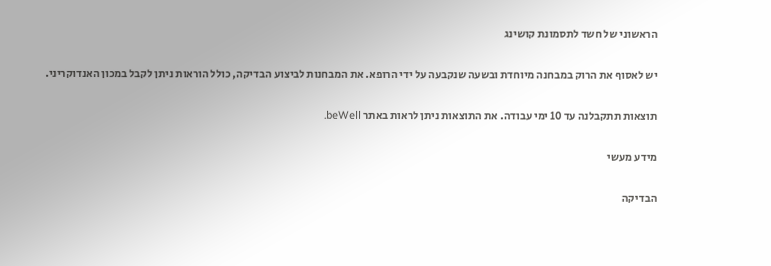הראשוני של חשד לתסמונת קושינג

יש לאסוף את הרוק במבחנה מיוחדת ובשעה שנקבעה על ידי הרופא. את המבחנות לביצוע הבדיקה, כולל הוראות ניתן לקבל במכון האנדוקריני.

תוצאות תתקבלנה עד 10 ימי עבודה. את התוצאות ניתן לראות באתר beWell.

מידע מעשי

הבדיקה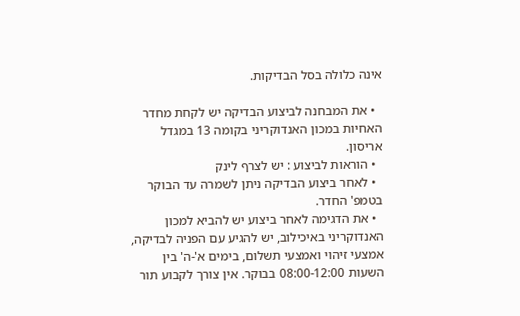אינה כלולה בסל הבדיקות.

  • את המבחנה לביצוע הבדיקה יש לקחת מחדר האחיות במכון האנדוקריני בקומה 13 במגדל אריסון.
  • הוראות לביצוע : יש לצרף לינק
  • לאחר ביצוע הבדיקה ניתן לשמרה עד הבוקר בטמפ' החדר.
  • את הדגימה לאחר ביצוע יש להביא למכון האנדוקריני באיכילוב, יש להגיע עם הפניה לבדיקה, אמצעי זיהוי ואמצעי תשלום, בימים א'-ה' בין השעות 08:00-12:00 בבוקר. אין צורך לקבוע תור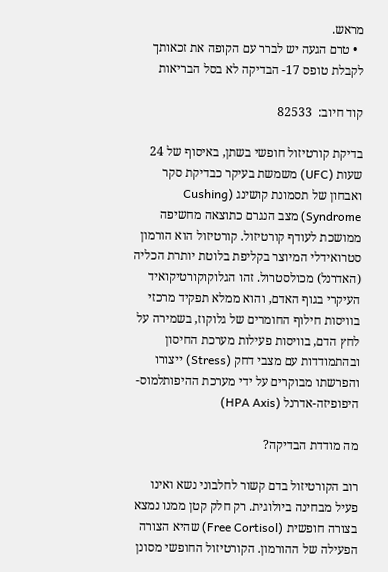מראש.
  • טרם הגעה יש לברר עם הקופה את זכאותך לקבלת טופס 17- הבדיקה לא בסל הבריאות

קוד חיוב:  82533

בדיקת קורטיזול חופשי בשתן, באיסוף של 24 שעות (UFC) משמשת בעיקר כבדיקת סקר ואבחון של תסמונת קושינג (Cushing Syndrome) מצב הנגרם כתוצאה מחשיפה ממושכת לעודף קורטיזול. קורטיזול הוא הורמון סטרואידלי המיוצר בקליפת בלוטת יותרת הכליה (האדרנל) מכולסטרול. זהו הגלוקוקורטיקואיד העיקרי בגוף האדם, והוא ממלא תפקיד מרכזי בוויסות חילוף החומרים של גלוקוז, בשמירה על לחץ הדם, בוויסות פעילות מערכת החיסון ובהתמודדות עם מצבי דחק (Stress) ייצורו והפרשתו מבוקרים על ידי מערכת ההיפותלמוס-היפופיזה-אדרנל (HPA Axis)

מה מודדת הבדיקה?

רוב הקורטיזול בדם קשור לחלבוני נשא ואינו פעיל מבחינה ביולוגית. רק חלק קטן ממנו נמצא בצורה חופשית (Free Cortisol) שהיא הצורה הפעילה של ההורמון. הקורטיזול החופשי מסונן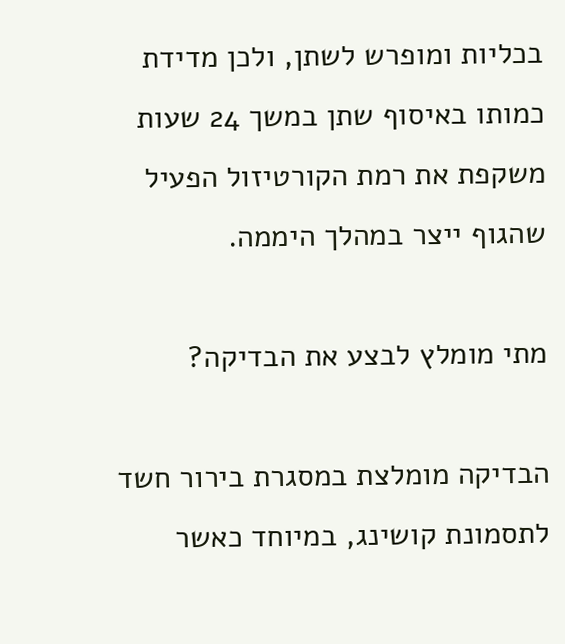בכליות ומופרש לשתן, ולכן מדידת כמותו באיסוף שתן במשך 24 שעות משקפת את רמת הקורטיזול הפעיל שהגוף ייצר במהלך היממה.

מתי מומלץ לבצע את הבדיקה?

הבדיקה מומלצת במסגרת בירור חשד לתסמונת קושינג, במיוחד כאשר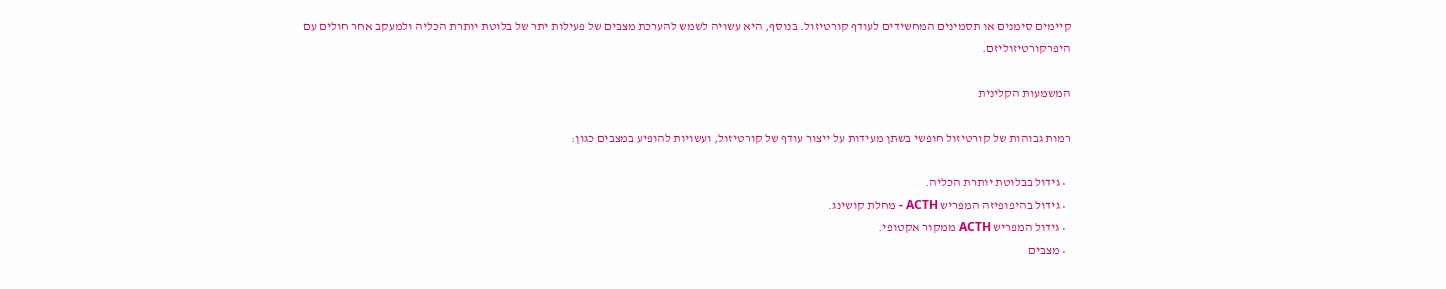קיימים סימנים או תסמינים המחשידים לעודף קורטיזול. בנוסף, היא עשויה לשמש להערכת מצבים של פעילות יתר של בלוטת יותרת הכליה ולמעקב אחר חולים עם היפרקורטיזוליזם.

המשמעות הקלינית

רמות גבוהות של קורטיזול חופשי בשתן מעידות על ייצור עודף של קורטיזול, ועשויות להופיע במצבים כגון:

  • גידול בבלוטת יותרת הכליה.
  • גידול בהיפופיזה המפריש ACTH - מחלת קושינג.
  • גידול המפריש ACTH ממקור אקטופי.
  • מצבים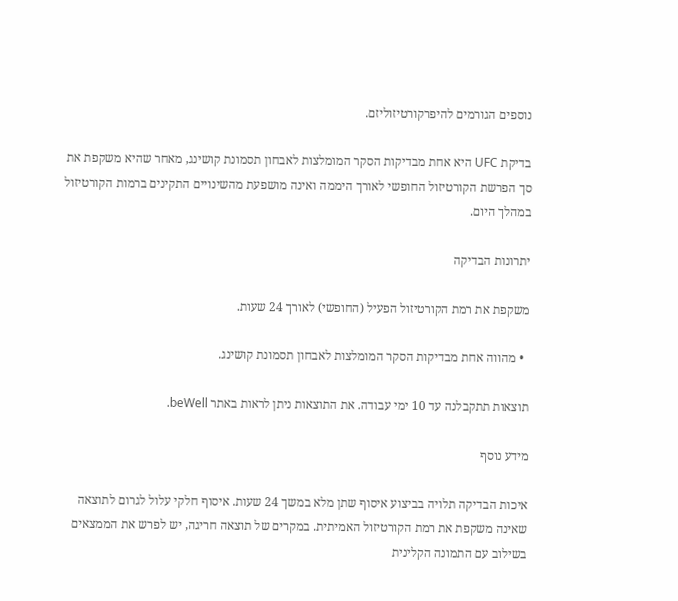נוספים הגורמים להיפרקורטיזוליזם.

בדיקת UFC היא אחת מבדיקות הסקר המומלצות לאבחון תסמונת קושינג, מאחר שהיא משקפת את סך הפרשת הקורטיזול החופשי לאורך היממה ואינה מושפעת מהשינויים התקינים ברמות הקורטיזול במהלך היום.

יתרונות הבדיקה

משקפת את רמת הקורטיזול הפעיל (החופשי) לאורך 24 שעות.

  • מהווה אחת מבדיקות הסקר המומלצות לאבחון תסמונת קושינג.

תוצאות תתקבלנה עד 10 ימי עבודה. את התוצאות ניתן לראות באתר beWell.

מידע נוסף

איכות הבדיקה תלויה בביצוע איסוף שתן מלא במשך 24 שעות. איסוף חלקי עלול לגרום לתוצאה שאינה משקפת את רמת הקורטיזול האמיתית. במקרים של תוצאה חריגה, יש לפרש את הממצאים בשילוב עם התמונה הקלינית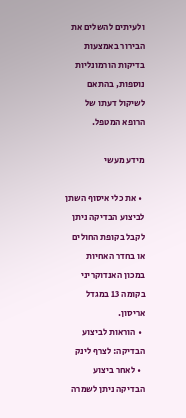ולעיתים להשלים את הבירור באמצעות בדיקות הורמונליות נוספות, בהתאם לשיקול דעתו של הרופא המטפל.

מידע מעשי

  • את כלי איסוף השתן לביצוע הבדיקה ניתן לקבל בקופת החולים או בחדר האחיות במכון האנדוקריני בקומה 13 במגדל אריסון.
  • הוראות לביצוע הבדיקה: לצרף לינק
  • לאחר ביצוע הבדיקה ניתן לשמרה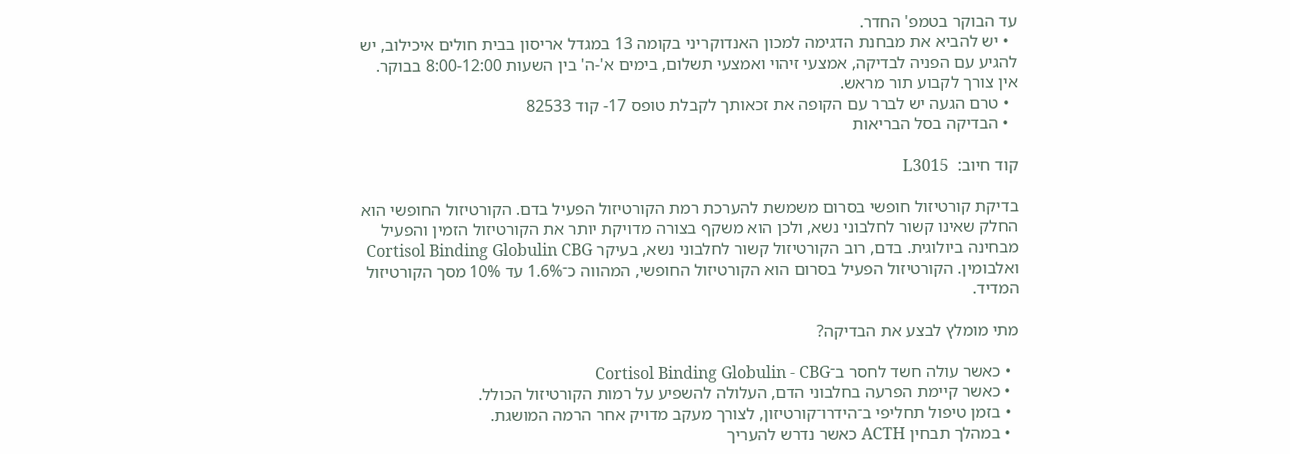עד הבוקר בטמפ' החדר.
  • יש להביא את מבחנת הדגימה למכון האנדוקריני בקומה 13 במגדל אריסון בבית חולים איכילוב, יש להגיע עם הפניה לבדיקה, אמצעי זיהוי ואמצעי תשלום, בימים א'-ה' בין השעות 8:00-12:00 בבוקר. אין צורך לקבוע תור מראש.
  • טרם הגעה יש לברר עם הקופה את זכאותך לקבלת טופס 17- קוד 82533
  • הבדיקה בסל הבריאות

קוד חיוב:  L3015

בדיקת קורטיזול חופשי בסרום משמשת להערכת רמת הקורטיזול הפעיל בדם. הקורטיזול החופשי הוא החלק שאינו קשור לחלבוני נשא, ולכן הוא משקף בצורה מדויקת יותר את הקורטיזול הזמין והפעיל מבחינה ביולוגית. בדם, רוב הקורטיזול קשור לחלבוני נשא, בעיקר Cortisol Binding Globulin CBG ואלבומין. הקורטיזול הפעיל בסרום הוא הקורטיזול החופשי, המהווה כ־1.6% עד 10% מסך הקורטיזול המדיד.

מתי מומלץ לבצע את הבדיקה?

  • כאשר עולה חשד לחסר ב־Cortisol Binding Globulin - CBG
  • כאשר קיימת הפרעה בחלבוני הדם, העלולה להשפיע על רמות הקורטיזול הכולל.
  • בזמן טיפול תחליפי ב־הידרו־קורטיזון, לצורך מעקב מדויק אחר הרמה המושגת.
  • במהלך תבחין ACTH כאשר נדרש להעריך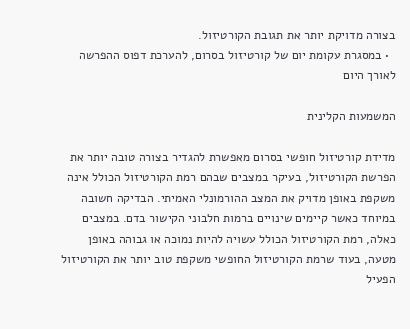בצורה מדויקת יותר את תגובת הקורטיזול.
  • במסגרת עקומת יום של קורטיזול בסרום, להערכת דפוס ההפרשה לאורך היום

המשמעות הקלינית

מדידת קורטיזול חופשי בסרום מאפשרת להגדיר בצורה טובה יותר את הפרשת הקורטיזול, בעיקר במצבים שבהם רמת הקורטיזול הכולל אינה משקפת באופן מדויק את המצב ההורמונלי האמיתי. הבדיקה חשובה במיוחד כאשר קיימים שינויים ברמות חלבוני הקישור בדם. במצבים כאלה, רמת הקורטיזול הכולל עשויה להיות נמוכה או גבוהה באופן מטעה, בעוד שרמת הקורטיזול החופשי משקפת טוב יותר את הקורטיזול הפעיל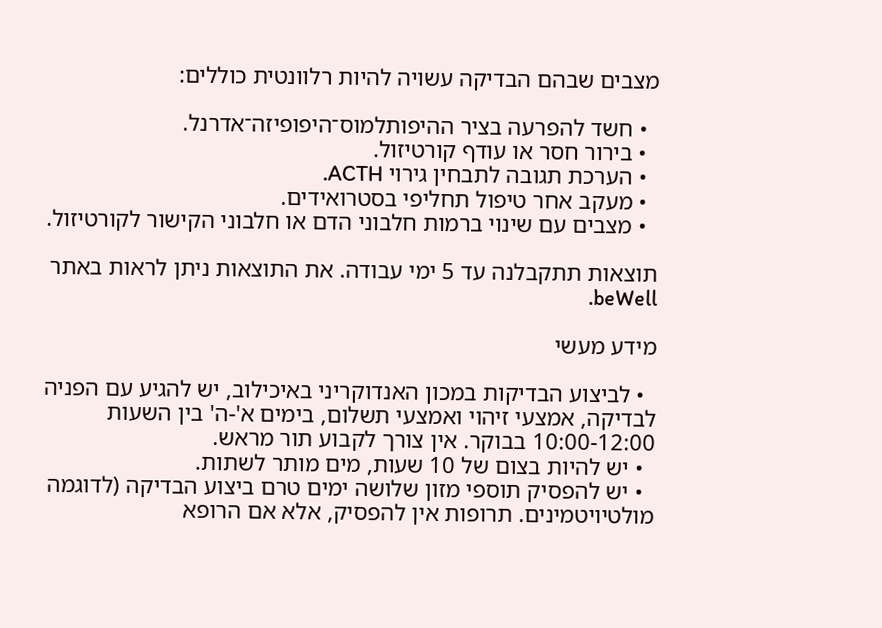מצבים שבהם הבדיקה עשויה להיות רלוונטית כוללים:

  • חשד להפרעה בציר ההיפותלמוס־היפופיזה־אדרנל.
  • בירור חסר או עודף קורטיזול.
  • הערכת תגובה לתבחין גירוי ACTH.
  • מעקב אחר טיפול תחליפי בסטרואידים.
  • מצבים עם שינוי ברמות חלבוני הדם או חלבוני הקישור לקורטיזול.

תוצאות תתקבלנה עד 5 ימי עבודה. את התוצאות ניתן לראות באתר beWell.

מידע מעשי

  • לביצוע הבדיקות במכון האנדוקריני באיכילוב, יש להגיע עם הפניה לבדיקה, אמצעי זיהוי ואמצעי תשלום, בימים א'-ה' בין השעות 10:00-12:00 בבוקר. אין צורך לקבוע תור מראש.
  • יש להיות בצום של 10 שעות, מים מותר לשתות.
  • יש להפסיק תוספי מזון שלושה ימים טרם ביצוע הבדיקה (לדוגמה מולטיויטמינים. תרופות אין להפסיק, אלא אם הרופא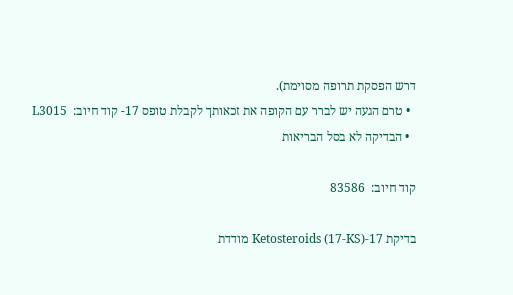דרש הפסקת תרופה מסוימת).
  • טרם הגעה יש לברר עם הקופה את זכאותך לקבלת טופס 17- קוד חיוב:  L3015
  • הבדיקה לא בסל הבריאות

קוד חיוב:  83586

בדיקת 17-Ketosteroids (17-KS) מודדת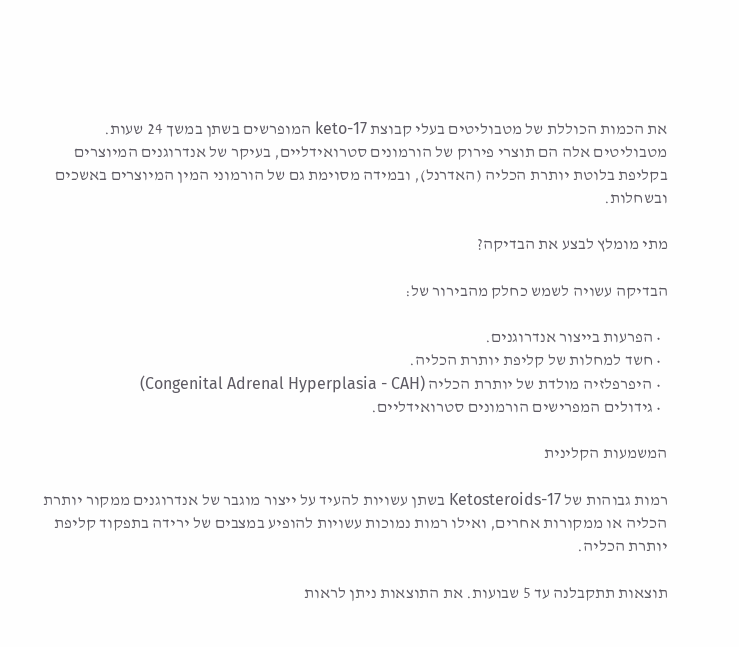את הכמות הכוללת של מטבוליטים בעלי קבוצת 17-keto המופרשים בשתן במשך 24 שעות. מטבוליטים אלה הם תוצרי פירוק של הורמונים סטרואידליים, בעיקר של אנדרוגנים המיוצרים בקליפת בלוטת יותרת הכליה (האדרנל), ובמידה מסוימת גם של הורמוני המין המיוצרים באשכים ובשחלות.

מתי מומלץ לבצע את הבדיקה?

הבדיקה עשויה לשמש כחלק מהבירור של:

  • הפרעות בייצור אנדרוגנים.
  • חשד למחלות של קליפת יותרת הכליה.
  • היפרפלזיה מולדת של יותרת הכליה (Congenital Adrenal Hyperplasia - CAH)
  • גידולים המפרישים הורמונים סטרואידליים.

המשמעות הקלינית

רמות גבוהות של 17-Ketosteroids בשתן עשויות להעיד על ייצור מוגבר של אנדרוגנים ממקור יותרת הכליה או ממקורות אחרים, ואילו רמות נמוכות עשויות להופיע במצבים של ירידה בתפקוד קליפת יותרת הכליה.

תוצאות תתקבלנה עד 5 שבועות. את התוצאות ניתן לראות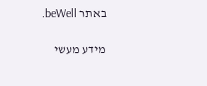באתר beWell.

מידע מעשי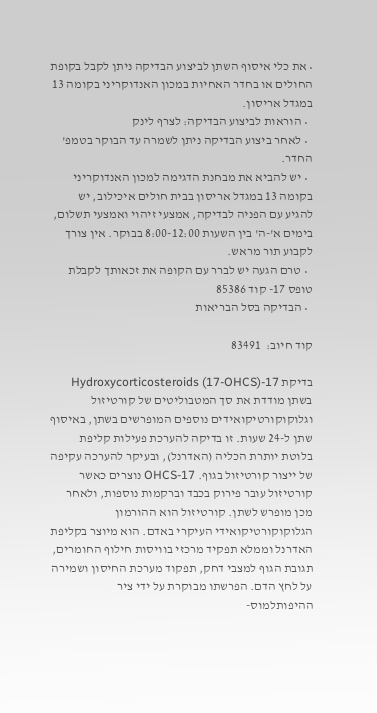• את כלי איסוף השתן לביצוע הבדיקה ניתן לקבל בקופת החולים או בחדר האחיות במכון האנדוקריני בקומה 13 במגדל אריסון.
  • הוראות לביצוע הבדיקה: לצרף לינק
  • לאחר ביצוע הבדיקה ניתן לשמרה עד הבוקר בטמפ' החדר.
  • יש להביא את מבחנת הדגימה למכון האנדוקריני בקומה 13 במגדל אריסון בבית חולים איכילוב, יש להגיע עם הפניה לבדיקה, אמצעי זיהוי ואמצעי תשלום, בימים א'-ה' בין השעות 8:00-12:00 בבוקר. אין צורך לקבוע תור מראש.
  • טרם הגעה יש לברר עם הקופה את זכאותך לקבלת טופס 17- קוד 85386
  • הבדיקה בסל הבריאות

קוד חיוב:  83491

בדיקת 17-Hydroxycorticosteroids (17-OHCS) בשתן מודדת את סך המטבוליטים של קורטיזול וגלוקוקורטיקואידים נוספים המופרשים בשתן, באיסוף שתן ל-24 שעות. זו בדיקה להערכת פעילות קליפת בלוטת יותרת הכליה (האדרנל), ובעיקר להערכה עקיפה של ייצור קורטיזול בגוף. 17-OHCS נוצרים כאשר קורטיזול עובר פירוק בכבד וברקמות נוספות, ולאחר מכן מופרש לשתן. קורטיזול הוא ההורמון הגלוקוקורטיקואידי העיקרי באדם. הוא מיוצר בקליפת האדרנל וממלא תפקיד מרכזי בוויסות חילוף החומרים, תגובת הגוף למצבי דחק, תפקוד מערכת החיסון ושמירה על לחץ הדם. הפרשתו מבוקרת על ידי ציר ההיפותלמוס-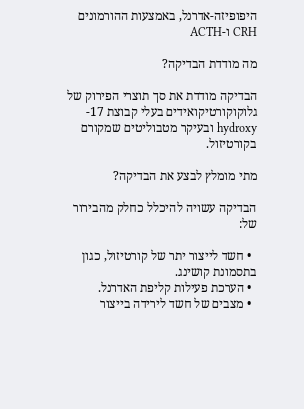היפופיזה-אדרנל, באמצעות ההורמונים CRH ו-ACTH

מה מודדת הבדיקה?

הבדיקה מודדת את סך תוצרי הפירוק של גלוקוקורטיקואידים בעלי קבוצת 17-hydroxy ובעיקר מטבוליטים שמקורם בקורטיזול.

מתי מומלץ לבצע את הבדיקה?

הבדיקה עשויה להיכלל כחלק מהבירור של:

  • חשד לייצור יתר של קורטיזול, כגון בתסמונת קושינג.
  • הערכת פעילות קליפת האדרנל.
  • מצבים של חשד לירידה בייצור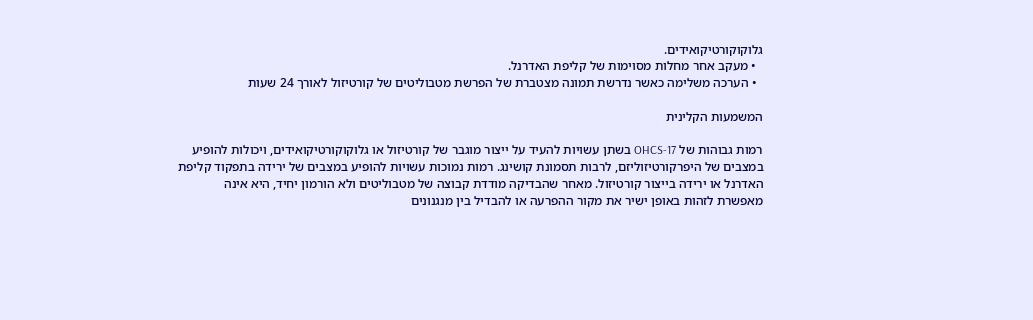גלוקוקורטיקואידים.
  • מעקב אחר מחלות מסוימות של קליפת האדרנל.
  • הערכה משלימה כאשר נדרשת תמונה מצטברת של הפרשת מטבוליטים של קורטיזול לאורך 24 שעות

המשמעות הקלינית

רמות גבוהות של 17-OHCS בשתן עשויות להעיד על ייצור מוגבר של קורטיזול או גלוקוקורטיקואידים, ויכולות להופיע במצבים של היפרקורטיזוליזם, לרבות תסמונת קושינג. רמות נמוכות עשויות להופיע במצבים של ירידה בתפקוד קליפת האדרנל או ירידה בייצור קורטיזול. מאחר שהבדיקה מודדת קבוצה של מטבוליטים ולא הורמון יחיד, היא אינה מאפשרת לזהות באופן ישיר את מקור ההפרעה או להבדיל בין מנגנונים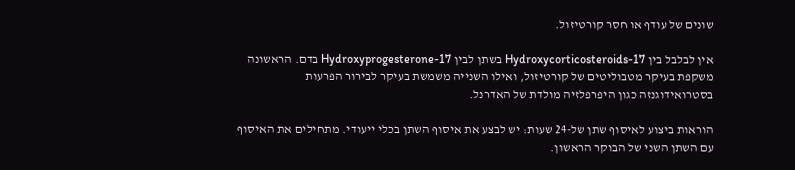שונים של עודף או חסר קורטיזול.

אין לבלבל בין 17-Hydroxycorticosteroids בשתן לבין 17-Hydroxyprogesterone בדם. הראשונה משקפת בעיקר מטבוליטים של קורטיזול, ואילו השנייה משמשת בעיקר לבירור הפרעות בסטרואידוגנזה כגון היפרפלזיה מולדת של האדרנל.

הוראות ביצוע לאיסוף שתן של-24 שעות: יש לבצע את איסוף השתן בכלי ייעודי. מתחילים את האיסוף עם השתן השני של הבוקר הראשון.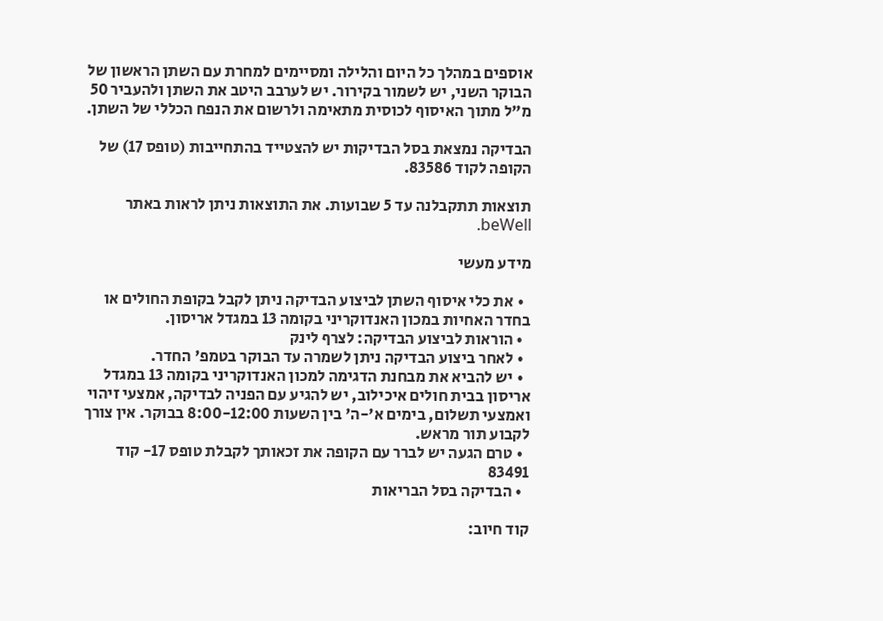אוספים במהלך כל היום והלילה ומסיימים למחרת עם השתן הראשון של הבוקר השני, יש לשמור בקירור. יש לערבב היטב את השתן ולהעביר 50 מ"ל מתוך האיסוף לכוסית מתאימה ולרשום את הנפח הכללי של השתן.

הבדיקה נמצאת בסל הבדיקות יש להצטייד בהתחייבות (טופס 17) של הקופה לקוד 83586.

תוצאות תתקבלנה עד 5 שבועות. את התוצאות ניתן לראות באתר beWell.

מידע מעשי

  • את כלי איסוף השתן לביצוע הבדיקה ניתן לקבל בקופת החולים או בחדר האחיות במכון האנדוקריני בקומה 13 במגדל אריסון.
  • הוראות לביצוע הבדיקה: לצרף לינק
  • לאחר ביצוע הבדיקה ניתן לשמרה עד הבוקר בטמפ' החדר.
  • יש להביא את מבחנת הדגימה למכון האנדוקריני בקומה 13 במגדל אריסון בבית חולים איכילוב, יש להגיע עם הפניה לבדיקה, אמצעי זיהוי ואמצעי תשלום, בימים א'-ה' בין השעות 8:00-12:00 בבוקר. אין צורך לקבוע תור מראש.
  • טרם הגעה יש לברר עם הקופה את זכאותך לקבלת טופס 17- קוד 83491
  • הבדיקה בסל הבריאות

קוד חיוב: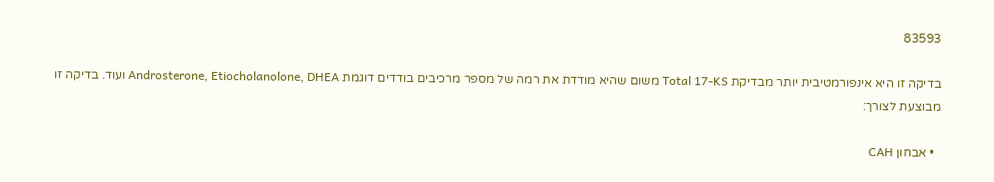83593

בדיקה זו היא אינפורמטיבית יותר מבדיקת Total 17-KS משום שהיא מודדת את רמה של מספר מרכיבים בודדים דוגמת Androsterone, Etiocholanolone, DHEA ועוד. בדיקה זו מבוצעת לצורך:

  • אבחון CAH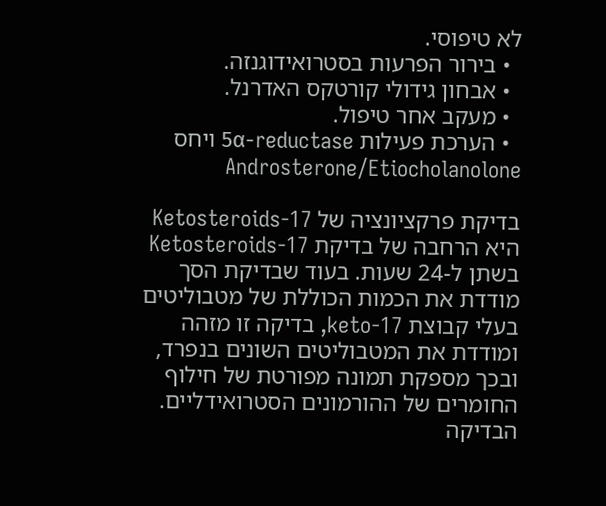לא טיפוסי.
  • בירור הפרעות בסטרואידוגנזה.
  • אבחון גידולי קורטקס האדרנל.
  • מעקב אחר טיפול.
  • הערכת פעילות 5α-reductase ויחס Androsterone/Etiocholanolone

בדיקת פרקציונציה של 17-Ketosteroids היא הרחבה של בדיקת 17-Ketosteroids בשתן ל-24 שעות. בעוד שבדיקת הסך מודדת את הכמות הכוללת של מטבוליטים בעלי קבוצת 17-keto, בדיקה זו מזהה ומודדת את המטבוליטים השונים בנפרד, ובכך מספקת תמונה מפורטת של חילוף החומרים של ההורמונים הסטרואידליים. הבדיקה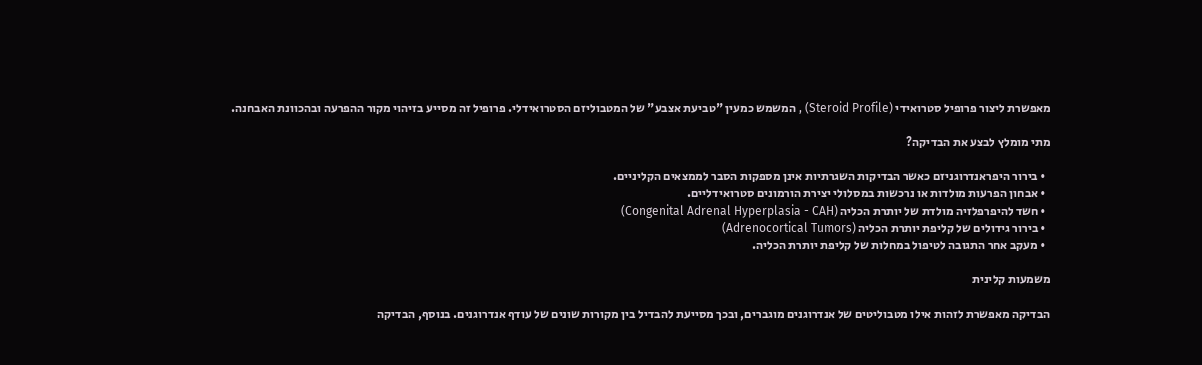מאפשרת ליצור פרופיל סטרואידי (Steroid Profile) , המשמש כמעין "טביעת אצבע" של המטבוליזם הסטרואידלי. פרופיל זה מסייע בזיהוי מקור ההפרעה ובהכוונת האבחנה.

מתי מומלץ לבצע את הבדיקה?

  • בירור היפראנדרוגניזם כאשר הבדיקות השגרתיות אינן מספקות הסבר לממצאים הקליניים.
  • אבחון הפרעות מולדות או נרכשות במסלולי יצירת הורמונים סטרואידליים.
  • חשד להיפרפלזיה מולדת של יותרת הכליה (Congenital Adrenal Hyperplasia - CAH)
  • בירור גידולים של קליפת יותרת הכליה (Adrenocortical Tumors)
  • מעקב אחר התגובה לטיפול במחלות של קליפת יותרת הכליה.

משמעות קלינית

הבדיקה מאפשרת לזהות אילו מטבוליטים של אנדרוגנים מוגברים, ובכך מסייעת להבדיל בין מקורות שונים של עודף אנדרוגנים. בנוסף, הבדיקה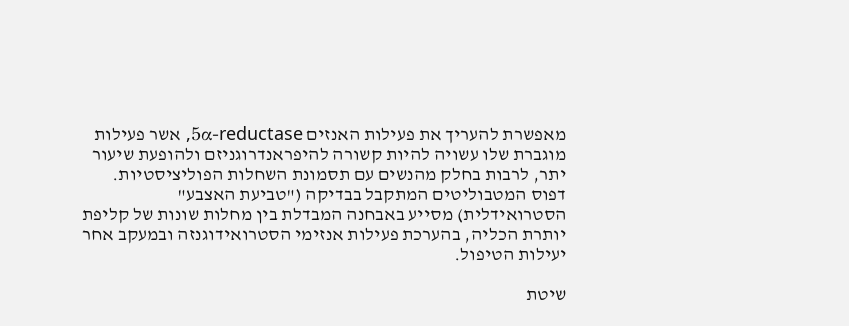מאפשרת להעריך את פעילות האנזים 5α-reductase, אשר פעילות מוגברת שלו עשויה להיות קשורה להיפראנדרוגניזם ולהופעת שיעור יתר, לרבות בחלק מהנשים עם תסמונת השחלות הפוליציסטיות. דפוס המטבוליטים המתקבל בבדיקה ("טביעת האצבע" הסטרואידלית) מסייע באבחנה המבדלת בין מחלות שונות של קליפת יותרת הכליה, בהערכת פעילות אנזימי הסטרואידוגנזה ובמעקב אחר יעילות הטיפול.

שיטת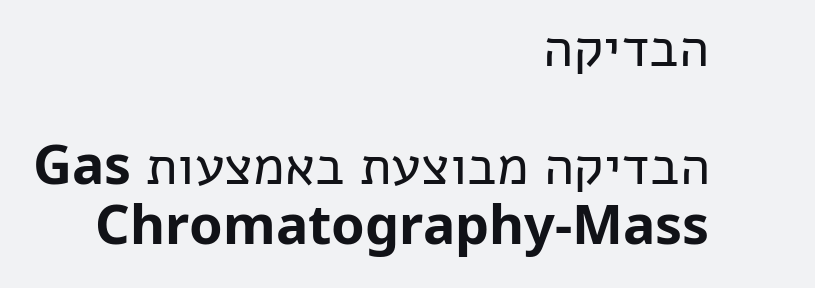הבדיקה

הבדיקה מבוצעת באמצעות Gas Chromatography-Mass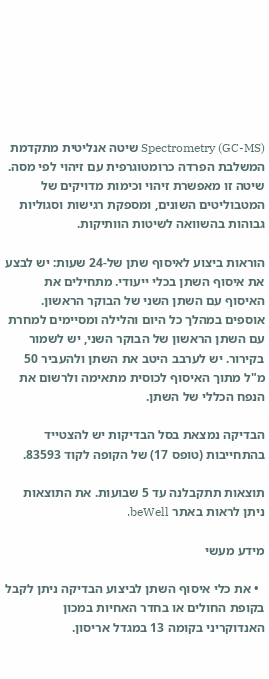Spectrometry (GC-MS) שיטה אנליטית מתקדמת המשלבת הפרדה כרומטוגרפית עם זיהוי לפי מסה. שיטה זו מאפשרת זיהוי וכימות מדויקים של המטבוליטים השונים, ומספקת רגישות וסגוליות גבוהות בהשוואה לשיטות הוותיקות.

הוראות ביצוע לאיסוף שתן של-24 שעות: יש לבצע את איסוף השתן בכלי ייעודי. מתחילים את האיסוף עם השתן השני של הבוקר הראשון. אוספים במהלך כל היום והלילה ומסיימים למחרת עם השתן הראשון של הבוקר השני, יש לשמור בקירור. יש לערבב היטב את השתן ולהעביר 50 מ"ל מתוך האיסוף לכוסית מתאימה ולרשום את הנפח הכללי של השתן.

הבדיקה נמצאת בסל הבדיקות יש להצטייד בהתחייבות (טופס 17) של הקופה לקוד 83593.

תוצאות תתקבלנה עד 5 שבועות. את התוצאות ניתן לראות באתר beWell.

מידע מעשי

  • את כלי איסוף השתן לביצוע הבדיקה ניתן לקבל בקופת החולים או בחדר האחיות במכון האנדוקריני בקומה 13 במגדל אריסון.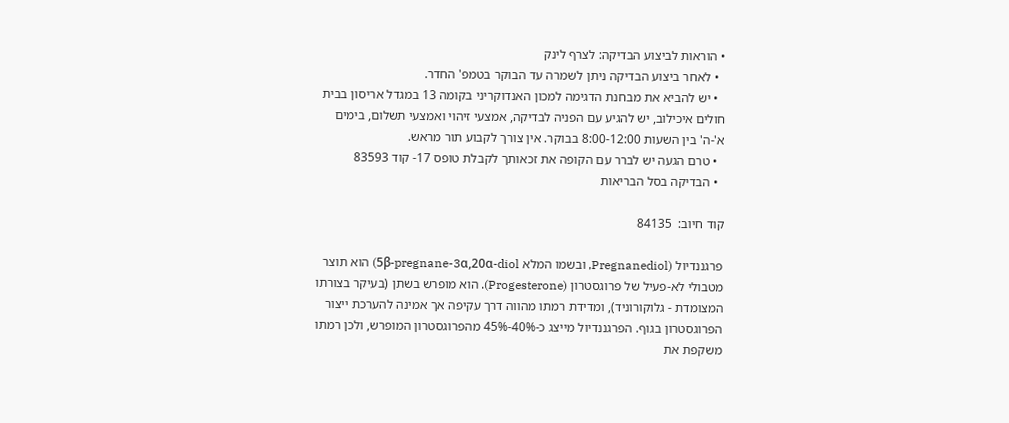• הוראות לביצוע הבדיקה: לצרף לינק
  • לאחר ביצוע הבדיקה ניתן לשמרה עד הבוקר בטמפ' החדר.
  • יש להביא את מבחנת הדגימה למכון האנדוקריני בקומה 13 במגדל אריסון בבית חולים איכילוב, יש להגיע עם הפניה לבדיקה, אמצעי זיהוי ואמצעי תשלום, בימים א'-ה' בין השעות 8:00-12:00 בבוקר. אין צורך לקבוע תור מראש.
  • טרם הגעה יש לברר עם הקופה את זכאותך לקבלת טופס 17- קוד 83593
  • הבדיקה בסל הבריאות

קוד חיוב:  84135

פרגננדיול (Pregnanediol, ובשמו המלא 5β-pregnane-3α,20α-diol) הוא תוצר מטבולי לא-פעיל של פרוגסטרון (Progesterone). הוא מופרש בשתן (בעיקר בצורתו המצומדת - גלוקורוניד), ומדידת רמתו מהווה דרך עקיפה אך אמינה להערכת ייצור הפרוגסטרון בגוף. הפרגננדיול מייצג כ-40%-45% מהפרוגסטרון המופרש, ולכן רמתו משקפת את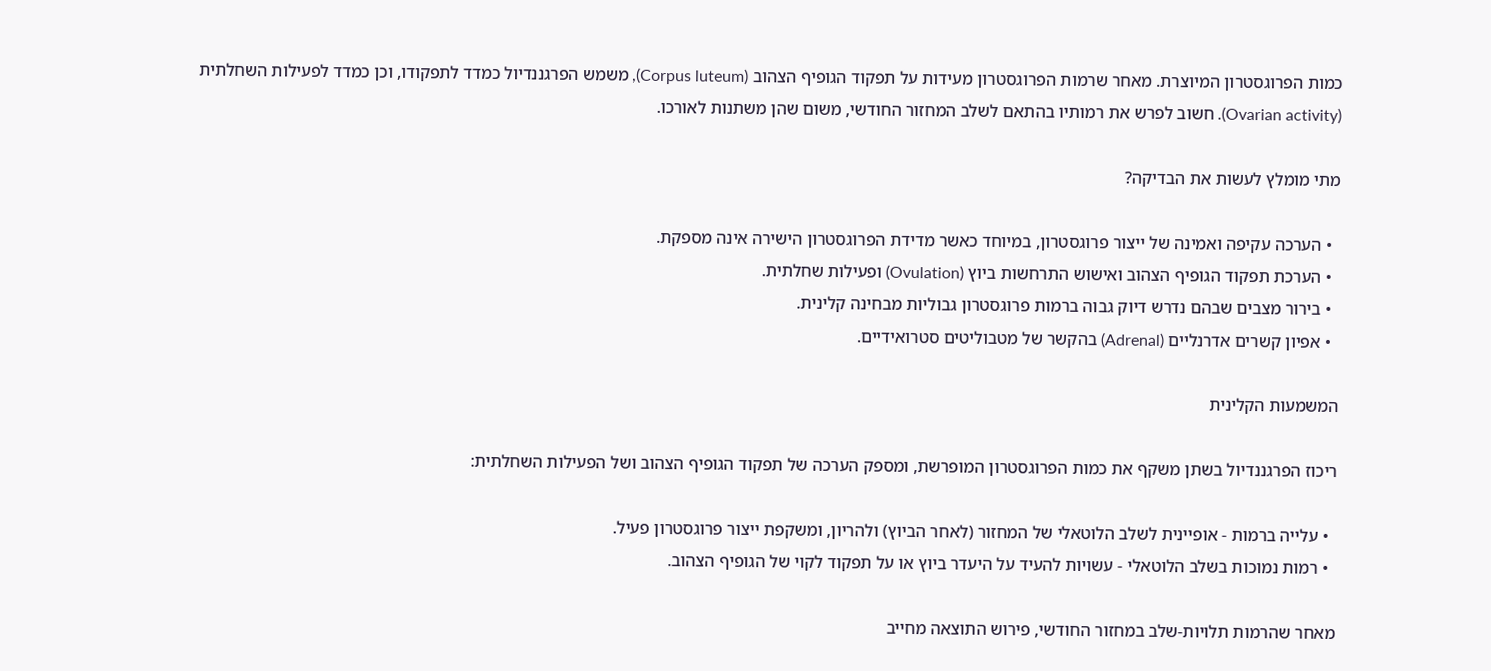כמות הפרוגסטרון המיוצרת. מאחר שרמות הפרוגסטרון מעידות על תפקוד הגופיף הצהוב (Corpus luteum), משמש הפרגננדיול כמדד לתפקודו, וכן כמדד לפעילות השחלתית (Ovarian activity). חשוב לפרש את רמותיו בהתאם לשלב המחזור החודשי, משום שהן משתנות לאורכו.

מתי מומלץ לעשות את הבדיקה?

  • הערכה עקיפה ואמינה של ייצור פרוגסטרון, במיוחד כאשר מדידת הפרוגסטרון הישירה אינה מספקת.
  • הערכת תפקוד הגופיף הצהוב ואישוש התרחשות ביוץ (Ovulation) ופעילות שחלתית.
  • בירור מצבים שבהם נדרש דיוק גבוה ברמות פרוגסטרון גבוליות מבחינה קלינית.
  • אפיון קשרים אדרנליים (Adrenal) בהקשר של מטבוליטים סטרואידיים.

המשמעות הקלינית

ריכוז הפרגננדיול בשתן משקף את כמות הפרוגסטרון המופרשת, ומספק הערכה של תפקוד הגופיף הצהוב ושל הפעילות השחלתית:

  • עלייה ברמות - אופיינית לשלב הלוטאלי של המחזור (לאחר הביוץ) ולהריון, ומשקפת ייצור פרוגסטרון פעיל.
  • רמות נמוכות בשלב הלוטאלי - עשויות להעיד על היעדר ביוץ או על תפקוד לקוי של הגופיף הצהוב.

מאחר שהרמות תלויות-שלב במחזור החודשי, פירוש התוצאה מחייב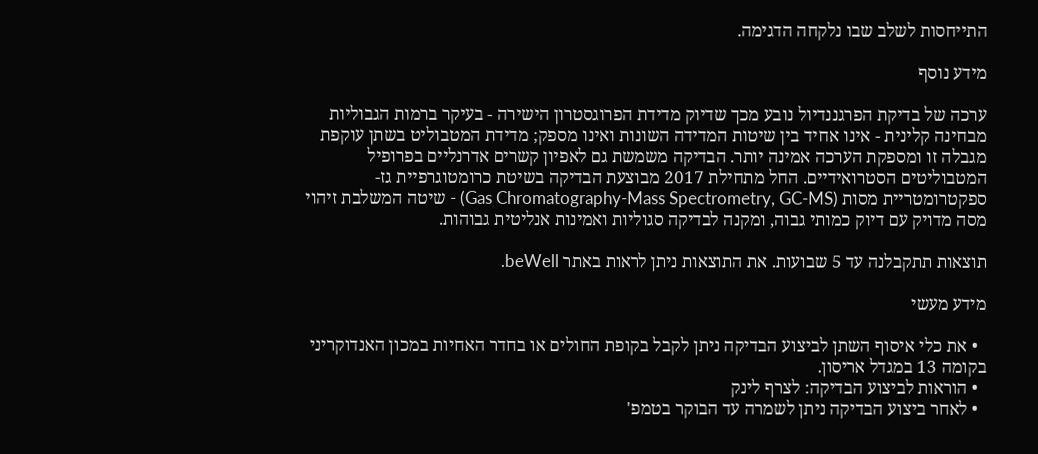התייחסות לשלב שבו נלקחה הדגימה.

מידע נוסף

ערכה של בדיקת הפרגננדיול נובע מכך שדיוק מדידת הפרוגסטרון הישירה - בעיקר ברמות הגבוליות מבחינה קלינית - אינו אחיד בין שיטות המדידה השונות ואינו מספק; מדידת המטבוליט בשתן עוקפת מגבלה זו ומספקת הערכה אמינה יותר. הבדיקה משמשת גם לאפיון קשרים אדרנליים בפרופיל המטבוליטים הסטרואידיים. החל מתחילת 2017 מבוצעת הבדיקה בשיטת כרומטוגרפיית גז-ספקטרומטריית מסות (Gas Chromatography-Mass Spectrometry, GC-MS) - שיטה המשלבת זיהוי מסה מדויק עם דיוק כמותי גבוה, ומקנה לבדיקה סגוליות ואמינות אנליטית גבוהות.

תוצאות תתקבלנה עד 5 שבועות. את התוצאות ניתן לראות באתר beWell.

מידע מעשי

  • את כלי איסוף השתן לביצוע הבדיקה ניתן לקבל בקופת החולים או בחדר האחיות במכון האנדוקריני בקומה 13 במגדל אריסון.
  • הוראות לביצוע הבדיקה: לצרף לינק
  • לאחר ביצוע הבדיקה ניתן לשמרה עד הבוקר בטמפ'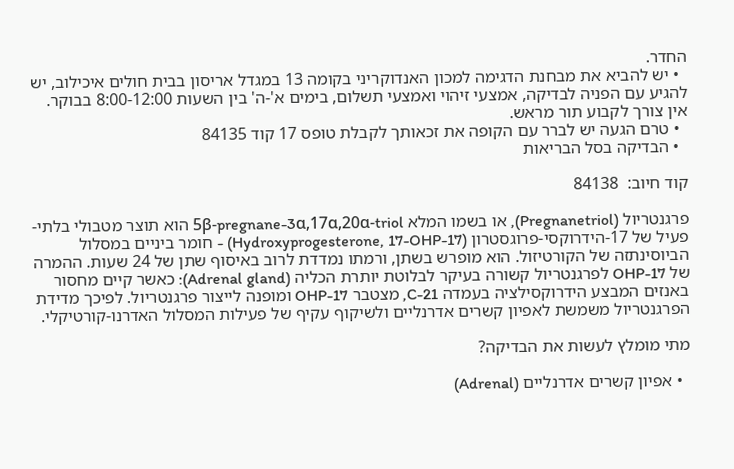החדר.
  • יש להביא את מבחנת הדגימה למכון האנדוקריני בקומה 13 במגדל אריסון בבית חולים איכילוב, יש להגיע עם הפניה לבדיקה, אמצעי זיהוי ואמצעי תשלום, בימים א'-ה' בין השעות 8:00-12:00 בבוקר. אין צורך לקבוע תור מראש.
  • טרם הגעה יש לברר עם הקופה את זכאותך לקבלת טופס 17 קוד 84135
  • הבדיקה בסל הבריאות

קוד חיוב:  84138

פרגנטריול (Pregnanetriol), או בשמו המלא 5β-pregnane-3α,17α,20α-triol הוא תוצר מטבולי בלתי-פעיל של 17-הידרוקסי-פרוגסטרון (17-Hydroxyprogesterone, 17-OHP) - חומר ביניים במסלול הביוסינתזה של הקורטיזול. הוא מופרש בשתן, ורמתו נמדדת לרוב באיסוף שתן של 24 שעות. ההמרה של 17-OHP לפרגנטריול קשורה בעיקר לבלוטת יותרת הכליה (Adrenal gland): כאשר קיים מחסור באנזים המבצע הידרוקסילציה בעמדה C-21, מצטבר 17-OHP ומופנה לייצור פרגנטריול. לפיכך מדידת הפרגנטריול משמשת לאפיון קשרים אדרנליים ולשיקוף עקיף של פעילות המסלול האדרנו-קורטיקלי.

מתי מומלץ לעשות את הבדיקה?

  • אפיון קשרים אדרנליים (Adrenal)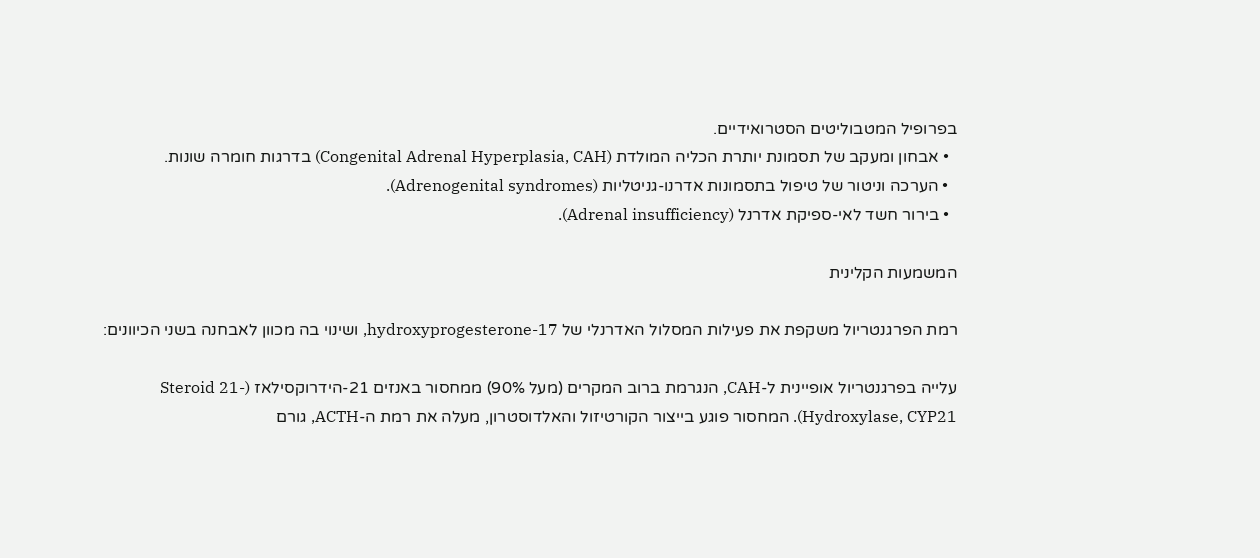בפרופיל המטבוליטים הסטרואידיים.
  • אבחון ומעקב של תסמונת יותרת הכליה המולדת (Congenital Adrenal Hyperplasia, CAH) בדרגות חומרה שונות.
  • הערכה וניטור של טיפול בתסמונות אדרנו-גניטליות (Adrenogenital syndromes).
  • בירור חשד לאי-ספיקת אדרנל (Adrenal insufficiency).

המשמעות הקלינית

רמת הפרגנטריול משקפת את פעילות המסלול האדרנלי של 17-hydroxyprogesterone, ושינוי בה מכוון לאבחנה בשני הכיוונים:

עלייה בפרגנטריול אופיינית ל-CAH, הנגרמת ברוב המקרים (מעל 90%) ממחסור באנזים 21-הידרוקסילאז (Steroid 21-Hydroxylase, CYP21). המחסור פוגע בייצור הקורטיזול והאלדוסטרון, מעלה את רמת ה-ACTH, גורם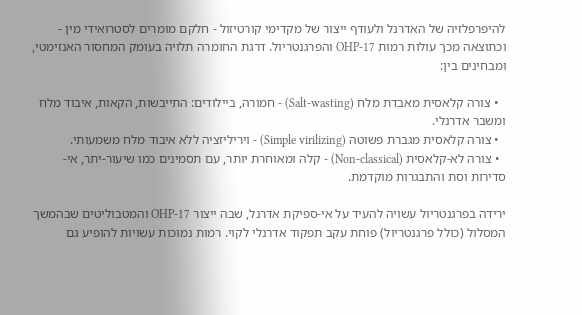להיפרפלזיה של האדרנל ולעודף ייצור של מקדימי קורטיזול - חלקם מומרים לסטרואידי מין - וכתוצאה מכך עולות רמות 17-OHP והפרגנטריול. דרגת החומרה תלויה בעומק המחסור האנזימטי, ומבחינים בין:

  • צורה קלאסית מאבדת מלח (Salt-wasting) - חמורה, ביילודים: התייבשות, הקאות, איבוד מלח ומשבר אדרנלי.
  • צורה קלאסית מגברת פשוטה (Simple virilizing) - ויריליזציה ללא איבוד מלח משמעותי.
  • צורה לא-קלאסית (Non-classical) - קלה ומאוחרת יותר, עם תסמינים כמו שיעור-יתר, אי-סדירות וסת והתבגרות מוקדמת.

ירידה בפרגנטריול עשויה להעיד על אי-ספיקת אדרנל, שבה ייצור 17-OHP והמטבוליטים שבהמשך המסלול (כולל פרגנטריול) פוחת עקב תפקוד אדרנלי לקוי. רמות נמוכות עשויות להופיע גם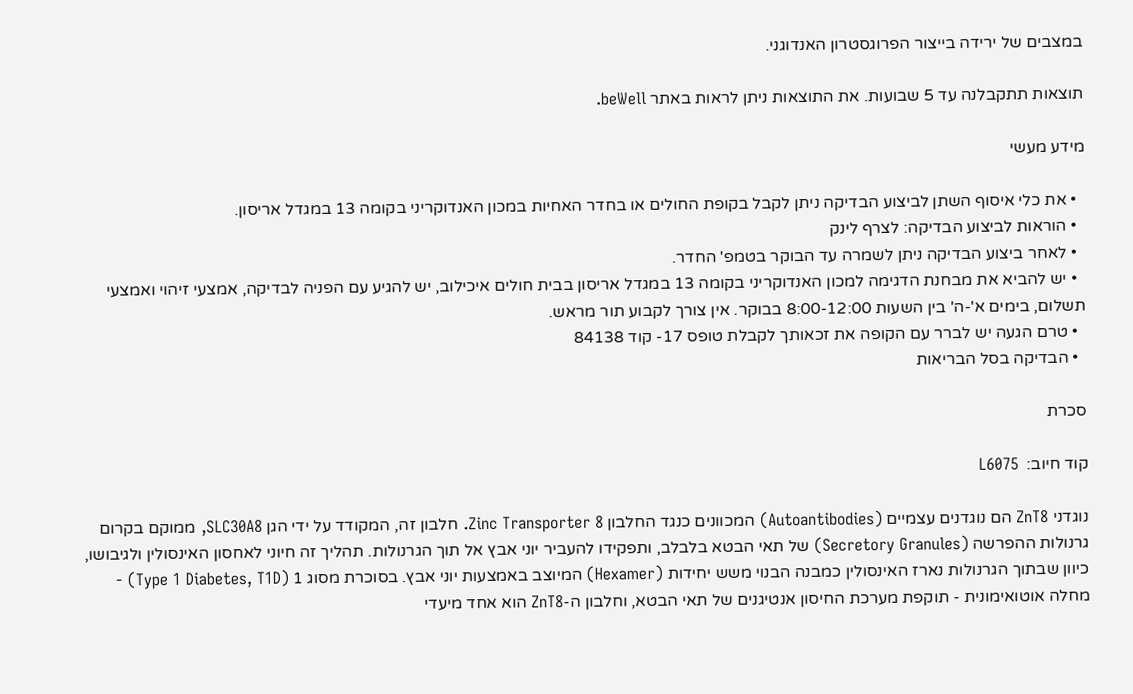במצבים של ירידה בייצור הפרוגסטרון האנדוגני.

תוצאות תתקבלנה עד 5 שבועות. את התוצאות ניתן לראות באתר beWell.

מידע מעשי

  • את כלי איסוף השתן לביצוע הבדיקה ניתן לקבל בקופת החולים או בחדר האחיות במכון האנדוקריני בקומה 13 במגדל אריסון.
  • הוראות לביצוע הבדיקה: לצרף לינק
  • לאחר ביצוע הבדיקה ניתן לשמרה עד הבוקר בטמפ' החדר.
  • יש להביא את מבחנת הדגימה למכון האנדוקריני בקומה 13 במגדל אריסון בבית חולים איכילוב, יש להגיע עם הפניה לבדיקה, אמצעי זיהוי ואמצעי תשלום, בימים א'-ה' בין השעות 8:00-12:00 בבוקר. אין צורך לקבוע תור מראש.
  • טרם הגעה יש לברר עם הקופה את זכאותך לקבלת טופס 17- קוד 84138
  • הבדיקה בסל הבריאות

סכרת

קוד חיוב:  L6075

נוגדני ZnT8 הם נוגדנים עצמיים (Autoantibodies) המכוונים כנגד החלבון Zinc Transporter 8. חלבון זה, המקודד על ידי הגן SLC30A8, ממוקם בקרום גרנולות ההפרשה (Secretory Granules) של תאי הבטא בלבלב, ותפקידו להעביר יוני אבץ אל תוך הגרנולות. תהליך זה חיוני לאחסון האינסולין ולגיבושו, כיוון שבתוך הגרנולות נארז האינסולין כמבנה הבנוי משש יחידות (Hexamer) המיוצב באמצעות יוני אבץ. בסוכרת מסוג 1 (Type 1 Diabetes, T1D) - מחלה אוטואימונית - תוקפת מערכת החיסון אנטיגנים של תאי הבטא, וחלבון ה-ZnT8 הוא אחד מיעדי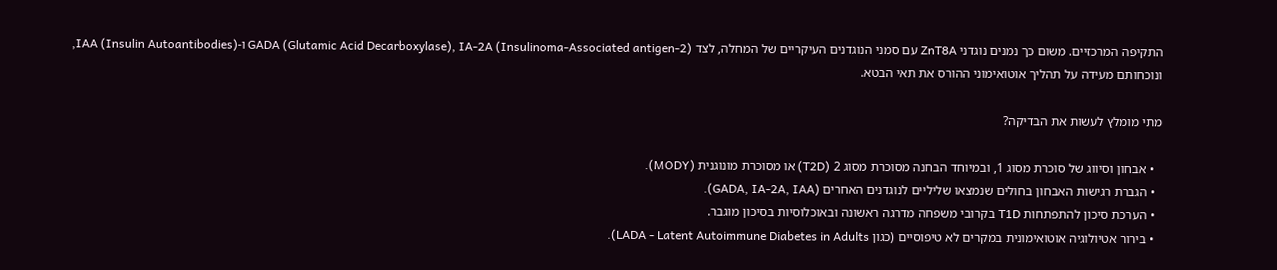התקיפה המרכזיים. משום כך נמנים נוגדני ZnT8A עם סמני הנוגדנים העיקריים של המחלה, לצד GADA (Glutamic Acid Decarboxylase), IA-2A (Insulinoma-Associated antigen-2) ו-IAA (Insulin Autoantibodies), ונוכחותם מעידה על תהליך אוטואימוני ההורס את תאי הבטא.

מתי מומלץ לעשות את הבדיקה?

  • אבחון וסיווג של סוכרת מסוג 1, ובמיוחד הבחנה מסוכרת מסוג 2 (T2D) או מסוכרת מונוגנית (MODY).
  • הגברת רגישות האבחון בחולים שנמצאו שליליים לנוגדנים האחרים (GADA, IA-2A, IAA).
  • הערכת סיכון להתפתחות T1D בקרובי משפחה מדרגה ראשונה ובאוכלוסיות בסיכון מוגבר.
  • בירור אטיולוגיה אוטואימונית במקרים לא טיפוסיים (כגון LADA - Latent Autoimmune Diabetes in Adults).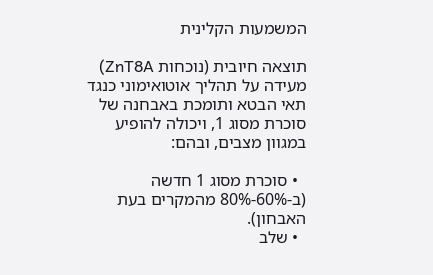המשמעות הקלינית

תוצאה חיובית (נוכחות ZnT8A) מעידה על תהליך אוטואימוני כנגד תאי הבטא ותומכת באבחנה של סוכרת מסוג 1, ויכולה להופיע במגוון מצבים, ובהם:

  • סוכרת מסוג 1 חדשה (ב-60%-80% מהמקרים בעת האבחון).
  • שלב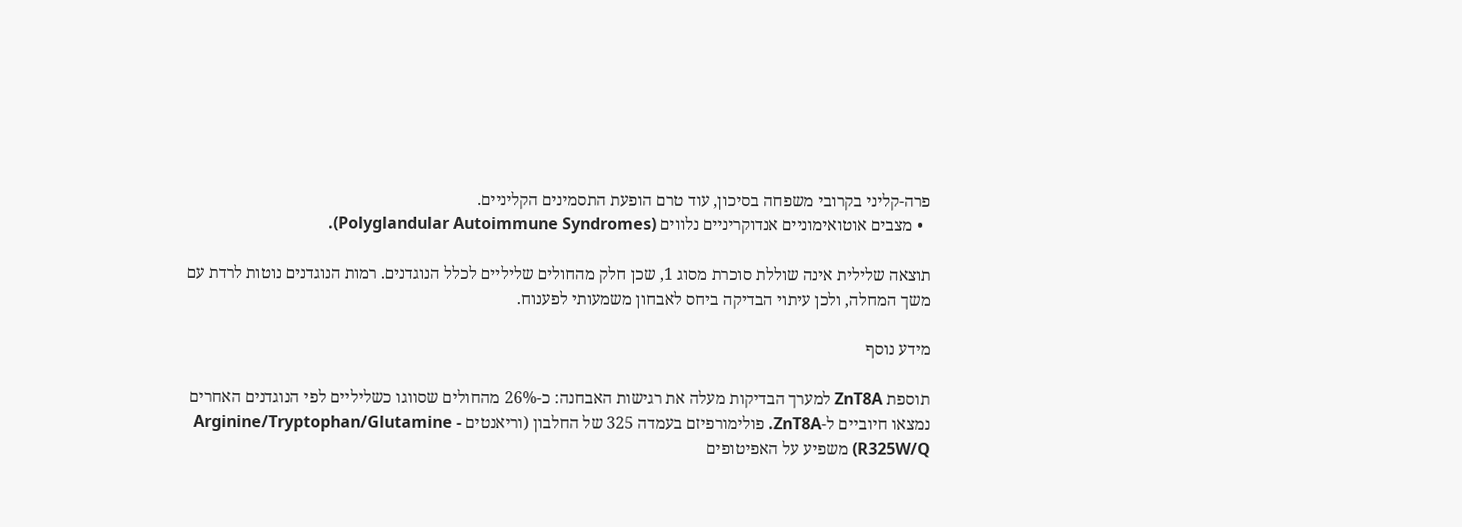פרה-קליני בקרובי משפחה בסיכון, עוד טרם הופעת התסמינים הקליניים.
  • מצבים אוטואימוניים אנדוקריניים נלווים (Polyglandular Autoimmune Syndromes).

תוצאה שלילית אינה שוללת סוכרת מסוג 1, שכן חלק מהחולים שליליים לכלל הנוגדנים. רמות הנוגדנים נוטות לרדת עם משך המחלה, ולכן עיתוי הבדיקה ביחס לאבחון משמעותי לפענוח.

מידע נוסף

תוספת ZnT8A למערך הבדיקות מעלה את רגישות האבחנה: כ-26% מהחולים שסווגו כשליליים לפי הנוגדנים האחרים נמצאו חיוביים ל-ZnT8A. פולימורפיזם בעמדה 325 של החלבון (וריאנטים Arginine/Tryptophan/Glutamine - R325W/Q) משפיע על האפיטופים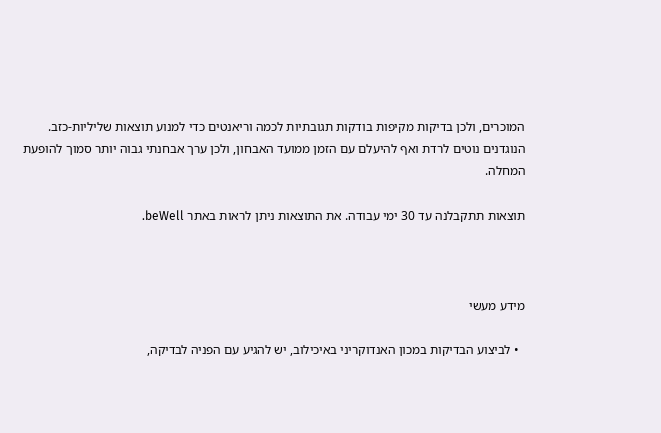המוכרים, ולכן בדיקות מקיפות בודקות תגובתיות לכמה וריאנטים כדי למנוע תוצאות שליליות-כזב. הנוגדנים נוטים לרדת ואף להיעלם עם הזמן ממועד האבחון, ולכן ערך אבחנתי גבוה יותר סמוך להופעת המחלה.

תוצאות תתקבלנה עד 30 ימי עבודה. את התוצאות ניתן לראות באתר beWell.



מידע מעשי

  • לביצוע הבדיקות במכון האנדוקריני באיכילוב, יש להגיע עם הפניה לבדיקה,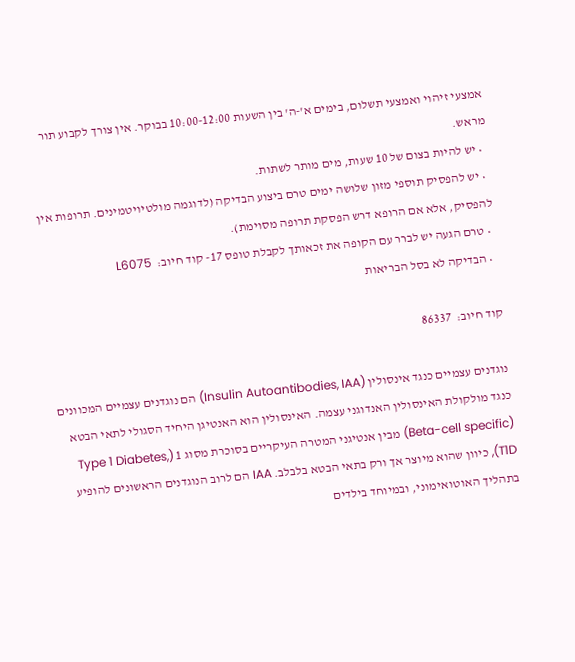אמצעי זיהוי ואמצעי תשלום, בימים א'-ה' בין השעות 10:00-12:00 בבוקר. אין צורך לקבוע תור מראש.
  • יש להיות בצום של 10 שעות, מים מותר לשתות.
  • יש להפסיק תוספי מזון שלושה ימים טרם ביצוע הבדיקה (לדוגמה מולטיויטמינים. תרופות אין להפסיק, אלא אם הרופא דרש הפסקת תרופה מסוימת).
  • טרם הגעה יש לברר עם הקופה את זכאותך לקבלת טופס 17- קוד חיוב:  L6075
  • הבדיקה לא בסל הבריאות

קוד חיוב:  86337

נוגדנים עצמיים כנגד אינסולין (Insulin Autoantibodies, IAA) הם נוגדנים עצמיים המכוונים כנגד מולקולת האינסולין האנדוגני עצמה. האינסולין הוא האנטיגן היחיד הסגולי לתאי הבטא (Beta-cell specific) מבין אנטיגני המטרה העיקריים בסוכרת מסוג 1 (Type 1 Diabetes, T1D), כיוון שהוא מיוצר אך ורק בתאי הבטא בלבלב. IAA הם לרוב הנוגדנים הראשונים להופיע בתהליך האוטואימוני, ובמיוחד בילדים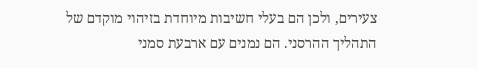צעירים, ולכן הם בעלי חשיבות מיוחדת בזיהוי מוקדם של התהליך ההרסני. הם נמנים עם ארבעת סמני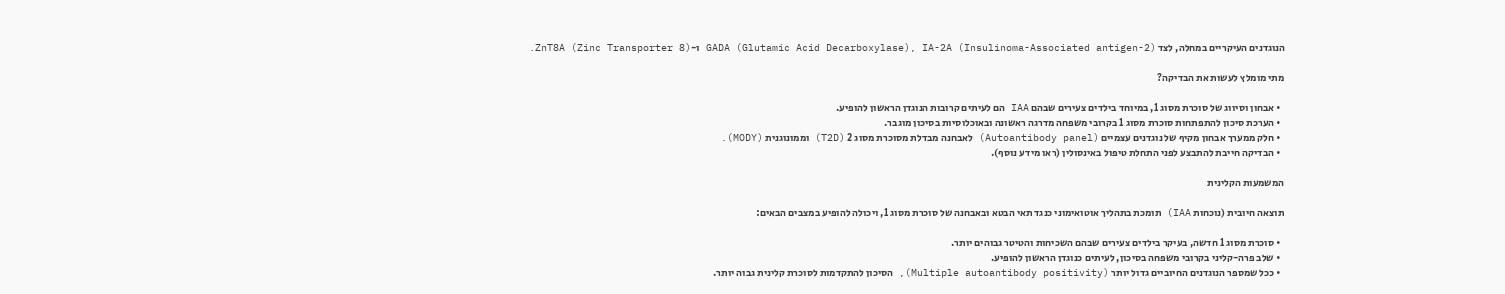הנוגדנים העיקריים במחלה, לצד GADA (Glutamic Acid Decarboxylase), IA-2A (Insulinoma-Associated antigen-2) ו-ZnT8A (Zinc Transporter 8).

מתי מומלץ לעשות את הבדיקה?

  • אבחון וסיווג של סוכרת מסוג 1, במיוחד בילדים צעירים שבהם IAA הם לעיתים קרובות הנוגדן הראשון להופיע.
  • הערכת סיכון להתפתחות סוכרת מסוג 1 בקרובי משפחה מדרגה ראשונה ובאוכלוסיות בסיכון מוגבר.
  • חלק ממערך אבחון מקיף של נוגדנים עצמיים (Autoantibody panel) לאבחנה מבדלת מסוכרת מסוג 2 (T2D) וממונוגנית (MODY).
  • הבדיקה חייבת להתבצע לפני התחלת טיפול באינסולין (ראו מידע נוסף).

המשמעות הקלינית

תוצאה חיובית (נוכחות IAA) תומכת בתהליך אוטואימוני כנגד תאי הבטא ובאבחנה של סוכרת מסוג 1, ויכולה להופיע במצבים הבאים:

  • סוכרת מסוג 1 חדשה, בעיקר בילדים צעירים שבהם השכיחות והטיטר גבוהים יותר.
  • שלב פרה-קליני בקרובי משפחה בסיכון, לעיתים כנוגדן הראשון להופיע.
  • ככל שמספר הנוגדנים החיוביים גדול יותר (Multiple autoantibody positivity), הסיכון להתקדמות לסוכרת קלינית גבוה יותר.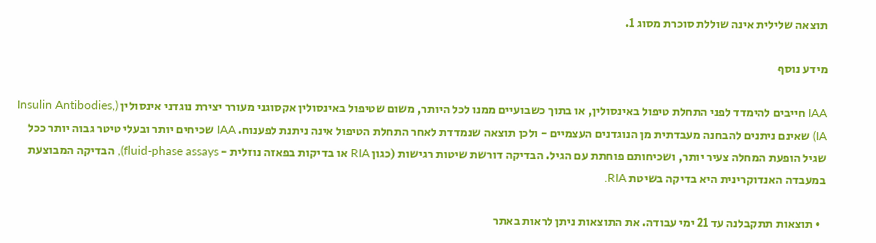תוצאה שלילית אינה שוללת סוכרת מסוג 1.

מידע נוסף

IAA חייבים להימדד לפני התחלת טיפול באינסולין, או בתוך כשבועיים ממנו לכל היותר, משום שטיפול באינסולין אקסוגני מעורר יצירת נוגדני אינסולין (Insulin Antibodies, IA) שאינם ניתנים להבחנה מעבדתית מן הנוגדנים העצמיים - ולכן תוצאה שנמדדת לאחר התחלת הטיפול אינה ניתנת לפענוח. IAA שכיחים יותר ובעלי טיטר גבוה יותר ככל שגיל הופעת המחלה צעיר יותר, ושכיחותם פוחתת עם הגיל. הבדיקה דורשת שיטות רגישות (כגון RIA או בדיקות בפאזה נוזלית - fluid-phase assays), הבדיקה המבוצעת במעבדה האנדוקרינית היא בדיקה בשיטת RIA.

  • תוצאות תתקבלנה עד 21 ימי עבודה. את התוצאות ניתן לראות באתר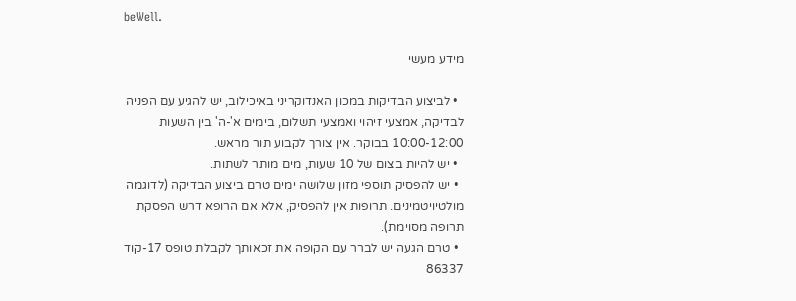beWell.

מידע מעשי

  • לביצוע הבדיקות במכון האנדוקריני באיכילוב, יש להגיע עם הפניה לבדיקה, אמצעי זיהוי ואמצעי תשלום, בימים א'-ה' בין השעות 10:00-12:00 בבוקר. אין צורך לקבוע תור מראש.
  • יש להיות בצום של 10 שעות, מים מותר לשתות.
  • יש להפסיק תוספי מזון שלושה ימים טרם ביצוע הבדיקה (לדוגמה מולטיויטמינים. תרופות אין להפסיק, אלא אם הרופא דרש הפסקת תרופה מסוימת).
  • טרם הגעה יש לברר עם הקופה את זכאותך לקבלת טופס 17-קוד 86337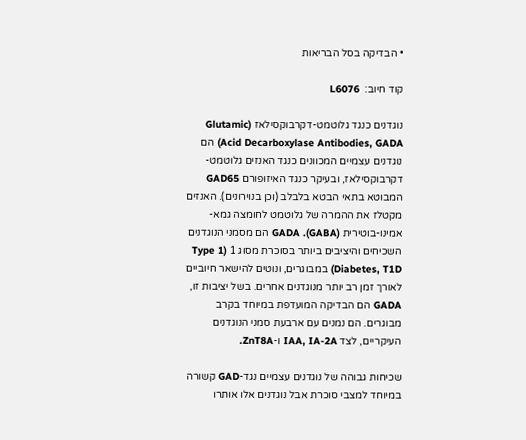• הבדיקה בסל הבריאות

קוד חיוב:  L6076

נוגדנים כנגד גלוטמט-דקרבוקסילאז (Glutamic Acid Decarboxylase Antibodies, GADA) הם נוגדנים עצמיים המכוונים כנגד האנזים גלוטמט-דקרבוקסילאז, ובעיקר כנגד האיזופורם GAD65 המבוטא בתאי הבטא בלבלב (וכן בנוירונים). האנזים מקטלז את ההמרה של גלוטמט לחומצה גמא-אמינו-בוטירית (GABA). GADA הם מסמני הנוגדנים השכיחים והיציבים ביותר בסוכרת מסוג 1 (Type 1 Diabetes, T1D) במבוגרים, ונוטים להישאר חיוביים לאורך זמן רב יותר מנוגדנים אחרים. בשל יציבות זו, GADA הם הבדיקה המועדפת במיוחד בקרב מבוגרים. הם נמנים עם ארבעת סמני הנוגדנים העיקריים, לצד IAA, IA-2A ו-ZnT8A.

שכיחות גבוהה של נוגדנים עצמיים נגד-GAD קשורה במיוחד למצבי סוכרת אבל נוגדנים אלו אותרו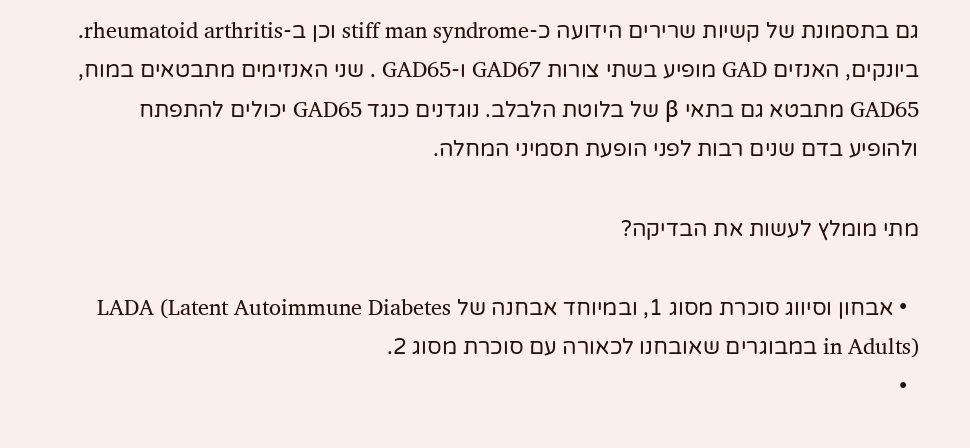גם בתסמונת של קשיות שרירים הידועה כ-stiff man syndrome וכן ב-rheumatoid arthritis. ביונקים, האנזים GAD מופיע בשתי צורות GAD67 ו-GAD65 . שני האנזימים מתבטאים במוח, GAD65 מתבטא גם בתאי β של בלוטת הלבלב. נוגדנים כנגד GAD65 יכולים להתפתח ולהופיע בדם שנים רבות לפני הופעת תסמיני המחלה.

מתי מומלץ לעשות את הבדיקה?

  • אבחון וסיווג סוכרת מסוג 1, ובמיוחד אבחנה של LADA (Latent Autoimmune Diabetes in Adults) במבוגרים שאובחנו לכאורה עם סוכרת מסוג 2.
  •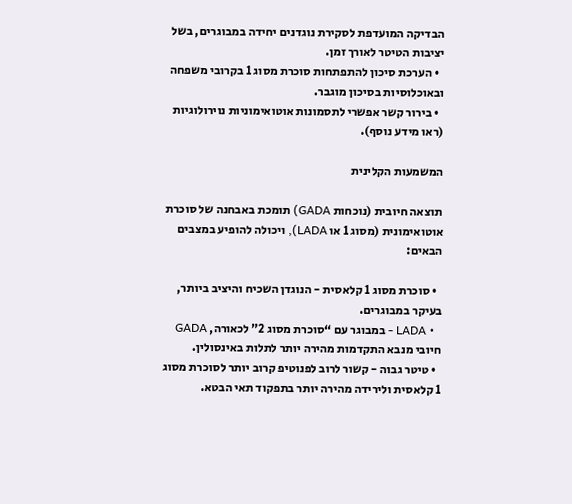הבדיקה המועדפת לסקירת נוגדנים יחידה במבוגרים, בשל יציבות הטיטר לאורך זמן.
  • הערכת סיכון להתפתחות סוכרת מסוג 1 בקרובי משפחה ובאוכלוסיות בסיכון מוגבר.
  • בירור קשר אפשרי לתסמונות אוטואימוניות נוירולוגיות (ראו מידע נוסף).

המשמעות הקלינית

תוצאה חיובית (נוכחות GADA) תומכת באבחנה של סוכרת אוטואימונית (מסוג 1 או LADA), ויכולה להופיע במצבים הבאים:

  • סוכרת מסוג 1 קלאסית - הנוגדן השכיח והיציב ביותר, בעיקר במבוגרים.
  • LADA - במבוגר עם “סוכרת מסוג 2” לכאורה, GADA חיובי מנבא התקדמות מהירה יותר לתלות באינסולין.
  • טיטר גבוה - קשור לרוב לפנוטיפ קרוב יותר לסוכרת מסוג 1 קלאסית ולירידה מהירה יותר בתפקוד תאי הבטא.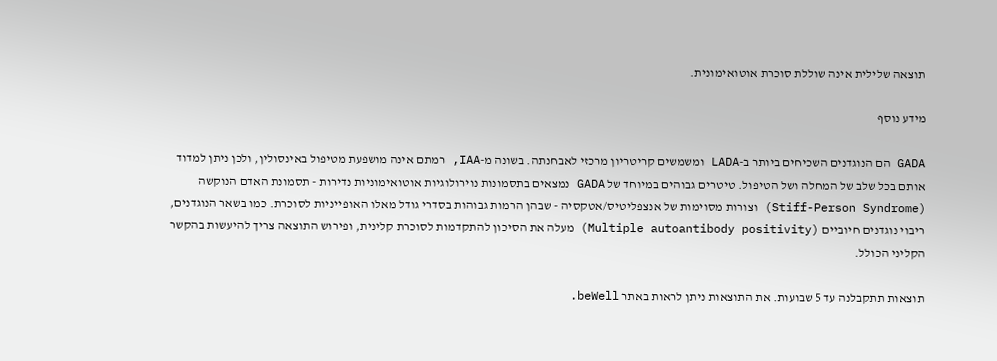תוצאה שלילית אינה שוללת סוכרת אוטואימונית.

מידע נוסף

GADA הם הנוגדנים השכיחים ביותר ב-LADA ומשמשים קריטריון מרכזי לאבחנתה. בשונה מ-IAA, רמתם אינה מושפעת מטיפול באינסולין, ולכן ניתן למדוד אותם בכל שלב של המחלה ושל הטיפול. טיטרים גבוהים במיוחד של GADA נמצאים בתסמונות נוירולוגיות אוטואימוניות נדירות - תסמונת האדם הנוקשה (Stiff-Person Syndrome) וצורות מסוימות של אנצפליטיס/אטקסיה - שבהן הרמות גבוהות בסדרי גודל מאלו האופייניות לסוכרת. כמו בשאר הנוגדנים, ריבוי נוגדנים חיוביים (Multiple autoantibody positivity) מעלה את הסיכון להתקדמות לסוכרת קלינית, ופירוש התוצאה צריך להיעשות בהקשר הקליני הכולל.

תוצאות תתקבלנה עד 5 שבועות. את התוצאות ניתן לראות באתר beWell.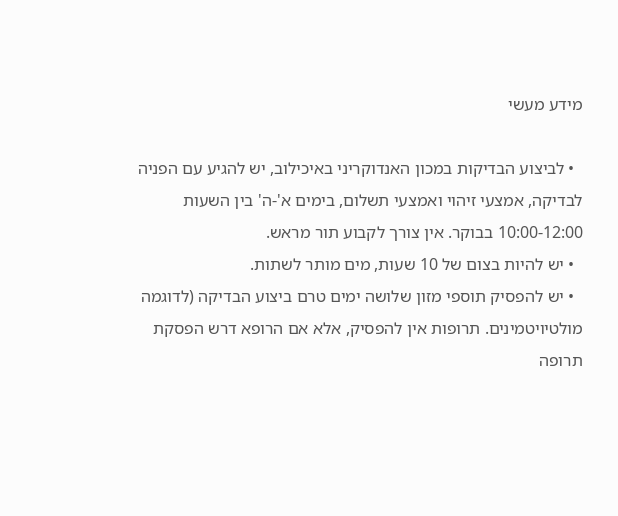מידע מעשי

  • לביצוע הבדיקות במכון האנדוקריני באיכילוב, יש להגיע עם הפניה לבדיקה, אמצעי זיהוי ואמצעי תשלום, בימים א'-ה' בין השעות 10:00-12:00 בבוקר. אין צורך לקבוע תור מראש.
  • יש להיות בצום של 10 שעות, מים מותר לשתות.
  • יש להפסיק תוספי מזון שלושה ימים טרם ביצוע הבדיקה (לדוגמה מולטיויטמינים. תרופות אין להפסיק, אלא אם הרופא דרש הפסקת תרופה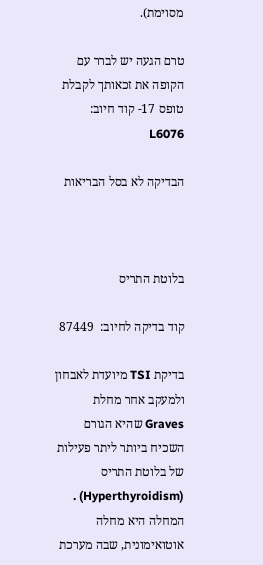מסוימת).

טרם הגעה יש לברר עם הקופה את זכאותך לקבלת טופס 17- קוד חיוב:  L6076

הבדיקה לא בסל הבריאות



בלוטת התריס

קוד בדיקה לחיוב:  87449

בדיקת TSI מיועדת לאבחון ולמעקב אחר מחלת Graves שהיא הגורם השכיח ביותר ליתר פעילות של בלוטת התריס (Hyperthyroidism) . המחלה היא מחלה אוטואימונית, שבה מערכת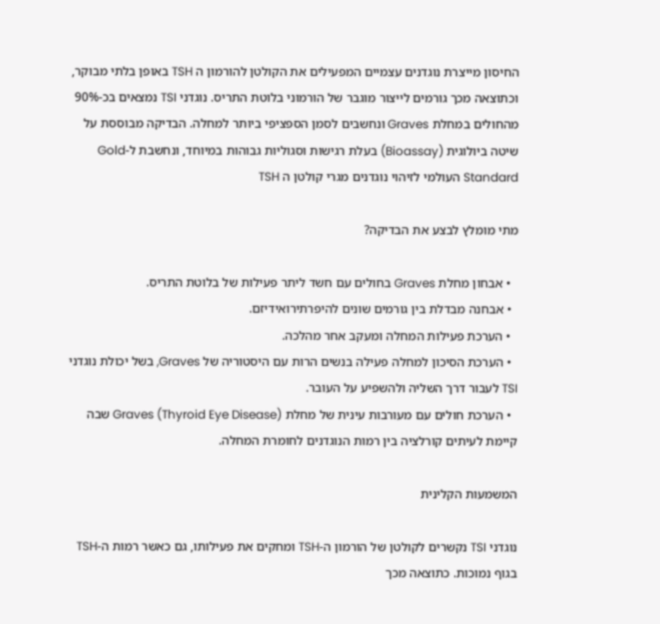החיסון מייצרת נוגדנים עצמיים המפעילים את הקולטן להורמון ה TSH באופן בלתי מבוקר, וכתוצאה מכך גורמים לייצור מוגבר של הורמוני בלוטת התריס. נוגדני TSI נמצאים בכ-90% מהחולים במחלת Graves ונחשבים לסמן הספציפי ביותר למחלה. הבדיקה מבוססת על שיטה ביולוגית (Bioassay) בעלת רגישות וסגוליות גבוהות במיוחד, ונחשבת ל-Gold Standard העולמי לזיהוי נוגדנים מגרי קולטן ה TSH

מתי מומלץ לבצע את הבדיקה?

  • אבחון מחלת Graves בחולים עם חשד ליתר פעילות של בלוטת התריס.
  • אבחנה מבדלת בין גורמים שונים להיפרתירואידיזם.
  • הערכת פעילות המחלה ומעקב אחר מהלכה.
  • הערכת הסיכון למחלה פעילה בנשים הרות עם היסטוריה של Graves, בשל יכולת נוגדני TSI לעבור דרך השליה ולהשפיע על העובר.
  • הערכת חולים עם מעורבות עינית של מחלת Graves (Thyroid Eye Disease) שבה קיימת לעיתים קורלציה בין רמות הנוגדנים לחומרת המחלה.

המשמעות הקלינית

נוגדני TSI נקשרים לקולטן של הורמון ה-TSH ומחקים את פעילותו, גם כאשר רמות ה-TSH בגוף נמוכות. כתוצאה מכך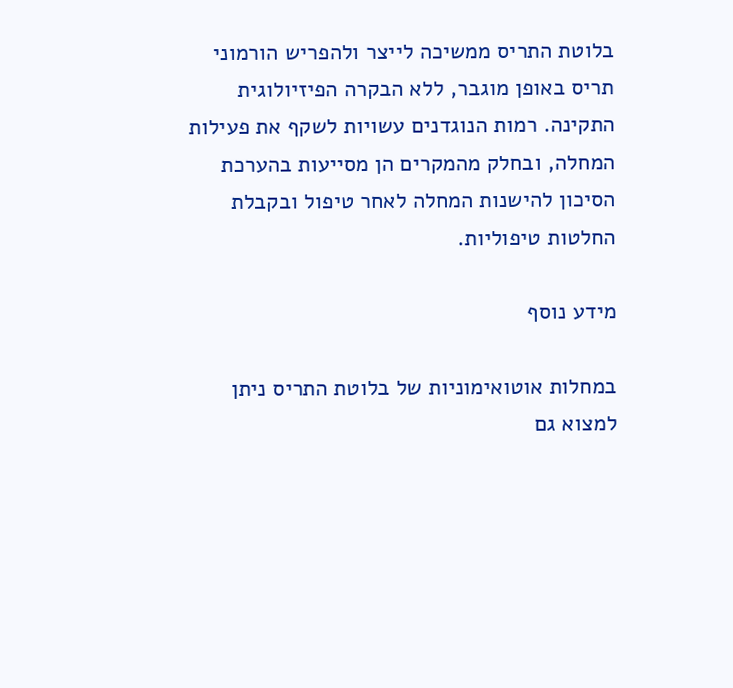בלוטת התריס ממשיכה לייצר ולהפריש הורמוני תריס באופן מוגבר, ללא הבקרה הפיזיולוגית התקינה. רמות הנוגדנים עשויות לשקף את פעילות המחלה, ובחלק מהמקרים הן מסייעות בהערכת הסיכון להישנות המחלה לאחר טיפול ובקבלת החלטות טיפוליות.

מידע נוסף

במחלות אוטואימוניות של בלוטת התריס ניתן למצוא גם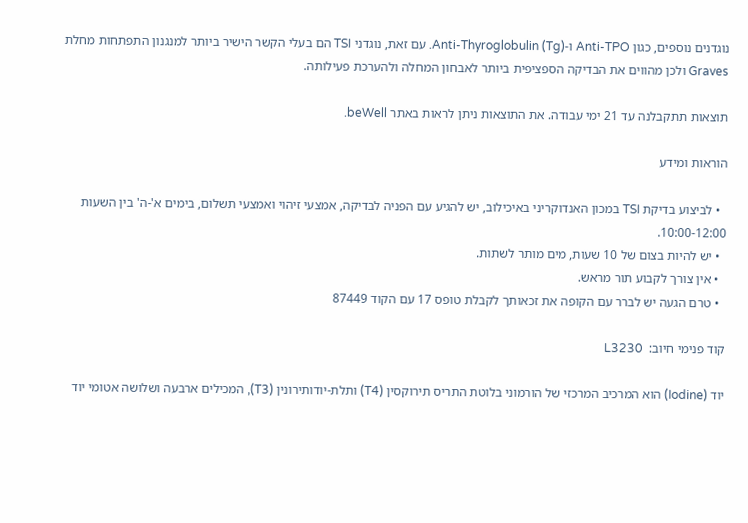נוגדנים נוספים, כגון Anti-TPO ו-Anti-Thyroglobulin (Tg). עם זאת, נוגדני TSI הם בעלי הקשר הישיר ביותר למנגנון התפתחות מחלת Graves ולכן מהווים את הבדיקה הספציפית ביותר לאבחון המחלה ולהערכת פעילותה.

תוצאות תתקבלנה עד 21 ימי עבודה. את התוצאות ניתן לראות באתר beWell.

הוראות ומידע

  • לביצוע בדיקת TSI במכון האנדוקריני באיכילוב, יש להגיע עם הפניה לבדיקה, אמצעי זיהוי ואמצעי תשלום, בימים א'-ה' בין השעות 10:00-12:00.
  • יש להיות בצום של 10 שעות, מים מותר לשתות.
  • אין צורך לקבוע תור מראש.
  • טרם הגעה יש לברר עם הקופה את זכאותך לקבלת טופס 17 עם הקוד 87449

קוד פנימי חיוב:  L3230

יוד (Iodine) הוא המרכיב המרכזי של הורמוני בלוטת התריס תירוקסין (T4) ותלת-יודותירונין (T3), המכילים ארבעה ושלושה אטומי יוד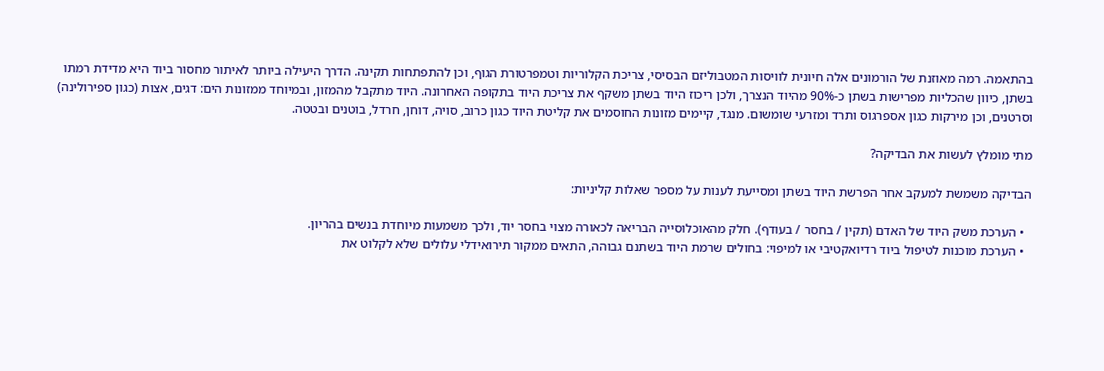בהתאמה. רמה מאוזנת של הורמונים אלה חיונית לוויסות המטבוליזם הבסיסי, צריכת הקלוריות וטמפרטורת הגוף, וכן להתפתחות תקינה. הדרך היעילה ביותר לאיתור מחסור ביוד היא מדידת רמתו בשתן, כיוון שהכליות מפרישות בשתן כ-90% מהיוד הנצרך, ולכן ריכוז היוד בשתן משקף את צריכת היוד בתקופה האחרונה. היוד מתקבל מהמזון, ובמיוחד ממזונות הים: דגים, אצות (כגון ספירולינה) וסרטנים, וכן מירקות כגון אספרגוס ותרד ומזרעי שומשום. מנגד, קיימים מזונות החוסמים את קליטת היוד כגון כרוב, סויה, דוחן, חרדל, בוטנים ובטטה.

מתי מומלץ לעשות את הבדיקה?

הבדיקה משמשת למעקב אחר הפרשת היוד בשתן ומסייעת לענות על מספר שאלות קליניות:

  • הערכת משק היוד של האדם (תקין / בחסר / בעודף). חלק מהאוכלוסייה הבריאה לכאורה מצוי בחסר יוד, ולכך משמעות מיוחדת בנשים בהריון.
  • הערכת מוכנות לטיפול ביוד רדיואקטיבי או למיפוי: בחולים שרמת היוד בשתנם גבוהה, התאים ממקור תירואידלי עלולים שלא לקלוט את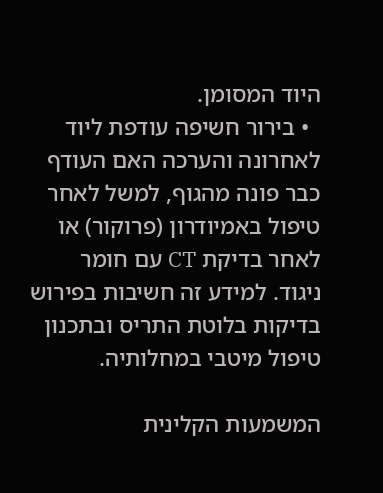היוד המסומן.
  • בירור חשיפה עודפת ליוד לאחרונה והערכה האם העודף כבר פונה מהגוף, למשל לאחר טיפול באמיודרון (פרוקור) או לאחר בדיקת CT עם חומר ניגוד. למידע זה חשיבות בפירוש בדיקות בלוטת התריס ובתכנון טיפול מיטבי במחלותיה.

המשמעות הקלינית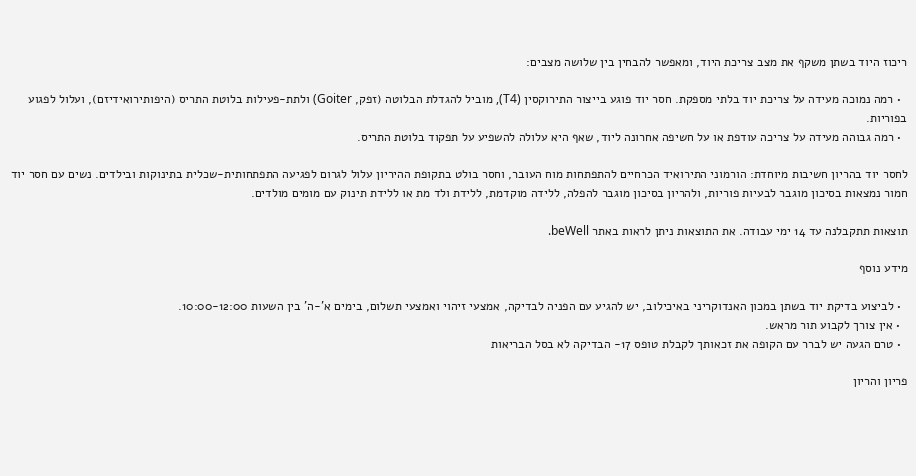ריכוז היוד בשתן משקף את מצב צריכת היוד, ומאפשר להבחין בין שלושה מצבים:

  • רמה נמוכה מעידה על צריכת יוד בלתי מספקת. חסר יוד פוגע בייצור התירוקסין (T4), מוביל להגדלת הבלוטה (זפק, Goiter) ולתת-פעילות בלוטת התריס (היפותירואידיזם), ועלול לפגוע בפוריות.
  • רמה גבוהה מעידה על צריכה עודפת או על חשיפה אחרונה ליוד, שאף היא עלולה להשפיע על תפקוד בלוטת התריס.

לחסר יוד בהריון חשיבות מיוחדת: הורמוני התירואיד הכרחיים להתפתחות מוח העובר, וחסר בולט בתקופת ההיריון עלול לגרום לפגיעה התפתחותית-שכלית בתינוקות ובילדים. נשים עם חסר יוד חמור נמצאות בסיכון מוגבר לבעיות פוריות, ולהריון בסיכון מוגבר להפלה, ללידה מוקדמת, ללידת ולד מת או ללידת תינוק עם מומים מולדים.

תוצאות תתקבלנה עד 14 ימי עבודה. את התוצאות ניתן לראות באתר beWell.

מידע נוסף

  • לביצוע בדיקת יוד בשתן במכון האנדוקריני באיכילוב, יש להגיע עם הפניה לבדיקה, אמצעי זיהוי ואמצעי תשלום, בימים א'-ה' בין השעות 10:00-12:00.
  • אין צורך לקבוע תור מראש.
  • טרם הגעה יש לברר עם הקופה את זכאותך לקבלת טופס 17- הבדיקה לא בסל הבריאות

פריון והריון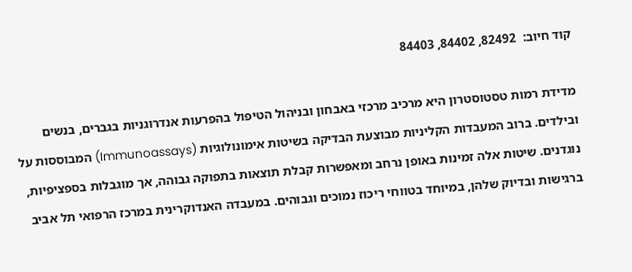קוד חיוב:  82492, 84402, 84403

מדידת רמות טסטוסטרון היא מרכיב מרכזי באבחון ובניהול הטיפול בהפרעות אנדרוגניות בגברים, בנשים ובילדים. ברוב המעבדות הקליניות מבוצעת הבדיקה בשיטות אימונולוגיות (Immunoassays) המבוססות על נוגדנים. שיטות אלה זמינות באופן נרחב ומאפשרות קבלת תוצאות בתפוקה גבוהה, אך מוגבלות בספציפיות, ברגישות ובדיוק שלהן, במיוחד בטווחי ריכוז נמוכים וגבוהים. במעבדה האנדוקרינית במרכז הרפואי תל אביב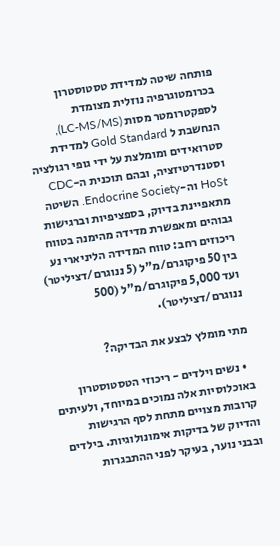פותחה שיטה למדידת טסטוסטרון בכרומטוגרפיה נוזלית מצומדת לספקטרומטר מסות (LC-MS/MS), הנחשבת ל Gold Standard למדידת סטרואידים ומומלצת על ידי גופי רגולציה וסטנדרטיזציה, ובהם תוכנית ה-CDC HoSt וה-Endocrine Society. השיטה מתאפיינת בדיוק, בספציפיות וברגישות גבוהים ומאפשרת מדידה מהימנה בטווח ריכוזים רחב: טווח המדידה הליניארי נע בין 50 פיקוגרם/מ"ל (5 ננוגרם/דציליטר) ועד 5,000 פיקוגרם/מ"ל (500 ננוגרם/דציליטר).

מתי מומלץ לבצע את הבדיקה?

  • נשים וילדים - ריכוזי הטסטוסטרון באוכלוסיות אלה נמוכים במיוחד, ולעיתים קרובות מצויים מתחת לסף הרגישות והדיוק של בדיקות אימונולוגיות. בילדים ובבני נוער, בעיקר לפני ההתבגרות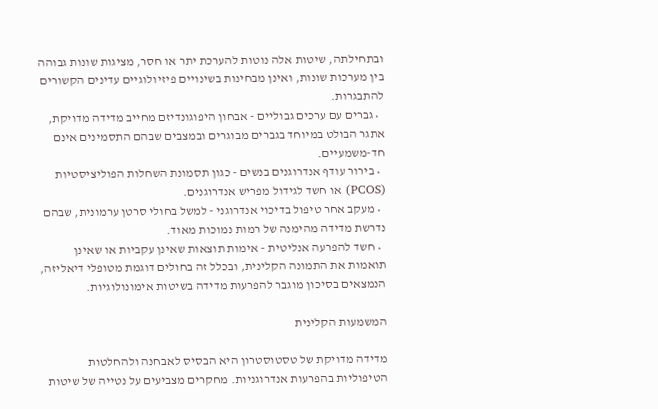ובתחילתה, שיטות אלה נוטות להערכת יתר או חסר, מציגות שונות גבוהה בין מערכות שונות, ואינן מבחינות בשינויים פיזיולוגיים עדינים הקשורים להתבגרות.
  • גברים עם ערכים גבוליים - אבחון היפוגונדיזם מחייב מדידה מדויקת, אתגר הבולט במיוחד בגברים מבוגרים ובמצבים שבהם התסמינים אינם חד-משמעיים.
  • בירור עודף אנדרוגנים בנשים - כגון תסמונת השחלות הפוליציסטיות (PCOS) או חשד לגידול מפריש אנדרוגנים.
  • מעקב אחר טיפול בדיכוי אנדרוגני - למשל בחולי סרטן ערמונית, שבהם נדרשת מדידה מהימנה של רמות נמוכות מאוד.
  • חשד להפרעה אנליטית - אימות תוצאות שאינן עקביות או שאינן תואמות את התמונה הקלינית, ובכלל זה בחולים דוגמת מטופלי דיאליזה, הנמצאים בסיכון מוגבר להפרעות מדידה בשיטות אימונולוגיות.

המשמעות הקלינית

מדידה מדויקת של טסטוסטרון היא הבסיס לאבחנה ולהחלטות הטיפוליות בהפרעות אנדרוגניות. מחקרים מצביעים על נטייה של שיטות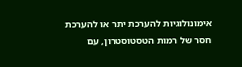אימונולוגיות להערכת יתר או להערכת חסר של רמות הטסטוסטרון, עם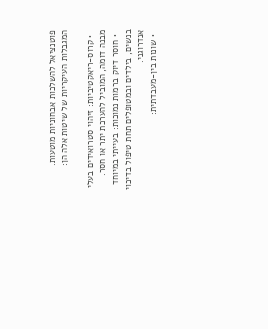פוטנציאל להשלכות אבחוניות מוטעות. המגבלות העיקריות של שיטות אלה הן:

  • קרוס-ריאקטיביות: זיהוי סטרואידים בעלי מבנה דומה, המוביל להערכת יתר או חסר.
  • חוסר דיוק ברמות נמוכות: בעייתי במיוחד בנשים, בילדים ובמטופלים תחת טיפול בדיכוי אנדרוגני.
  • שונות בין-מעבדתית: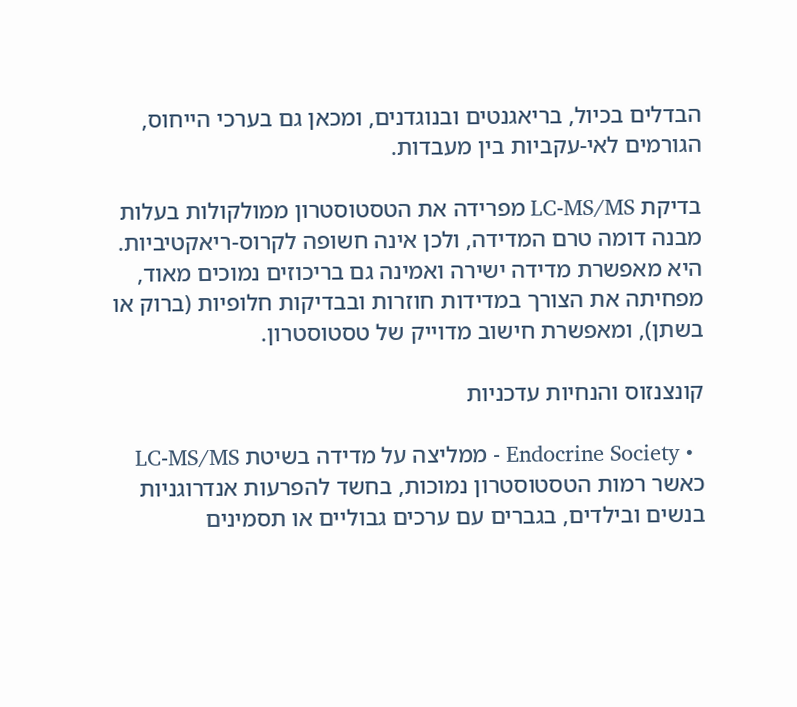הבדלים בכיול, בריאגנטים ובנוגדנים, ומכאן גם בערכי הייחוס, הגורמים לאי-עקביות בין מעבדות.

בדיקת LC-MS/MS מפרידה את הטסטוסטרון ממולקולות בעלות מבנה דומה טרם המדידה, ולכן אינה חשופה לקרוס-ריאקטיביות. היא מאפשרת מדידה ישירה ואמינה גם בריכוזים נמוכים מאוד, מפחיתה את הצורך במדידות חוזרות ובבדיקות חלופיות (ברוק או בשתן), ומאפשרת חישוב מדוייק של טסטוסטרון.

קונצנזוס והנחיות עדכניות

  • Endocrine Society - ממליצה על מדידה בשיטת LC-MS/MS כאשר רמות הטסטוסטרון נמוכות, בחשד להפרעות אנדרוגניות בנשים ובילדים, בגברים עם ערכים גבוליים או תסמינים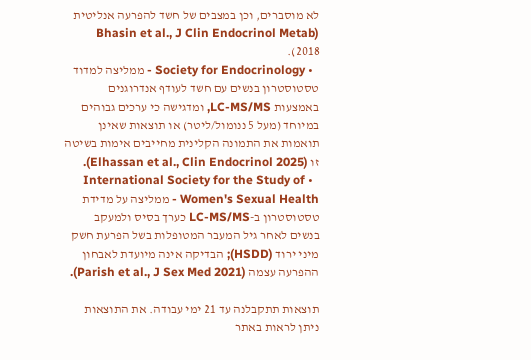לא מוסברים, וכן במצבים של חשד להפרעה אנליטית (Bhasin et al., J Clin Endocrinol Metab 2018).
  • Society for Endocrinology - ממליצה למדוד טסטוסטרון בנשים עם חשד לעודף אנדרוגנים באמצעות LC-MS/MS, ומדגישה כי ערכים גבוהים במיוחד (מעל 5 ננומול/ליטר) או תוצאות שאינן תואמות את התמונה הקלינית מחייבים אימות בשיטה זו (Elhassan et al., Clin Endocrinol 2025).
  • International Society for the Study of Women's Sexual Health - ממליצה על מדידת טסטוסטרון ב-LC-MS/MS כערך בסיס ולמעקב בנשים לאחר גיל המעבר המטופלות בשל הפרעת חשק מיני ירוד (HSDD); הבדיקה אינה מיועדת לאבחון ההפרעה עצמה (Parish et al., J Sex Med 2021).

תוצאות תתקבלנה עד 21 ימי עבודה. את התוצאות ניתן לראות באתר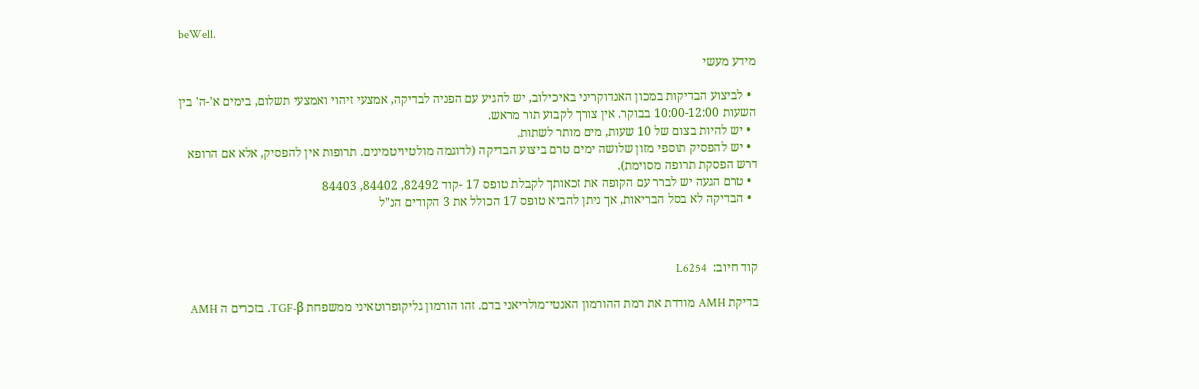beWell.

מידע מעשי

  • לביצוע הבדיקות במכון האנדוקריני באיכילוב, יש להגיע עם הפניה לבדיקה, אמצעי זיהוי ואמצעי תשלום, בימים א'-ה' בין השעות 10:00-12:00 בבוקר. אין צורך לקבוע תור מראש.
  • יש להיות בצום של 10 שעות, מים מותר לשתות.
  • יש להפסיק תוספי מזון שלושה ימים טרם ביצוע הבדיקה (לדוגמה מולטיויטמינים. תרופות אין להפסיק, אלא אם הרופא דרש הפסקת תרופה מסוימת).
  • טרם הגעה יש לברר עם הקופה את זכאותך לקבלת טופס 17 -קוד 82492, 84402, 84403
  • הבדיקה לא בסל הבריאות, אך ניתן להביא טופס 17 הכולל את 3 הקודים הנ"ל



קוד חיוב:  L6254

בדיקת AMH מודדת את רמת ההורמון האנטי־מולריאני בדם. זהו הורמון גליקופרוטאיני ממשפחת TGF-β. בזכרים ה AMH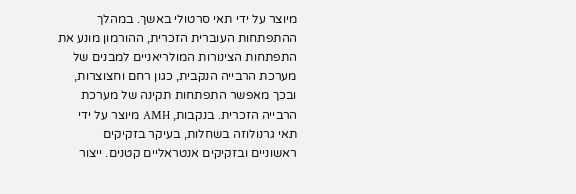מיוצר על ידי תאי סרטולי באשך. במהלך ההתפתחות העוברית הזכרית, ההורמון מונע את התפתחות הצינורות המולריאניים למבנים של מערכת הרבייה הנקבית, כגון רחם וחצוצרות, ובכך מאפשר התפתחות תקינה של מערכת הרבייה הזכרית. בנקבות, AMH מיוצר על ידי תאי גרנולוזה בשחלות, בעיקר בזקיקים ראשוניים ובזקיקים אנטראליים קטנים. ייצור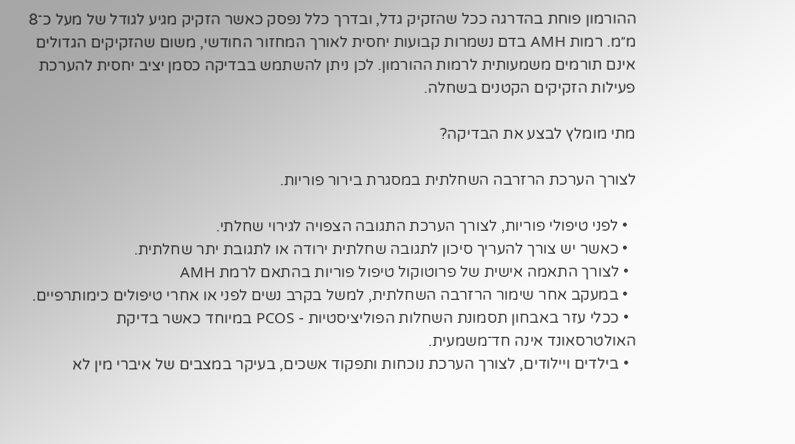ההורמון פוחת בהדרגה ככל שהזקיק גדל, ובדרך כלל נפסק כאשר הזקיק מגיע לגודל של מעל כ־8 מ״מ. רמות AMH בדם נשמרות קבועות יחסית לאורך המחזור החודשי, משום שהזקיקים הגדולים אינם תורמים משמעותית לרמות ההורמון. לכן ניתן להשתמש בבדיקה כסמן יציב יחסית להערכת פעילות הזקיקים הקטנים בשחלה.

מתי מומלץ לבצע את הבדיקה?

לצורך הערכת הרזרבה השחלתית במסגרת בירור פוריות.

  • לפני טיפולי פוריות, לצורך הערכת התגובה הצפויה לגירוי שחלתי.
  • כאשר יש צורך להעריך סיכון לתגובה שחלתית ירודה או לתגובת יתר שחלתית.
  • לצורך התאמה אישית של פרוטוקול טיפול פוריות בהתאם לרמת AMH
  • במעקב אחר שימור הרזרבה השחלתית, למשל בקרב נשים לפני או אחרי טיפולים כימותרפיים.
  • ככלי עזר באבחון תסמונת השחלות הפוליציסטיות - PCOS במיוחד כאשר בדיקת האולטרסאונד אינה חד־משמעית.
  • בילדים ויילודים, לצורך הערכת נוכחות ותפקוד אשכים, בעיקר במצבים של איברי מין לא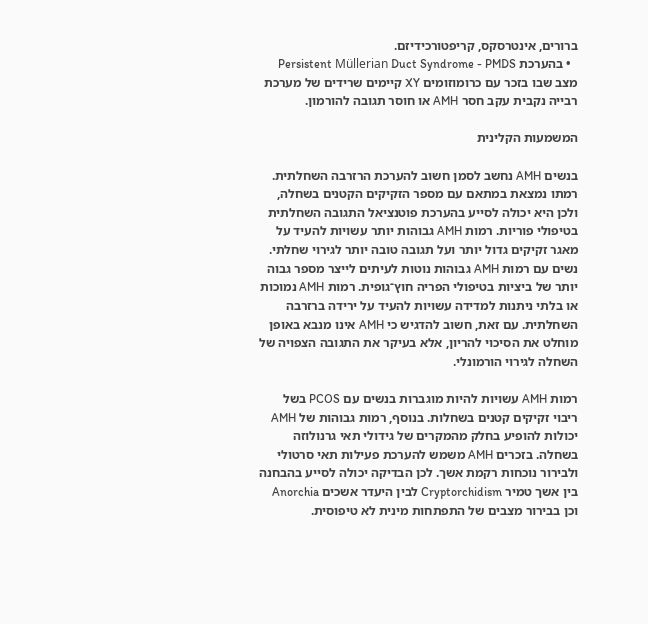ברורים, אינטרסקס, קריפטורכידיזם.
  • בהערכת Persistent Müllerian Duct Syndrome - PMDS מצב שבו בזכר עם כרומוזומים XY קיימים שרידים של מערכת רבייה נקבית עקב חסר AMH או חוסר תגובה להורמון.

המשמעות הקלינית

בנשים AMH נחשב לסמן חשוב להערכת הרזרבה השחלתית. רמתו נמצאת במתאם עם מספר הזקיקים הקטנים בשחלה, ולכן היא יכולה לסייע בהערכת פוטנציאל התגובה השחלתית בטיפולי פוריות. רמות AMH גבוהות יותר עשויות להעיד על מאגר זקיקים גדול יותר ועל תגובה טובה יותר לגירוי שחלתי. נשים עם רמות AMH גבוהות נוטות לעיתים לייצר מספר גבוה יותר של ביציות בטיפולי הפריה חוץ־גופית. רמות AMH נמוכות או בלתי ניתנות למדידה עשויות להעיד על ירידה ברזרבה השחלתית. עם זאת, חשוב להדגיש כי AMH אינו מנבא באופן מוחלט את הסיכוי להריון, אלא בעיקר את התגובה הצפויה של השחלה לגירוי הורמונלי.

רמות AMH עשויות להיות מוגברות בנשים עם PCOS בשל ריבוי זקיקים קטנים בשחלות. בנוסף, רמות גבוהות של AMH יכולות להופיע בחלק מהמקרים של גידולי תאי גרנולוזה בשחלה. בזכרים AMH משמש להערכת פעילות תאי סרטולי ולבירור נוכחות רקמת אשך. לכן הבדיקה יכולה לסייע בהבחנה בין אשך טמיר Cryptorchidism לבין היעדר אשכים Anorchia וכן בבירור מצבים של התפתחות מינית לא טיפוסית.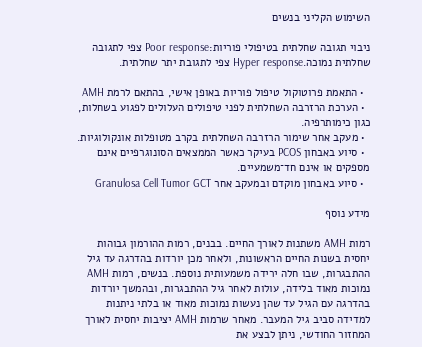השימוש הקליני בנשים

ניבוי תגובה שחלתית בטיפולי פוריות:Poor response צפי לתגובה שחלתית נמוכה.Hyper response צפי לתגובת יתר שחלתית.

  • התאמת פרוטוקול טיפול פוריות באופן אישי, בהתאם לרמת AMH
  • הערכת הרזרבה השחלתית לפני טיפולים העלולים לפגוע בשחלות, כגון כימותרפיה.
  • מעקב אחר שימור הרזרבה השחלתית בקרב מטופלות אונקולוגיות.
  • סיוע באבחון PCOS בעיקר כאשר הממצאים הסונוגרפיים אינם מספקים או אינם חד־משמעיים.
  • סיוע באבחון מוקדם ובמעקב אחר Granulosa Cell Tumor GCT

מידע נוסף

רמות AMH משתנות לאורך החיים. בבנים, רמות ההורמון גבוהות יחסית בשנות החיים הראשונות, ולאחר מכן יורדות בהדרגה עד גיל ההתבגרות, שבו חלה ירידה משמעותית נוספת. בנשים, רמות AMH נמוכות מאוד בלידה, עולות לאחר גיל ההתבגרות, ובהמשך יורדות בהדרגה עם הגיל עד שהן נעשות נמוכות מאוד או בלתי ניתנות למדידה סביב גיל המעבר. מאחר שרמות AMH יציבות יחסית לאורך המחזור החודשי, ניתן לבצע את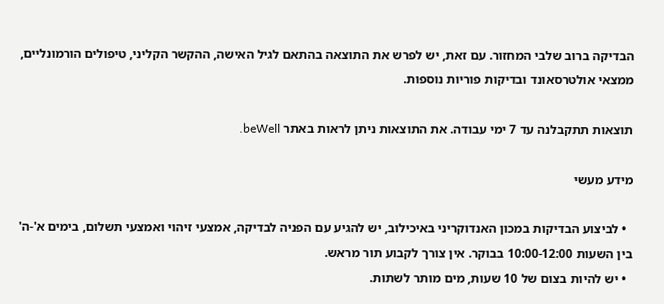הבדיקה ברוב שלבי המחזור. עם זאת, יש לפרש את התוצאה בהתאם לגיל האישה, ההקשר הקליני, טיפולים הורמונליים, ממצאי אולטרסאונד ובדיקות פוריות נוספות.

תוצאות תתקבלנה עד 7 ימי עבודה. את התוצאות ניתן לראות באתר beWell.

מידע מעשי

  • לביצוע הבדיקות במכון האנדוקריני באיכילוב, יש להגיע עם הפניה לבדיקה, אמצעי זיהוי ואמצעי תשלום, בימים א'-ה' בין השעות 10:00-12:00 בבוקר. אין צורך לקבוע תור מראש.
  • יש להיות בצום של 10 שעות, מים מותר לשתות.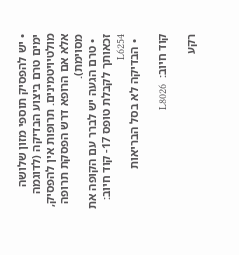• יש להפסיק תוספי מזון שלושה ימים טרם ביצוע הבדיקה (לדוגמה מולטיויטמינים. תרופות אין להפסיק, אלא אם הרופא דרש הפסקת תרופה מסוימת).
  • טרם הגעה יש לברר עם הקופה את זכאותך לקבלת טופס 17- קוד חיוב:  L6254
  • הבדיקה לא בסל הבריאות

קוד חיוב:  L8026

רקע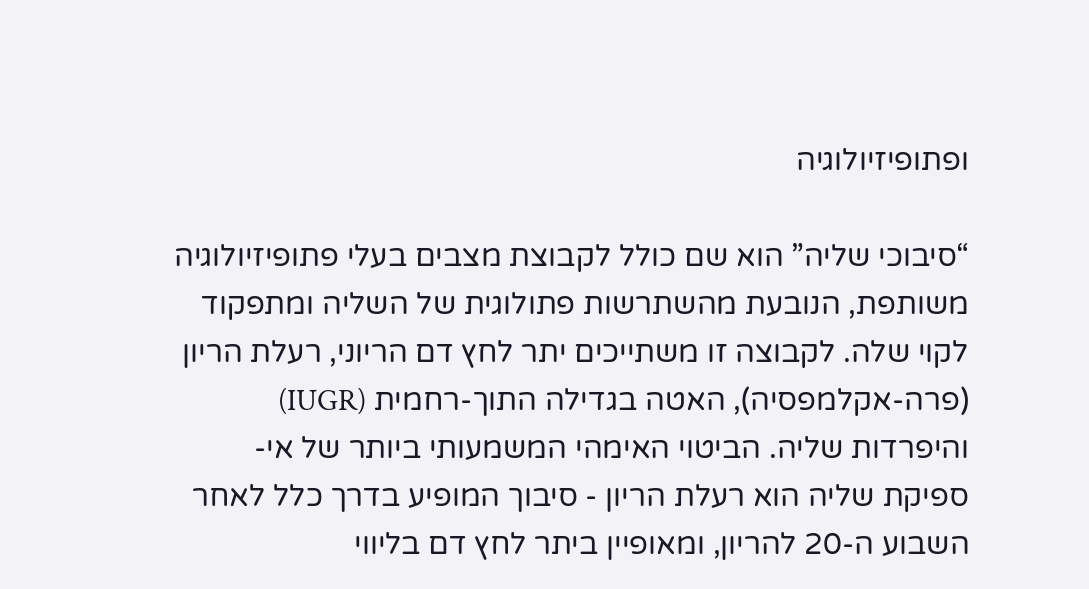ופתופיזיולוגיה

“סיבוכי שליה” הוא שם כולל לקבוצת מצבים בעלי פתופיזיולוגיה משותפת, הנובעת מהשתרשות פתולוגית של השליה ומתפקוד לקוי שלה. לקבוצה זו משתייכים יתר לחץ דם הריוני, רעלת הריון (פרה-אקלמפסיה), האטה בגדילה התוך-רחמית (IUGR) והיפרדות שליה. הביטוי האימהי המשמעותי ביותר של אי-ספיקת שליה הוא רעלת הריון - סיבוך המופיע בדרך כלל לאחר השבוע ה-20 להריון, ומאופיין ביתר לחץ דם בליווי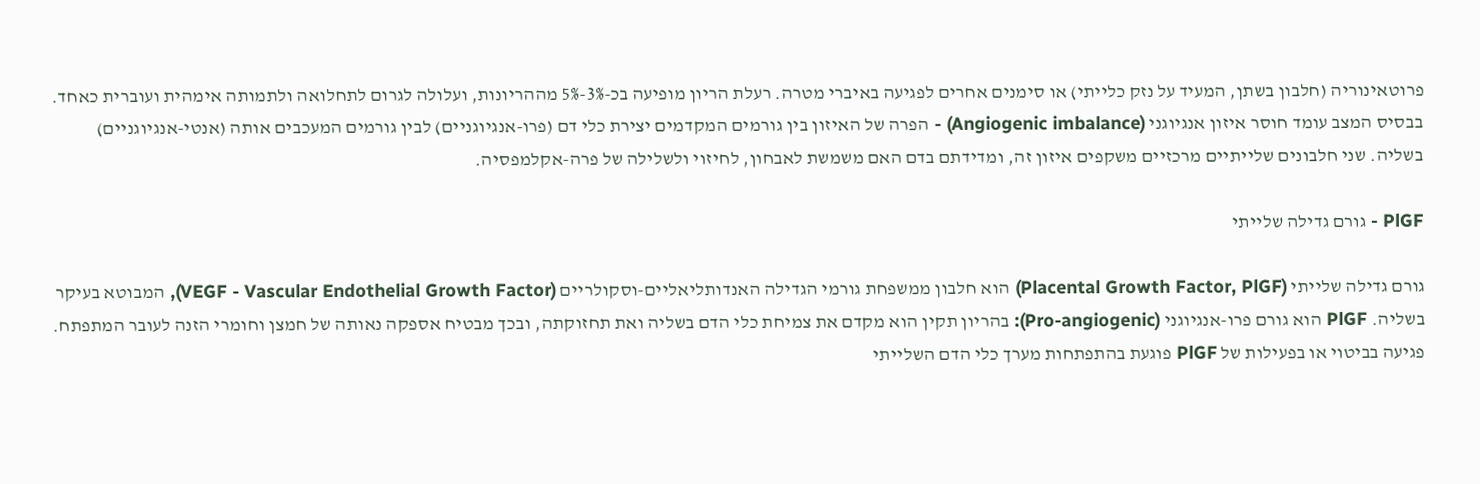פרוטאינוריה (חלבון בשתן, המעיד על נזק כלייתי) או סימנים אחרים לפגיעה באיברי מטרה. רעלת הריון מופיעה בכ-3%-5% מההריונות, ועלולה לגרום לתחלואה ולתמותה אימהית ועוברית כאחד. בבסיס המצב עומד חוסר איזון אנגיוגני (Angiogenic imbalance) - הפרה של האיזון בין גורמים המקדמים יצירת כלי דם (פרו-אנגיוגניים) לבין גורמים המעכבים אותה (אנטי-אנגיוגניים) בשליה. שני חלבונים שלייתיים מרכזיים משקפים איזון זה, ומדידתם בדם האם משמשת לאבחון, לחיזוי ולשלילה של פרה-אקלמפסיה.

PlGF - גורם גדילה שלייתי

גורם גדילה שלייתי (Placental Growth Factor, PlGF) הוא חלבון ממשפחת גורמי הגדילה האנדותליאליים-וסקולריים (VEGF - Vascular Endothelial Growth Factor), המבוטא בעיקר בשליה. PlGF הוא גורם פרו-אנגיוגני (Pro-angiogenic): בהריון תקין הוא מקדם את צמיחת כלי הדם בשליה ואת תחזוקתה, ובכך מבטיח אספקה נאותה של חמצן וחומרי הזנה לעובר המתפתח. פגיעה בביטוי או בפעילות של PlGF פוגעת בהתפתחות מערך כלי הדם השלייתי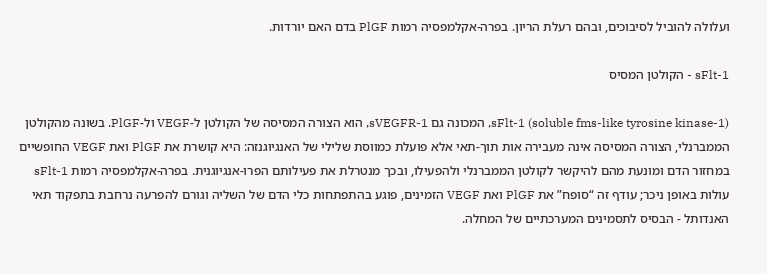ועלולה להוביל לסיבוכים, ובהם רעלת הריון. בפרה-אקלמפסיה רמות PlGF בדם האם יורדות.

sFlt-1 - הקולטן המסיס

sFlt-1 (soluble fms-like tyrosine kinase-1), המכונה גם sVEGFR-1, הוא הצורה המסיסה של הקולטן ל-VEGF ול-PlGF. בשונה מהקולטן הממברנלי, הצורה המסיסה אינה מעבירה אות תוך-תאי אלא פועלת כמווסת שלילי של האנגיוגנזה: היא קושרת את PlGF ואת VEGF החופשיים במחזור הדם ומונעת מהם להיקשר לקולטן הממברנלי ולהפעילו, ובכך מנטרלת את פעילותם הפרו-אנגיוגנית. בפרה-אקלמפסיה רמות sFlt-1 עולות באופן ניכר; עודף זה “סופח” את PlGF ואת VEGF הזמינים, פוגע בהתפתחות כלי הדם של השליה וגורם להפרעה נרחבת בתפקוד תאי האנדותל - הבסיס לתסמינים המערכתיים של המחלה.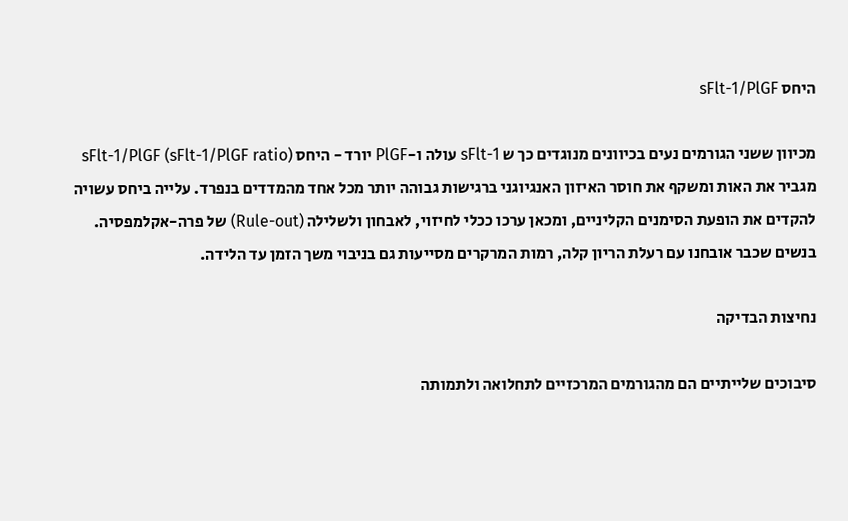היחס sFlt-1/PlGF

מכיוון ששני הגורמים נעים בכיוונים מנוגדים כך ש sFlt-1 עולה ו-PlGF יורד - היחס sFlt-1/PlGF (sFlt-1/PlGF ratio) מגביר את האות ומשקף את חוסר האיזון האנגיוגני ברגישות גבוהה יותר מכל אחד מהמדדים בנפרד. עלייה ביחס עשויה להקדים את הופעת הסימנים הקליניים, ומכאן ערכו ככלי לחיזוי, לאבחון ולשלילה (Rule-out) של פרה-אקלמפסיה. בנשים שכבר אובחנו עם רעלת הריון קלה, רמות המרקרים מסייעות גם בניבוי משך הזמן עד הלידה.

נחיצות הבדיקה

סיבוכים שלייתיים הם מהגורמים המרכזיים לתחלואה ולתמותה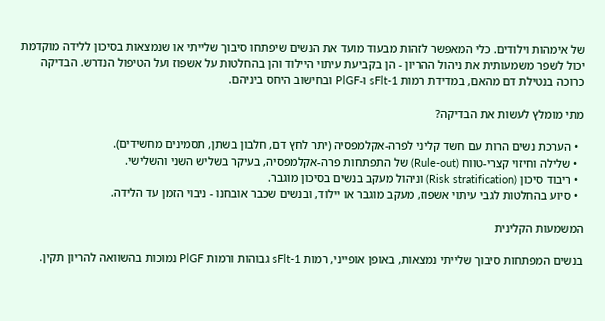של אימהות וילודים. כלי המאפשר לזהות מבעוד מועד את הנשים שיפתחו סיבוך שלייתי או שנמצאות בסיכון ללידה מוקדמת יכול לשפר משמעותית את ניהול ההריון - הן בקביעת עיתוי היילוד והן בהחלטות על אשפוז ועל הטיפול הנדרש. הבדיקה כרוכה בנטילת דם מהאם, במדידת רמות sFlt-1 ו-PlGF ובחישוב היחס ביניהם.

מתי מומלץ לעשות את הבדיקה?

  • הערכת נשים הרות עם חשד קליני לפרה-אקלמפסיה (יתר לחץ דם, חלבון בשתן, תסמינים מחשידים).
  • שלילה וחיזוי קצרי-טווח (Rule-out) של התפתחות פרה-אקלמפסיה, בעיקר בשליש השני והשלישי.
  • ריבוד סיכון (Risk stratification) וניהול מעקב בנשים בסיכון מוגבר.
  • סיוע בהחלטות לגבי עיתוי אשפוז, מעקב מוגבר או יילוד, ובנשים שכבר אובחנו - ניבוי הזמן עד הלידה.

המשמעות הקלינית

בנשים המפתחות סיבוך שלייתי נמצאות, באופן אופייני, רמות sFlt-1 גבוהות ורמות PlGF נמוכות בהשוואה להריון תקין.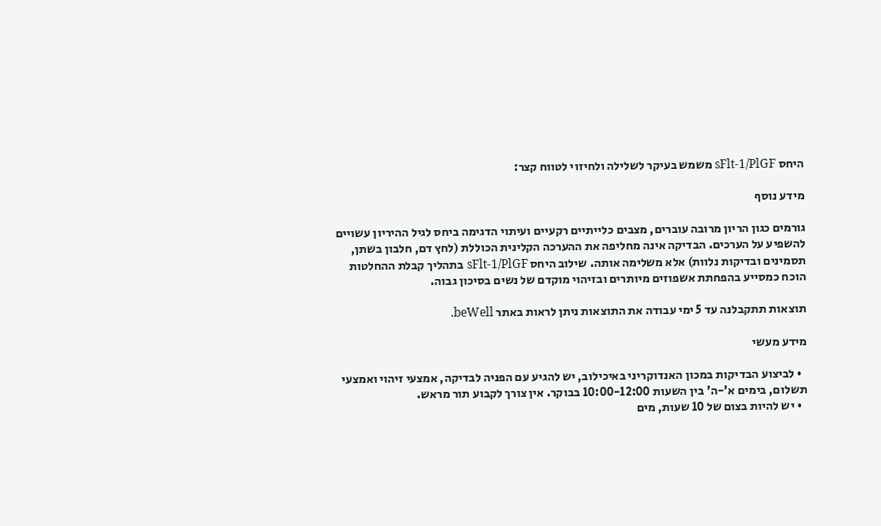היחס sFlt-1/PlGF משמש בעיקר לשלילה ולחיזוי לטווח קצר:

מידע נוסף

גורמים כגון הריון מרובה עוברים, מצבים כלייתיים רקעיים ועיתוי הדגימה ביחס לגיל ההיריון עשויים להשפיע על הערכים. הבדיקה אינה מחליפה את ההערכה הקלינית הכוללת (לחץ דם, חלבון בשתן, תסמינים ובדיקות נלוות) אלא משלימה אותה. שילוב היחס sFlt-1/PlGF בתהליך קבלת ההחלטות הוכח כמסייע בהפחתת אשפוזים מיותרים ובזיהוי מוקדם של נשים בסיכון גבוה.

תוצאות תתקבלנה עד 5 ימי עבודה את התוצאות ניתן לראות באתר beWell.

מידע מעשי

  • לביצוע הבדיקות במכון האנדוקריני באיכילוב, יש להגיע עם הפניה לבדיקה, אמצעי זיהוי ואמצעי תשלום, בימים א'-ה' בין השעות 10:00-12:00 בבוקר. אין צורך לקבוע תור מראש.
  • יש להיות בצום של 10 שעות, מים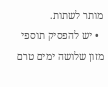מותר לשתות.
  • יש להפסיק תוספי מזון שלושה ימים טרם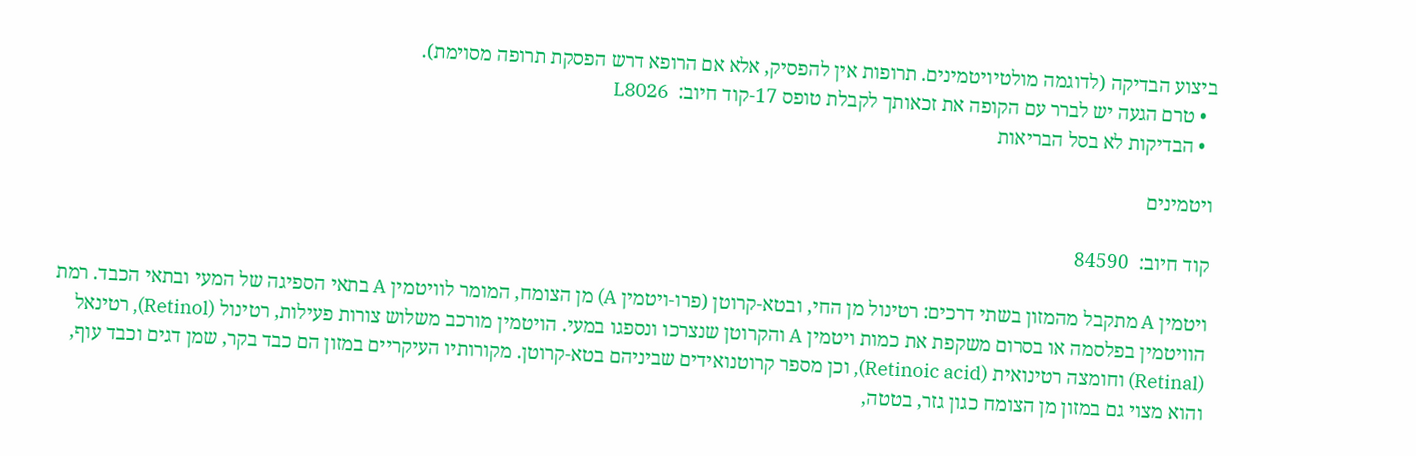ביצוע הבדיקה (לדוגמה מולטיויטמינים. תרופות אין להפסיק, אלא אם הרופא דרש הפסקת תרופה מסוימת).
  • טרם הגעה יש לברר עם הקופה את זכאותך לקבלת טופס 17-קוד חיוב:  L8026
  • הבדיקות לא בסל הבריאות

ויטמינים

קוד חיוב:  84590

ויטמין A מתקבל מהמזון בשתי דרכים: רטינול מן החי, ובטא-קרוטן (פרו-ויטמין A) מן הצומח, המומר לוויטמין A בתאי הספיגה של המעי ובתאי הכבד. רמת הוויטמין בפלסמה או בסרום משקפת את כמות ויטמין A והקרוטן שנצרכו ונספגו במעי. הויטמין מורכב משלוש צורות פעילות, רטינול (Retinol), רטינאל (Retinal) וחומצה רטינואית (Retinoic acid), וכן מספר קרוטנואידים שביניהם בטא-קרוטן. מקורותיו העיקריים במזון הם כבד בקר, שמן דגים וכבד עוף, והוא מצוי גם במזון מן הצומח כגון גזר, בטטה,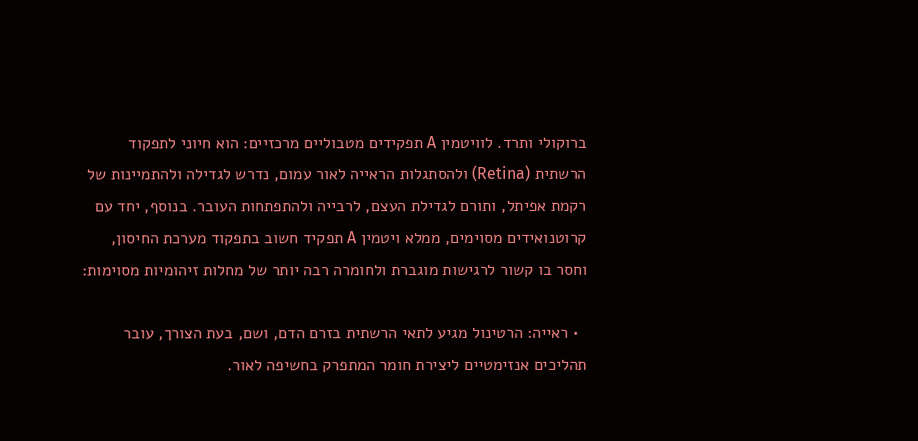ברוקולי ותרד. לוויטמין A תפקידים מטבוליים מרכזיים: הוא חיוני לתפקוד הרשתית (Retina) ולהסתגלות הראייה לאור עמום, נדרש לגדילה ולהתמיינות של רקמת אפיתל, ותורם לגדילת העצם, לרבייה ולהתפתחות העובר. בנוסף, יחד עם קרוטנואידים מסוימים, ממלא ויטמין A תפקיד חשוב בתפקוד מערכת החיסון, וחסר בו קשור לרגישות מוגברת ולחומרה רבה יותר של מחלות זיהומיות מסוימות:

  • ראייה: הרטינול מגיע לתאי הרשתית בזרם הדם, ושם, בעת הצורך, עובר תהליכים אנזימטיים ליצירת חומר המתפרק בחשיפה לאור.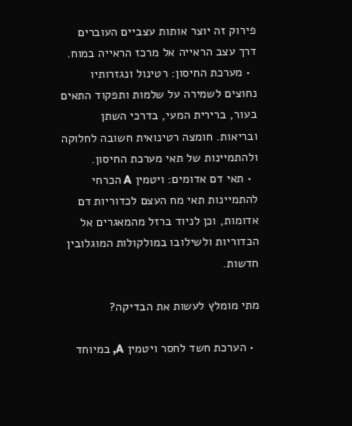פירוק זה יוצר אותות עצביים העוברים דרך עצב הראייה אל מרכז הראייה במוח.
  • מערכת החיסון: רטינול ונגזרותיו נחוצים לשמירה על שלמות ותפקוד התאים בעור, ברירית המעי, בדרכי השתן ובריאות. חומצה רטינואית חשובה לחלוקה ולהתמיינות של תאי מערכת החיסון.
  • תאי דם אדומים: ויטמין A הכרחי להתמיינות תאי מח העצם לכדוריות דם אדומות, וכן לניוד ברזל מהמאגרים אל הכדוריות ולשילובו במולקולות המוגלובין חדשות.

מתי מומלץ לעשות את הבדיקה?

  • הערכת חשד לחסר ויטמין A, במיוחד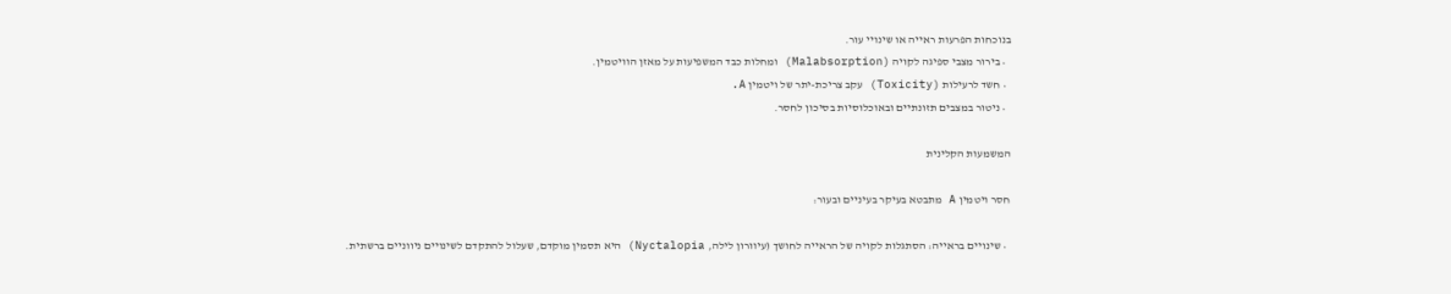בנוכחות הפרעות ראייה או שינויי עור.
  • בירור מצבי ספיגה לקויה (Malabsorption) ומחלות כבד המשפיעות על מאזן הוויטמין.
  • חשד לרעילות (Toxicity) עקב צריכת-יתר של ויטמין A.
  • ניטור במצבים תזונתיים ובאוכלוסיות בסיכון לחסר.

המשמעות הקלינית

חסר ויטמין A מתבטא בעיקר בעיניים ובעור:

  • שינויים בראייה: הסתגלות לקויה של הראייה לחושך (עיוורון לילה, Nyctalopia) היא תסמין מוקדם, שעלול להתקדם לשינויים ניווניים ברשתית.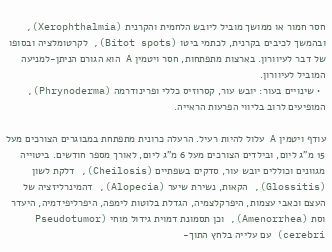חסר חמור או ממושך מוביל ליובש הלחמית והקרנית (Xerophthalmia), ובהמשך לכיבים בקרנית, לכתמי ביטו (Bitot spots), לקרטומלציה ובסופו של דבר לעיוורון. בארצות מתפתחות, חסר ויטמין A הוא הגורם הניתן-למניעה המוביל לעיוורון.
  • שינויים בעור: יובש עור, קסרוזיס כללי ופרינודרמה (Phrynoderma), המופיעים לרוב בליווי הפרעות הראייה.

עודף ויטמין A עלול להיות רעיל. הרעלה כרונית מתפתחת במבוגרים הצורכים מעל 15 מ"ג ליום, ובילדים הצורכים מעל 6 מ"ג ליום, לאורך מספר חודשים. ביטוייה מגוונים וכוללים יובש עור, סדקים בשפתיים (Cheilosis), דלקת לשון (Glossitis), הקאות, נשירת שיער (Alopecia), דהמינרליזציה של העצם וכאבי עצמות, היפרקלצמיה, הגדלת בלוטות לימפה, היפרליפידמיה, היעדר וסת (Amenorrhea), וכן תסמונת דמוית גידול מוחי (Pseudotumor cerebri) עם עלייה בלחץ התוך-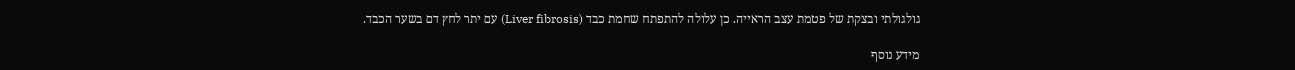גולגולתי ובצקת של פטמת עצב הראייה. כן עלולה להתפתח שחמת כבד (Liver fibrosis) עם יתר לחץ דם בשער הכבד.

מידע נוסף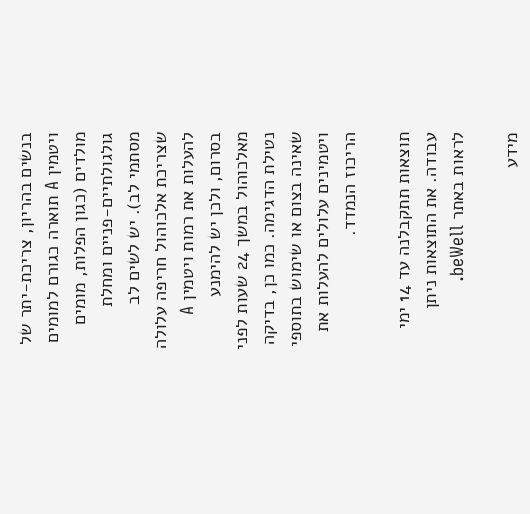בנשים בהריון, צריכת-יתר של ויטמין A תוארה כגורם למומים מולדים (כגון הפלות, מומים גולגולתיים-פניים ומחלת מסתמי לב). יש לשים לב שצריכת אלכוהול חריפה עלולה להעלות את רמות ויטמין A בסרום, ולכן יש להימנע מאלכוהול במשך 24 שעות לפני נטילת הדגימה. כמו כן, בדיקה שאינה בצום או שימוש בתוספי ויטמינים עלולים להעלות את הריכוז הנמדד.

תוצאות תתקבלנה עד 14 ימי עבודה. את התוצאות ניתן לראות באתר beWell.

מידע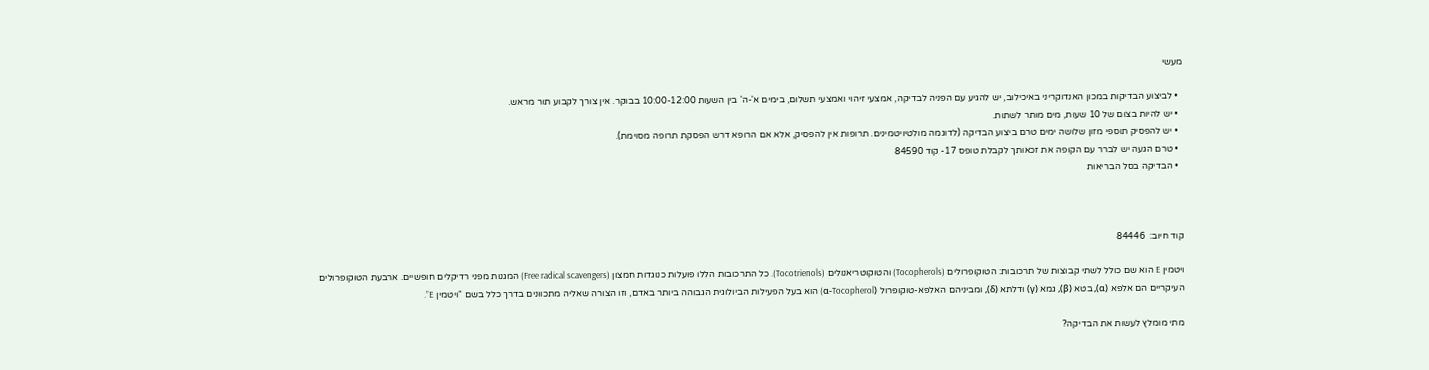מעשי

  • לביצוע הבדיקות במכון האנדוקריני באיכילוב, יש להגיע עם הפניה לבדיקה, אמצעי זיהוי ואמצעי תשלום, בימים א'-ה' בין השעות 10:00-12:00 בבוקר. אין צורך לקבוע תור מראש.
  • יש להיות בצום של 10 שעות, מים מותר לשתות.
  • יש להפסיק תוספי מזון שלושה ימים טרם ביצוע הבדיקה (לדוגמה מולטיויטמינים. תרופות אין להפסיק, אלא אם הרופא דרש הפסקת תרופה מסוימת).
  • טרם הגעה יש לברר עם הקופה את זכאותך לקבלת טופס 17- קוד 84590
  • הבדיקה בסל הבריאות



קוד חיוב:  84446

ויטמין E הוא שם כולל לשתי קבוצות של תרכובות: הטוקופרולים (Tocopherols) והטוקוטריאנולים (Tocotrienols). כל התרכובות הללו פועלות כנוגדות חמצון (Free radical scavengers) המגנות מפני רדיקלים חופשיים. ארבעת הטוקופרולים העיקריים הם אלפא (α), בטא (β), גמא (γ) ודלתא (δ), ומביניהם האלפא-טוקופרול (α-Tocopherol) הוא בעל הפעילות הביולוגית הגבוהה ביותר באדם, וזו הצורה שאליה מתכוונים בדרך כלל בשם “ויטמין E”.

מתי מומלץ לעשות את הבדיקה?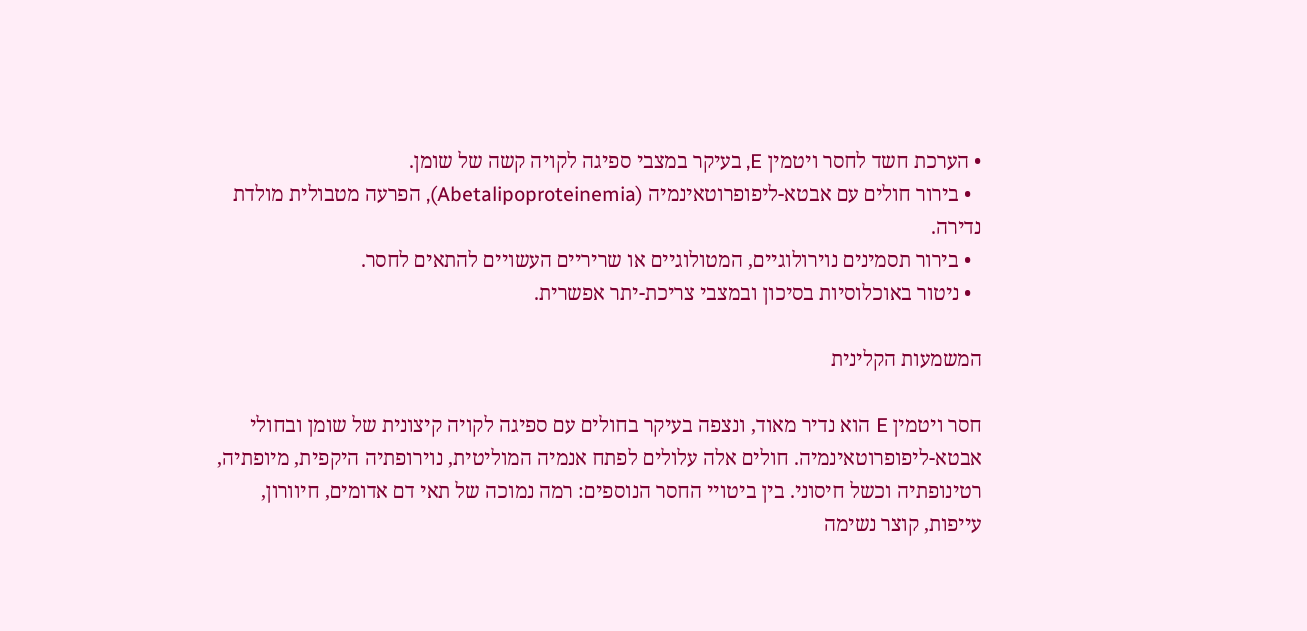• הערכת חשד לחסר ויטמין E, בעיקר במצבי ספיגה לקויה קשה של שומן.
  • בירור חולים עם אבטא-ליפופרוטאינמיה (Abetalipoproteinemia), הפרעה מטבולית מולדת נדירה.
  • בירור תסמינים נוירולוגיים, המטולוגיים או שריריים העשויים להתאים לחסר.
  • ניטור באוכלוסיות בסיכון ובמצבי צריכת-יתר אפשרית.

המשמעות הקלינית

חסר ויטמין E הוא נדיר מאוד, ונצפה בעיקר בחולים עם ספיגה לקויה קיצונית של שומן ובחולי אבטא-ליפופרוטאינמיה. חולים אלה עלולים לפתח אנמיה המוליטית, נוירופתיה היקפית, מיופתיה, רטינופתיה וכשל חיסוני. בין ביטויי החסר הנוספים: רמה נמוכה של תאי דם אדומים, חיוורון, עייפות, קוצר נשימה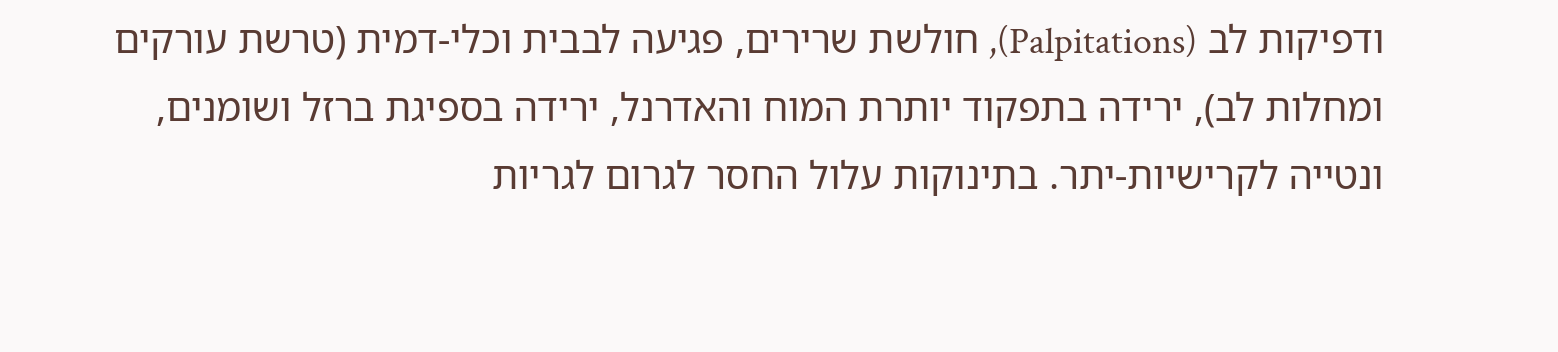ודפיקות לב (Palpitations), חולשת שרירים, פגיעה לבבית וכלי-דמית (טרשת עורקים ומחלות לב), ירידה בתפקוד יותרת המוח והאדרנל, ירידה בספיגת ברזל ושומנים, ונטייה לקרישיות-יתר. בתינוקות עלול החסר לגרום לגריות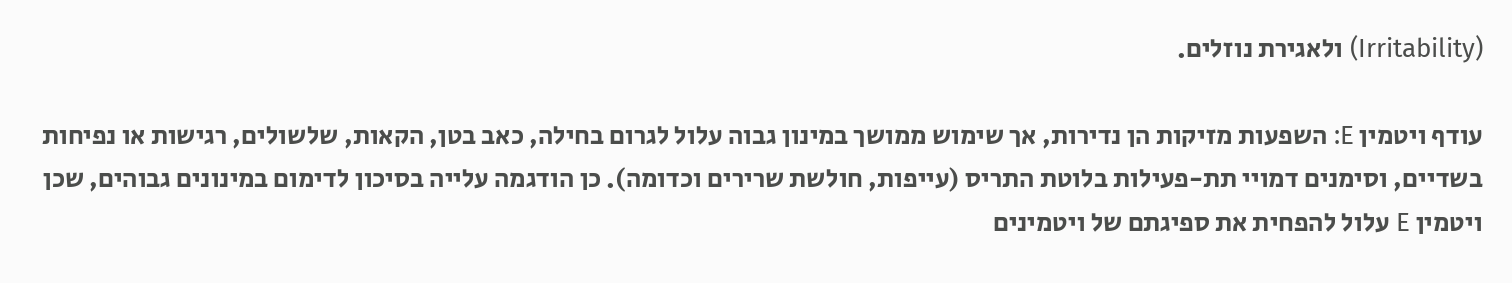(Irritability) ולאגירת נוזלים.

עודף ויטמין E: השפעות מזיקות הן נדירות, אך שימוש ממושך במינון גבוה עלול לגרום בחילה, כאב בטן, הקאות, שלשולים, רגישות או נפיחות בשדיים, וסימנים דמויי תת-פעילות בלוטת התריס (עייפות, חולשת שרירים וכדומה). כן הודגמה עלייה בסיכון לדימום במינונים גבוהים, שכן ויטמין E עלול להפחית את ספיגתם של ויטמינים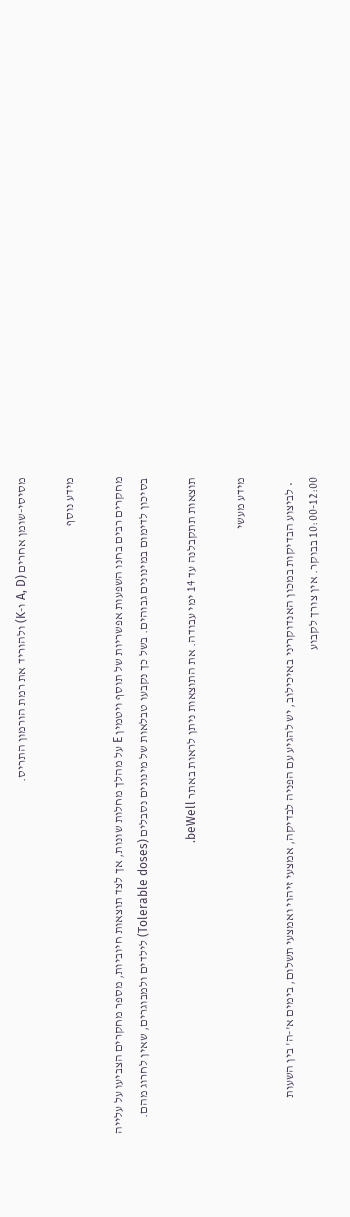מסיסי-שומן אחרים (A, D ו-K) ולהוריד את רמת הורמון התריס.

מידע נוסף

מחקרים רבים בחנו השפעות אפשריות של תוסף ויטמין E על מהלך מחלות שונות, אך לצד תוצאות חיוביות, מספר מחקרים הצביעו על עלייה בסיכון לדימום במינונים גבוהים. בשל כך נקבעו טבלאות של מינונים נסבלים (Tolerable doses) לילדים ולמבוגרים, שאין לחרוג מהם.

תוצאות תתקבלנה עד 14 ימי עבודה. את התוצאות ניתן לראות באתר beWell.

מידע מעשי

  • לביצוע הבדיקות במכון האנדוקריני באיכילוב, יש להגיע עם הפניה לבדיקה, אמצעי זיהוי ואמצעי תשלום, בימים א'-ה' בין השעות 10:00-12:00 בבוקר. אין צורך לקבוע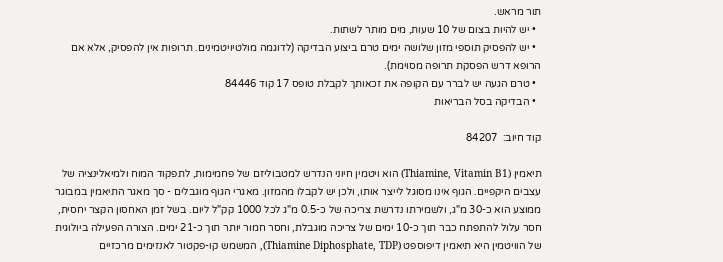תור מראש.
  • יש להיות בצום של 10 שעות, מים מותר לשתות.
  • יש להפסיק תוספי מזון שלושה ימים טרם ביצוע הבדיקה (לדוגמה מולטיויטמינים. תרופות אין להפסיק, אלא אם הרופא דרש הפסקת תרופה מסוימת).
  • טרם הגעה יש לברר עם הקופה את זכאותך לקבלת טופס 17 קוד 84446
  • הבדיקה בסל הבריאות

קוד חיוב:  84207

תיאמין (Thiamine, Vitamin B1) הוא ויטמין חיוני הנדרש למטבוליזם של פחמימות, לתפקוד המוח ולמיאלינציה של עצבים היקפיים. הגוף אינו מסוגל לייצר אותו, ולכן יש לקבלו מהמזון. מאגרי הגוף מוגבלים - סך מאגר התיאמין במבוגר ממוצע הוא כ-30 מ"ג, ולשמירתו נדרשת צריכה של כ-0.5 מ"ג לכל 1000 קק"ל ליום. בשל זמן האחסון הקצר יחסית, חסר עלול להתפתח כבר תוך כ-10 ימים של צריכה מוגבלת, וחסר חמור יותר תוך כ-21 ימים. הצורה הפעילה ביולוגית של הוויטמין היא תיאמין דיפוספט (Thiamine Diphosphate, TDP), המשמש קו-פקטור לאנזימים מרכזיים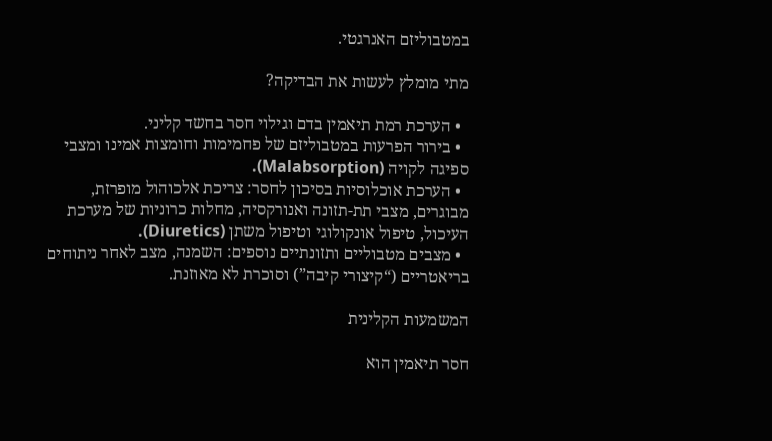במטבוליזם האנרגטי.

מתי מומלץ לעשות את הבדיקה?

  • הערכת רמת תיאמין בדם וגילוי חסר בחשד קליני.
  • בירור הפרעות במטבוליזם של פחמימות וחומצות אמינו ומצבי ספיגה לקויה (Malabsorption).
  • הערכת אוכלוסיות בסיכון לחסר: צריכת אלכוהול מופרזת, מבוגרים, מצבי תת-תזונה ואנורקסיה, מחלות כרוניות של מערכת העיכול, טיפול אונקולוגי וטיפול משתן (Diuretics).
  • מצבים מטבוליים ותזונתיים נוספים: השמנה, מצב לאחר ניתוחים בריאטריים (“קיצורי קיבה”) וסוכרת לא מאוזנת.

המשמעות הקלינית

חסר תיאמין הוא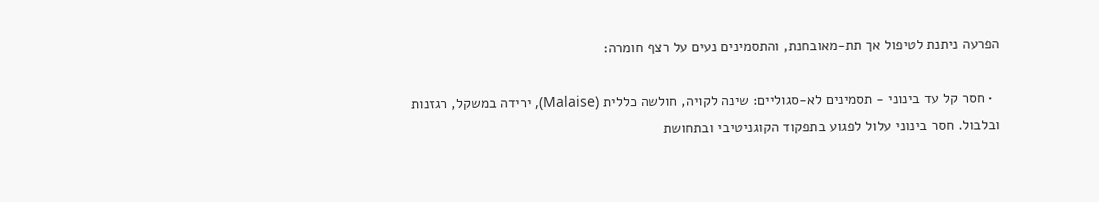הפרעה ניתנת לטיפול אך תת-מאובחנת, והתסמינים נעים על רצף חומרה:

  • חסר קל עד בינוני - תסמינים לא-סגוליים: שינה לקויה, חולשה כללית (Malaise), ירידה במשקל, רגזנות ובלבול. חסר בינוני עלול לפגוע בתפקוד הקוגניטיבי ובתחושת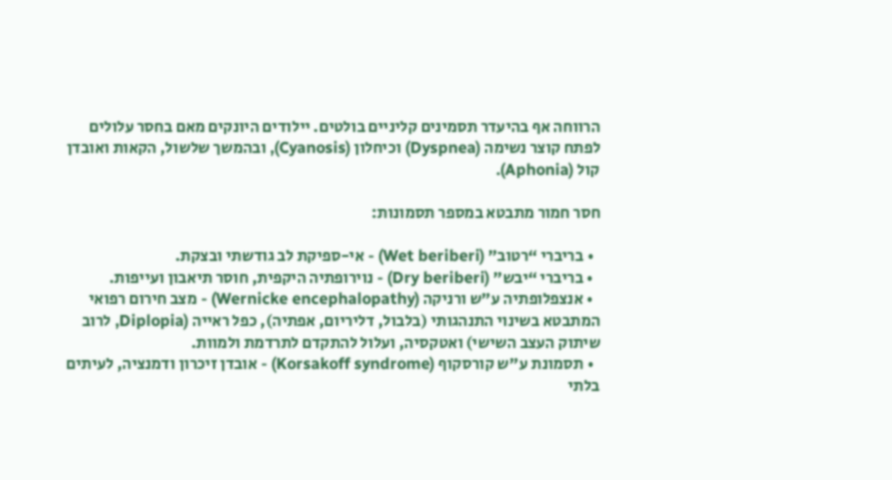הרווחה אף בהיעדר תסמינים קליניים בולטים. יילודים היונקים מאם בחסר עלולים לפתח קוצר נשימה (Dyspnea) וכיחלון (Cyanosis), ובהמשך שלשול, הקאות ואובדן קול (Aphonia).

חסר חמור מתבטא במספר תסמונות:

  • בריברי “רטוב” (Wet beriberi) - אי-ספיקת לב גודשתי ובצקת.
  • בריברי “יבש” (Dry beriberi) - נוירופתיה היקפית, חוסר תיאבון ועייפות.
  • אנצפלופתיה ע"ש ורניקה (Wernicke encephalopathy) - מצב חירום רפואי המתבטא בשינוי התנהגותי (בלבול, דליריום, אפתיה), כפל ראייה (Diplopia, לרוב שיתוק העצב השישי) ואטקסיה, ועלול להתקדם לתרדמת ולמוות.
  • תסמונת ע"ש קורסקוף (Korsakoff syndrome) - אובדן זיכרון ודמנציה, לעיתים בלתי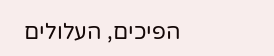הפיכים, העלולים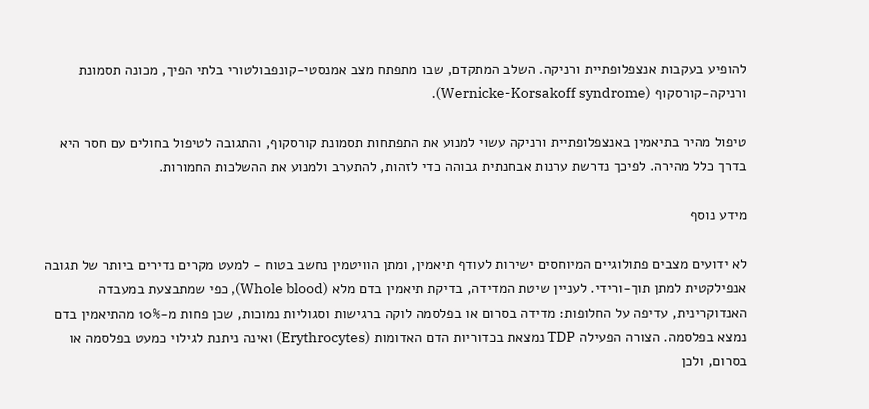להופיע בעקבות אנצפלופתיית ורניקה. השלב המתקדם, שבו מתפתח מצב אמנסטי-קונפבולטורי בלתי הפיך, מכונה תסמונת ורניקה-קורסקוף (Wernicke-Korsakoff syndrome).

טיפול מהיר בתיאמין באנצפלופתיית ורניקה עשוי למנוע את התפתחות תסמונת קורסקוף, והתגובה לטיפול בחולים עם חסר היא בדרך כלל מהירה. לפיכך נדרשת ערנות אבחנתית גבוהה כדי לזהות, להתערב ולמנוע את ההשלכות החמורות.

מידע נוסף

לא ידועים מצבים פתולוגיים המיוחסים ישירות לעודף תיאמין, ומתן הוויטמין נחשב בטוח - למעט מקרים נדירים ביותר של תגובה אנפילקטית למתן תוך-ורידי. לעניין שיטת המדידה, בדיקת תיאמין בדם מלא (Whole blood), כפי שמתבצעת במעבדה האנדוקרינית, עדיפה על החלופות: מדידה בסרום או בפלסמה לוקה ברגישות וסגוליות נמוכות, שכן פחות מ-10% מהתיאמין בדם נמצא בפלסמה. הצורה הפעילה TDP נמצאת בכדוריות הדם האדומות (Erythrocytes) ואינה ניתנת לגילוי כמעט בפלסמה או בסרום, ולכן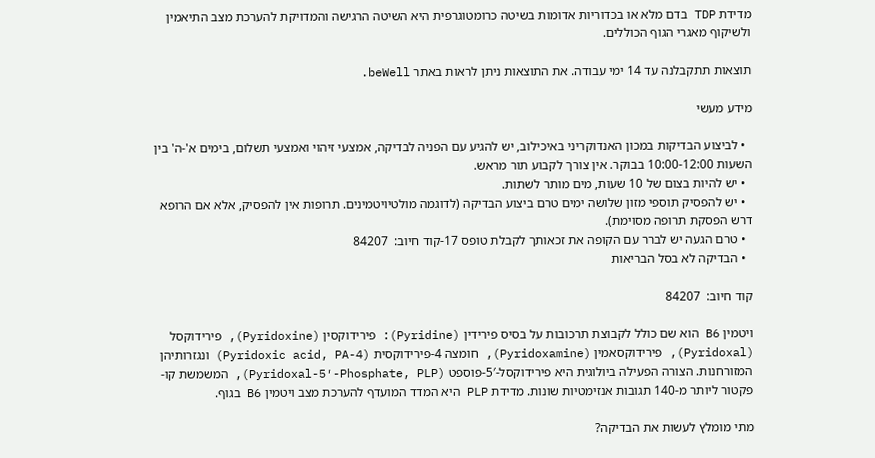מדידת TDP בדם מלא או בכדוריות אדומות בשיטה כרומטוגרפית היא השיטה הרגישה והמדויקת להערכת מצב התיאמין ולשיקוף מאגרי הגוף הכוללים.

תוצאות תתקבלנה עד 14 ימי עבודה. את התוצאות ניתן לראות באתר beWell.

מידע מעשי

  • לביצוע הבדיקות במכון האנדוקריני באיכילוב, יש להגיע עם הפניה לבדיקה, אמצעי זיהוי ואמצעי תשלום, בימים א'-ה' בין השעות 10:00-12:00 בבוקר. אין צורך לקבוע תור מראש.
  • יש להיות בצום של 10 שעות, מים מותר לשתות.
  • יש להפסיק תוספי מזון שלושה ימים טרם ביצוע הבדיקה (לדוגמה מולטיויטמינים. תרופות אין להפסיק, אלא אם הרופא דרש הפסקת תרופה מסוימת).
  • טרם הגעה יש לברר עם הקופה את זכאותך לקבלת טופס 17-קוד חיוב:  84207
  • הבדיקה לא בסל הבריאות

קוד חיוב:  84207

ויטמין B6 הוא שם כולל לקבוצת תרכובות על בסיס פירידין (Pyridine): פירידוקסין (Pyridoxine), פירידוקסל (Pyridoxal), פירידוקסאמין (Pyridoxamine), חומצה 4-פירידוקסית (4-Pyridoxic acid, PA) ונגזרותיהן המזורחנות. הצורה הפעילה ביולוגית היא פירידוקסל-5′-פוספט (Pyridoxal-5′-Phosphate, PLP), המשמשת קו-פקטור ליותר מ-140 תגובות אנזימטיות שונות. מדידת PLP היא המדד המועדף להערכת מצב ויטמין B6 בגוף.

מתי מומלץ לעשות את הבדיקה?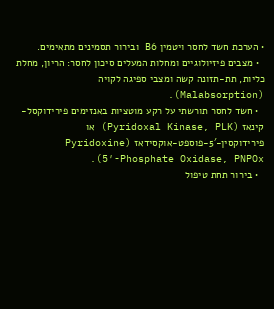• הערכת חשד לחסר ויטמין B6 ובירור תסמינים מתאימים.
  • מצבים פיזיולוגיים ומחלות המעלים סיכון לחסר: הריון, מחלת כליות, תת-תזונה קשה ומצבי ספיגה לקויה (Malabsorption).
  • חשד לחסר תורשתי על רקע מוטציות באנזימים פירידוקסל-קינאז (Pyridoxal Kinase, PLK) או פירידוקסין-5′-פוספט-אוקסידאז (Pyridoxine 5′-Phosphate Oxidase, PNPOx).
  • בירור תחת טיפול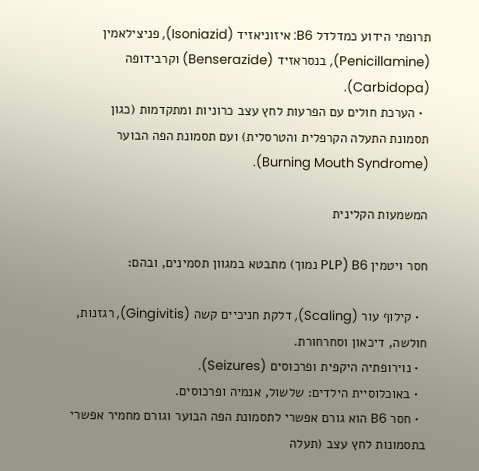תרופתי הידוע כמדלדל B6: איזוניאזיד (Isoniazid), פניצילאמין (Penicillamine), בנסראזיד (Benserazide) וקרבידופה (Carbidopa).
  • הערכת חולים עם הפרעות לחץ עצב כרוניות ומתקדמות (כגון תסמונת התעלה הקרפלית והטרסלית) ועם תסמונת הפה הבוער (Burning Mouth Syndrome).

המשמעות הקלינית

חסר ויטמין B6 (PLP נמוך) מתבטא במגוון תסמינים, ובהם:

  • קילוף עור (Scaling), דלקת חניכיים קשה (Gingivitis), רגזנות, חולשה, דיכאון וסחרחורת.
  • נוירופתיה היקפית ופרכוסים (Seizures).
  • באוכלוסיית הילדים: שלשול, אנמיה ופרכוסים.
  • חסר B6 הוא גורם אפשרי לתסמונת הפה הבוער וגורם מחמיר אפשרי בתסמונות לחץ עצב (תעלה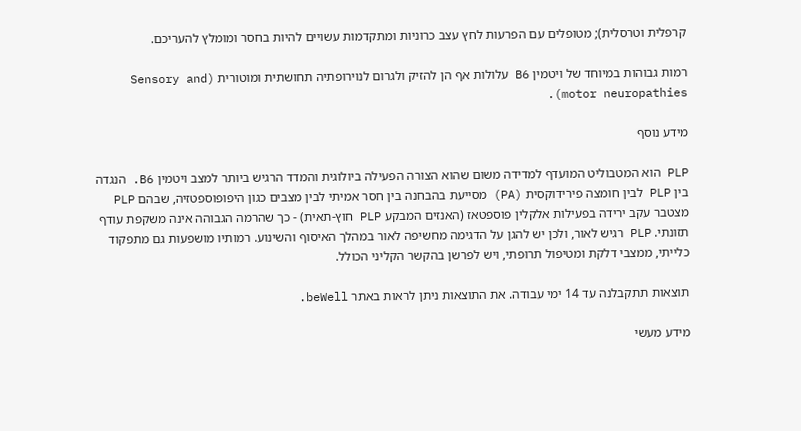קרפלית וטרסלית); מטופלים עם הפרעות לחץ עצב כרוניות ומתקדמות עשויים להיות בחסר ומומלץ להעריכם.

רמות גבוהות במיוחד של ויטמין B6 עלולות אף הן להזיק ולגרום לנוירופתיה תחושתית ומוטורית (Sensory and motor neuropathies).

מידע נוסף

PLP הוא המטבוליט המועדף למדידה משום שהוא הצורה הפעילה ביולוגית והמדד הרגיש ביותר למצב ויטמין B6. הנגדה בין PLP לבין חומצה פירידוקסית (PA) מסייעת בהבחנה בין חסר אמיתי לבין מצבים כגון היפופוספטזיה, שבהם PLP מצטבר עקב ירידה בפעילות אלקלין פוספטאז (האנזים המבקע PLP חוץ-תאית) - כך שהרמה הגבוהה אינה משקפת עודף תזונתי. PLP רגיש לאור, ולכן יש להגן על הדגימה מחשיפה לאור במהלך האיסוף והשינוע. רמותיו מושפעות גם מתפקוד כלייתי, ממצבי דלקת ומטיפול תרופתי, ויש לפרשן בהקשר הקליני הכולל.

תוצאות תתקבלנה עד 14 ימי עבודה. את התוצאות ניתן לראות באתר beWell.

מידע מעשי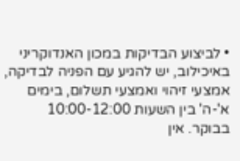• לביצוע הבדיקות במכון האנדוקריני באיכילוב, יש להגיע עם הפניה לבדיקה, אמצעי זיהוי ואמצעי תשלום, בימים א'-ה' בין השעות 10:00-12:00 בבוקר. אין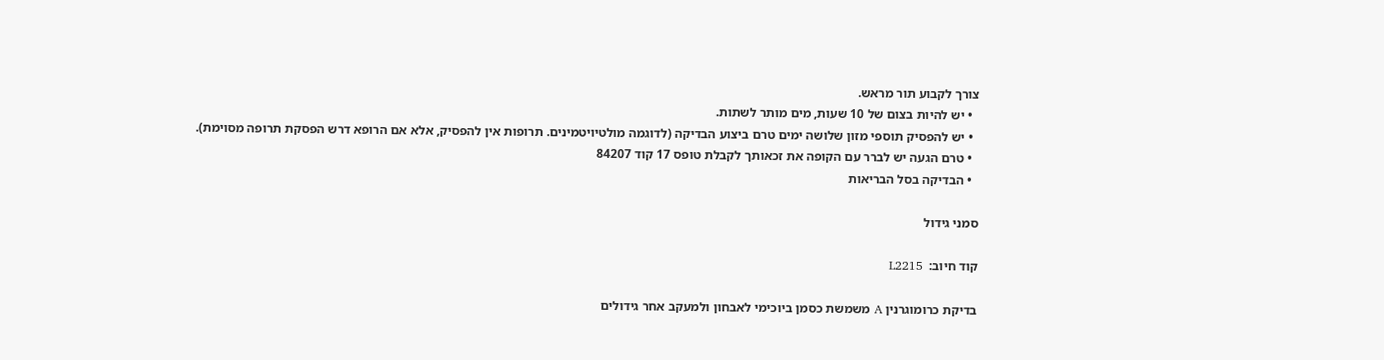צורך לקבוע תור מראש.
  • יש להיות בצום של 10 שעות, מים מותר לשתות.
  • יש להפסיק תוספי מזון שלושה ימים טרם ביצוע הבדיקה (לדוגמה מולטיויטמינים. תרופות אין להפסיק, אלא אם הרופא דרש הפסקת תרופה מסוימת).
  • טרם הגעה יש לברר עם הקופה את זכאותך לקבלת טופס 17 קוד 84207
  • הבדיקה בסל הבריאות

סמני גידול

קוד חיוב:  L2215

בדיקת כרומוגרנין A משמשת כסמן ביוכימי לאבחון ולמעקב אחר גידולים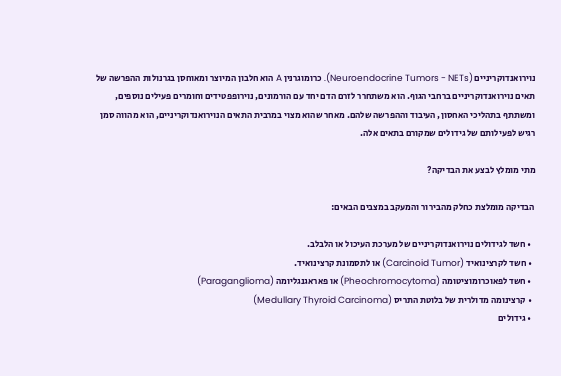נוירואנדוקריניים (Neuroendocrine Tumors - NETs). כרומוגרנין A הוא חלבון המיוצר ומאוחסן בגרנולות ההפרשה של תאים נוירואנדוקריניים ברחבי הגוף. הוא משתחרר לזרם הדם יחד עם הורמונים, נוירופפטידים וחומרים פעילים נוספים, ומשתתף בתהליכי האחסון, העיבוד וההפרשה שלהם. מאחר שהוא מצוי במרבית התאים הנוירואנדוקריניים, הוא מהווה סמן רגיש לפעילותם של גידולים שמקורם בתאים אלה.

מתי מומלץ לבצע את הבדיקה?

הבדיקה מומלצת כחלק מהבירור והמעקב במצבים הבאים:

  • חשד לגידולים נוירואנדוקריניים של מערכת העיכול או הלבלב.
  • חשד לקרצינואיד (Carcinoid Tumor) או לתסמונת קרצינואיד.
  • חשד לפאוכרומוציטומה (Pheochromocytoma) או פאראגנגליומה (Paraganglioma)
  • קרצינומה מדולרית של בלוטת התריס (Medullary Thyroid Carcinoma)
  • גידולים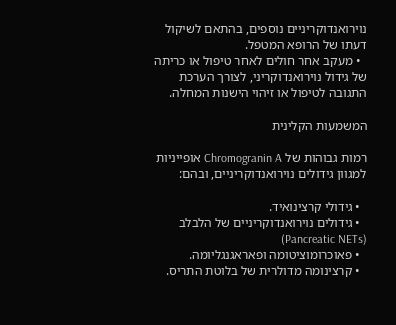נוירואנדוקריניים נוספים, בהתאם לשיקול דעתו של הרופא המטפל.
  • מעקב אחר חולים לאחר טיפול או כריתה של גידול נוירואנדוקריני, לצורך הערכת התגובה לטיפול או זיהוי הישנות המחלה.

המשמעות הקלינית

רמות גבוהות של Chromogranin A אופייניות למגוון גידולים נוירואנדוקריניים, ובהם:

  • גידולי קרצינואיד.
  • גידולים נוירואנדוקריניים של הלבלב (Pancreatic NETs)
  • פאוכרומוציטומה ופאראגנגליומה.
  • קרצינומה מדולרית של בלוטת התריס.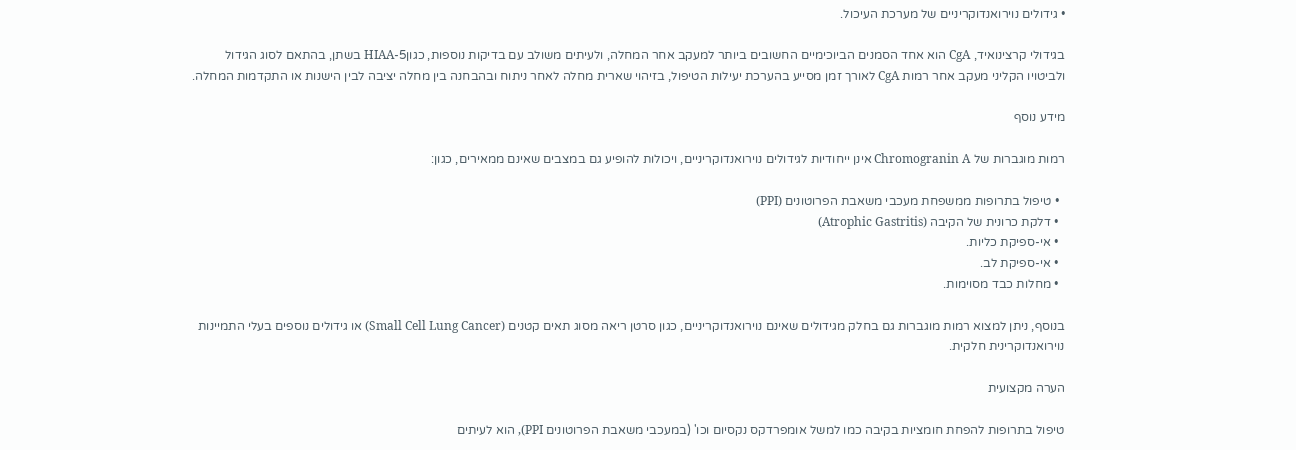• גידולים נוירואנדוקריניים של מערכת העיכול.

בגידולי קרצינואיד, CgA הוא אחד הסמנים הביוכימיים החשובים ביותר למעקב אחר המחלה, ולעיתים משולב עם בדיקות נוספות, כגון5-HIAA בשתן, בהתאם לסוג הגידול ולביטויו הקליני מעקב אחר רמות CgA לאורך זמן מסייע בהערכת יעילות הטיפול, בזיהוי שארית מחלה לאחר ניתוח ובהבחנה בין מחלה יציבה לבין הישנות או התקדמות המחלה.

מידע נוסף

רמות מוגברות של Chromogranin A אינן ייחודיות לגידולים נוירואנדוקריניים, ויכולות להופיע גם במצבים שאינם ממאירים, כגון:

  • טיפול בתרופות ממשפחת מעכבי משאבת הפרוטונים (PPI)
  • דלקת כרונית של הקיבה (Atrophic Gastritis)
  • אי-ספיקת כליות.
  • אי-ספיקת לב.
  • מחלות כבד מסוימות.

בנוסף, ניתן למצוא רמות מוגברות גם בחלק מגידולים שאינם נוירואנדוקריניים, כגון סרטן ריאה מסוג תאים קטנים (Small Cell Lung Cancer) או גידולים נוספים בעלי התמיינות נוירואנדוקרינית חלקית.

הערה מקצועית

טיפול בתרופות להפחת חומציות בקיבה כמו למשל אומפרדקס נקסיום וכו' (במעכבי משאבת הפרוטונים PPI), הוא לעיתים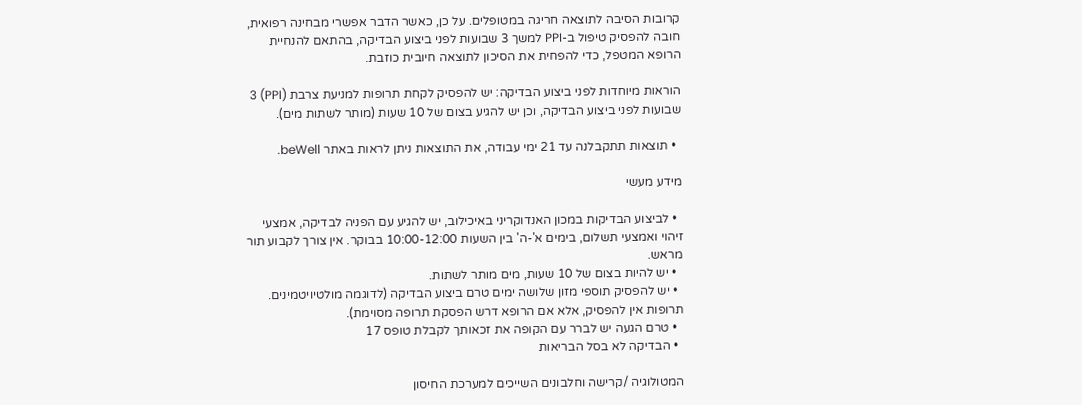קרובות הסיבה לתוצאה חריגה במטופלים. על כן, כאשר הדבר אפשרי מבחינה רפואית, חובה להפסיק טיפול ב-PPI למשך 3 שבועות לפני ביצוע הבדיקה, בהתאם להנחיית הרופא המטפל, כדי להפחית את הסיכון לתוצאה חיובית כוזבת.

הוראות מיוחדות לפני ביצוע הבדיקה: יש להפסיק לקחת תרופות למניעת צרבת (PPI) 3 שבועות לפני ביצוע הבדיקה, וכן יש להגיע בצום של 10 שעות (מותר לשתות מים).

  • תוצאות תתקבלנה עד 21 ימי עבודה, את התוצאות ניתן לראות באתר beWell.

מידע מעשי

  • לביצוע הבדיקות במכון האנדוקריני באיכילוב, יש להגיע עם הפניה לבדיקה, אמצעי זיהוי ואמצעי תשלום, בימים א'-ה' בין השעות 10:00-12:00 בבוקר. אין צורך לקבוע תור מראש.
  • יש להיות בצום של 10 שעות, מים מותר לשתות.
  • יש להפסיק תוספי מזון שלושה ימים טרם ביצוע הבדיקה (לדוגמה מולטיויטמינים. תרופות אין להפסיק, אלא אם הרופא דרש הפסקת תרופה מסוימת).
  • טרם הגעה יש לברר עם הקופה את זכאותך לקבלת טופס 17
  • הבדיקה לא בסל הבריאות

המטולוגיה /קרישה וחלבונים השייכים למערכת החיסון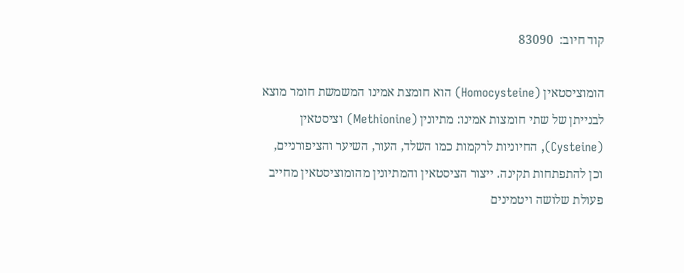קוד חיוב:  83090

הומוציסטאין (Homocysteine) הוא חומצת אמינו המשמשת חומר מוצא לבנייתן של שתי חומצות אמינו: מתיונין (Methionine) וציסטאין (Cysteine), החיוניות לרקמות כמו השלד, העור, השיער והציפורניים, וכן להתפתחות תקינה. ייצור הציסטאין והמתיונין מהומוציסטאין מחייב פעולת שלושה ויטמינים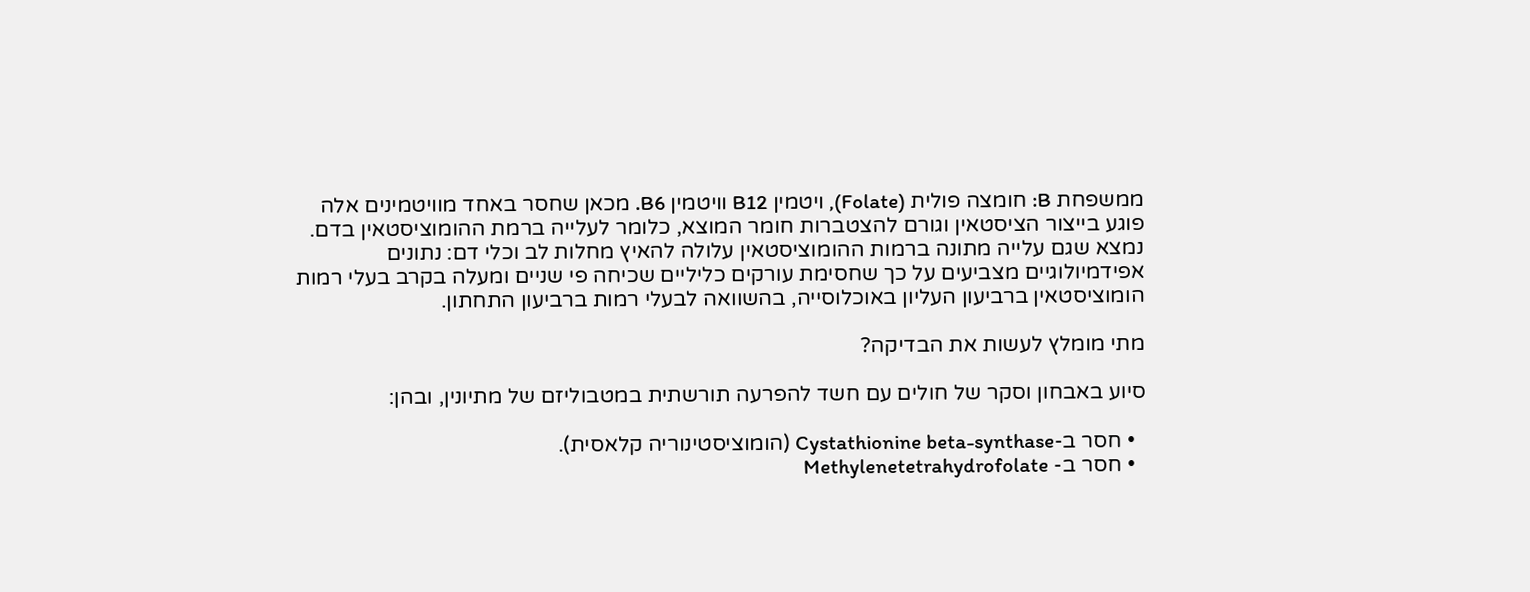ממשפחת B: חומצה פולית (Folate), ויטמין B12 וויטמין B6. מכאן שחסר באחד מוויטמינים אלה פוגע בייצור הציסטאין וגורם להצטברות חומר המוצא, כלומר לעלייה ברמת ההומוציסטאין בדם. נמצא שגם עלייה מתונה ברמות ההומוציסטאין עלולה להאיץ מחלות לב וכלי דם: נתונים אפידמיולוגיים מצביעים על כך שחסימת עורקים כליליים שכיחה פי שניים ומעלה בקרב בעלי רמות הומוציסטאין ברביעון העליון באוכלוסייה, בהשוואה לבעלי רמות ברביעון התחתון.

מתי מומלץ לעשות את הבדיקה?

סיוע באבחון וסקר של חולים עם חשד להפרעה תורשתית במטבוליזם של מתיונין, ובהן:

  • חסר ב-Cystathionine beta-synthase (הומוציסטינוריה קלאסית).
  • חסר ב- Methylenetetrahydrofolate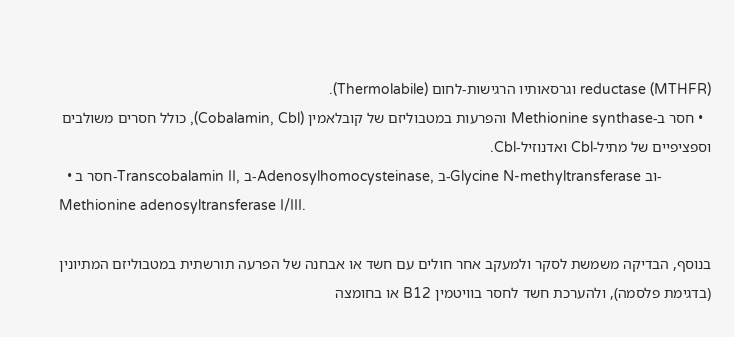reductase (MTHFR) וגרסאותיו הרגישות-לחום (Thermolabile).
  • חסר ב-Methionine synthase והפרעות במטבוליזם של קובלאמין (Cobalamin, Cbl), כולל חסרים משולבים וספציפיים של מתיל-Cbl ואדנוזיל-Cbl.
  • חסר ב-Transcobalamin II, ב-Adenosylhomocysteinase, ב-Glycine N-methyltransferase וב-Methionine adenosyltransferase I/III.

בנוסף, הבדיקה משמשת לסקר ולמעקב אחר חולים עם חשד או אבחנה של הפרעה תורשתית במטבוליזם המתיונין (בדגימת פלסמה), ולהערכת חשד לחסר בוויטמין B12 או בחומצה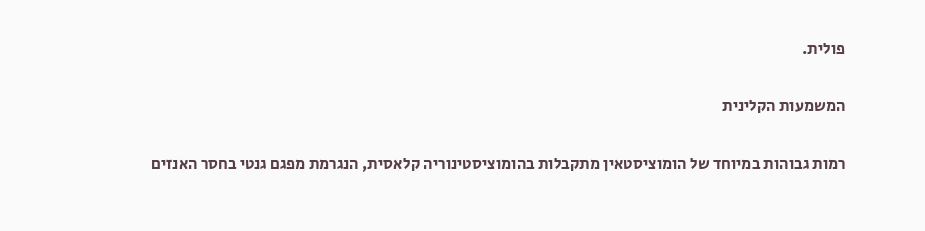פולית.

המשמעות הקלינית

רמות גבוהות במיוחד של הומוציסטאין מתקבלות בהומוציסטינוריה קלאסית, הנגרמת מפגם גנטי בחסר האנזים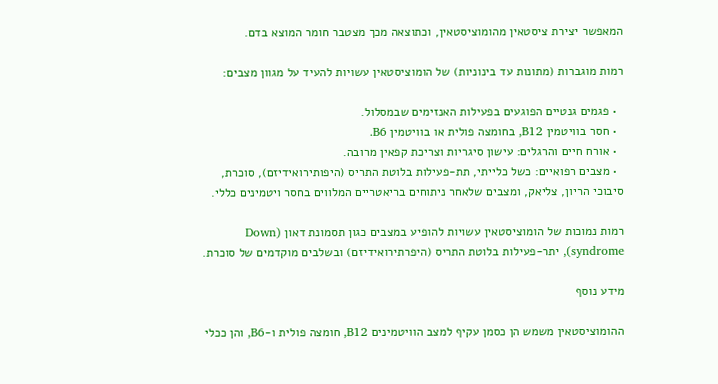המאפשר יצירת ציסטאין מהומוציסטאין, וכתוצאה מכך מצטבר חומר המוצא בדם.

רמות מוגברות (מתונות עד בינוניות) של הומוציסטאין עשויות להעיד על מגוון מצבים:

  • פגמים גנטיים הפוגעים בפעילות האנזימים שבמסלול.
  • חסר בוויטמין B12, בחומצה פולית או בוויטמין B6.
  • אורח חיים והרגלים: עישון סיגריות וצריכת קפאין מרובה.
  • מצבים רפואיים: כשל כלייתי, תת-פעילות בלוטת התריס (היפותירואידיזם), סוכרת, סיבוכי הריון, צליאק, ומצבים שלאחר ניתוחים בריאטריים המלווים בחסר ויטמינים כללי.

רמות נמוכות של הומוציסטאין עשויות להופיע במצבים כגון תסמונת דאון (Down syndrome), יתר-פעילות בלוטת התריס (היפרתירואידיזם) ובשלבים מוקדמים של סוכרת.

מידע נוסף

ההומוציסטאין משמש הן כסמן עקיף למצב הוויטמינים B12, חומצה פולית ו-B6, והן ככלי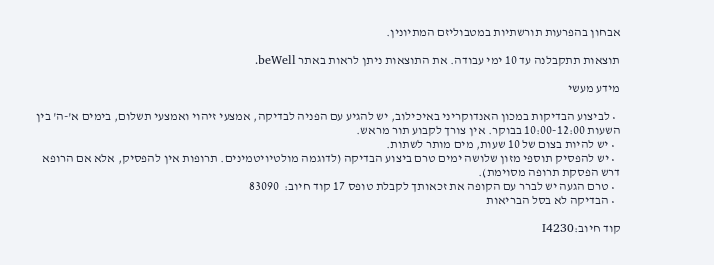אבחון בהפרעות תורשתיות במטבוליזם המתיונין.

תוצאות תתקבלנה עד 10 ימי עבודה. את התוצאות ניתן לראות באתר beWell.

מידע מעשי

  • לביצוע הבדיקות במכון האנדוקריני באיכילוב, יש להגיע עם הפניה לבדיקה, אמצעי זיהוי ואמצעי תשלום, בימים א'-ה' בין השעות 10:00-12:00 בבוקר. אין צורך לקבוע תור מראש.
  • יש להיות בצום של 10 שעות, מים מותר לשתות.
  • יש להפסיק תוספי מזון שלושה ימים טרם ביצוע הבדיקה (לדוגמה מולטיויטמינים. תרופות אין להפסיק, אלא אם הרופא דרש הפסקת תרופה מסוימת).
  • טרם הגעה יש לברר עם הקופה את זכאותך לקבלת טופס 17 קוד חיוב:  83090
  • הבדיקה לא בסל הבריאות

קוד חיוב:I4230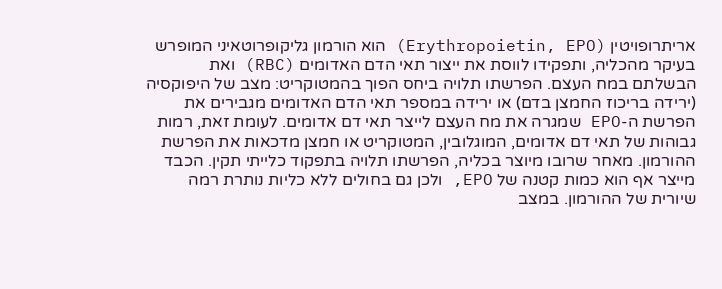אריתרופויטין (Erythropoietin, EPO) הוא הורמון גליקופרוטאיני המופרש בעיקר מהכליה, ותפקידו לווסת את ייצור תאי הדם האדומים (RBC) ואת הבשלתם במח העצם. הפרשתו תלויה ביחס הפוך בהמטוקריט: מצב של היפוקסיה (ירידה בריכוז החמצן בדם) או ירידה במספר תאי הדם האדומים מגבירים את הפרשת ה-EPO שמגרה את מח העצם לייצר תאי דם אדומים. לעומת זאת, רמות גבוהות של תאי דם אדומים, המוגלובין, המטוקריט או חמצן מדכאות את הפרשת ההורמון. מאחר שרובו מיוצר בכליה, הפרשתו תלויה בתפקוד כלייתי תקין. הכבד מייצר אף הוא כמות קטנה של EPO, ולכן גם בחולים ללא כליות נותרת רמה שיורית של ההורמון. במצב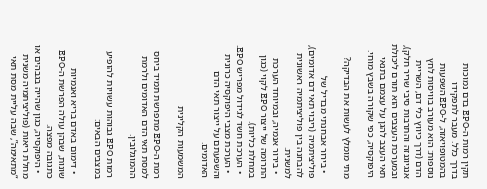תקין רמות ה-EPO בדם נמוכות בדרך כלל. מעבר לתפקידו בהמטופויאזה, ל-EPO השפעות נוספות: הוא מעורב בוויסות לחץ הדם (דרך כיווץ כלי דם, השריית אנגיוגנזה והתרבות סיבי שריר חלק), ובמערכת העצבים הוא תורם ליכולת תאי העצב להגן על עצמם בתנאי היפוקסיה, כפי שקורה בשבץ מוחי.

מתי מומלץ לעשות את הבדיקה?

  • בירור אבחנתי מבדיל של פוליציתמיה (ריבוי תאי דם אדומים), להבחנה בין פוליציתמיה ראשונית למשנית.
  • בירור אנמיה, ובמיוחד הערכת התרומה של ייצור EPO לקוי (כגון במחלת כליות).
  • הערכת חשד לגידול מפריש EPO.
  • הערכת מצבי היפוקסיה כרונית והשפעתם על ייצור תאי הדם האדומים.

המשמעות הקלינית

רמת ה-EPO מתפרשת תמיד ביחס למסת תאי הדם האדומים ולרמת ההמוגלובין.

רמות EPO גבוהות עשויות להופיע במצבים הבאים:

  • דימום באדם בריא ואנמיות שונות, שבהן עולה הפרשת ה-EPO כתגובה מפצה.
  • היפוקסיה, כגון שהייה בגבהים או מחלת ריאות (פוליציתמיה משנית “מתאימה”, שבה עליית מסת תאי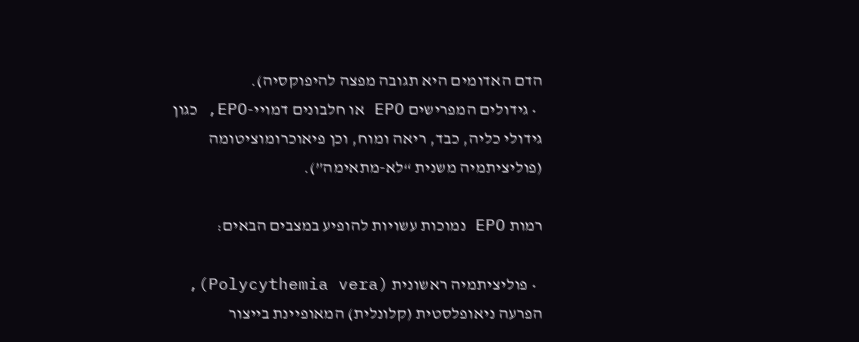הדם האדומים היא תגובה מפצה להיפוקסיה).
  • גידולים המפרישים EPO או חלבונים דמויי-EPO, כגון גידולי כליה, כבד, ריאה ומוח, וכן פיאוכרומוציטומה (פוליציתמיה משנית “לא-מתאימה”).

רמות EPO נמוכות עשויות להופיע במצבים הבאים:

  • פוליציתמיה ראשונית (Polycythemia vera), הפרעה ניאופלסטית (קלונלית) המאופיינת בייצור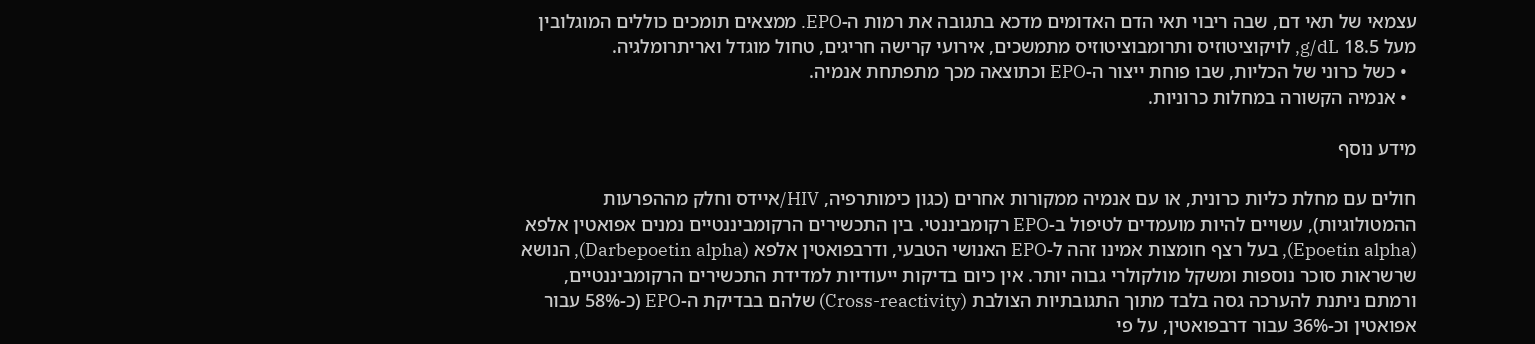עצמאי של תאי דם, שבה ריבוי תאי הדם האדומים מדכא בתגובה את רמות ה-EPO. ממצאים תומכים כוללים המוגלובין מעל 18.5 g/dL, לויקוציטוזיס ותרומבוציטוזיס מתמשכים, אירועי קרישה חריגים, טחול מוגדל ואריתרומלגיה.
  • כשל כרוני של הכליות, שבו פוחת ייצור ה-EPO וכתוצאה מכך מתפתחת אנמיה.
  • אנמיה הקשורה במחלות כרוניות.

מידע נוסף

חולים עם מחלת כליות כרונית, או עם אנמיה ממקורות אחרים (כגון כימותרפיה, HIV/איידס וחלק מההפרעות ההמטולוגיות), עשויים להיות מועמדים לטיפול ב-EPO רקומביננטי. בין התכשירים הרקומביננטיים נמנים אפואטין אלפא (Epoetin alpha), בעל רצף חומצות אמינו זהה ל-EPO האנושי הטבעי, ודרבפואטין אלפא (Darbepoetin alpha), הנושא שרשראות סוכר נוספות ומשקל מולקולרי גבוה יותר. אין כיום בדיקות ייעודיות למדידת התכשירים הרקומביננטיים, ורמתם ניתנת להערכה גסה בלבד מתוך התגובתיות הצולבת (Cross-reactivity) שלהם בבדיקת ה-EPO (כ-58% עבור אפואטין וכ-36% עבור דרבפואטין, על פי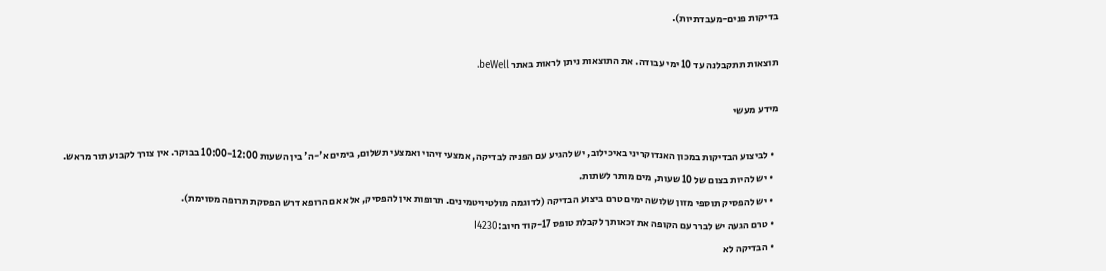בדיקות פנים-מעבדתיות).

תוצאות תתקבלנה עד 10 ימי עבודה. את התוצאות ניתן לראות באתר beWell.

מידע מעשי

  • לביצוע הבדיקות במכון האנדוקריני באיכילוב, יש להגיע עם הפניה לבדיקה, אמצעי זיהוי ואמצעי תשלום, בימים א'-ה' בין השעות 10:00-12:00 בבוקר. אין צורך לקבוע תור מראש.
  • יש להיות בצום של 10 שעות, מים מותר לשתות.
  • יש להפסיק תוספי מזון שלושה ימים טרם ביצוע הבדיקה (לדוגמה מולטיויטמינים. תרופות אין להפסיק, אלא אם הרופא דרש הפסקת תרופה מסוימת).
  • טרם הגעה יש לברר עם הקופה את זכאותך לקבלת טופס 17-קוד חיוב:I4230
  • הבדיקה לא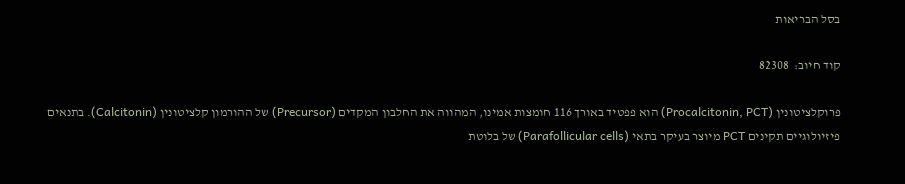בסל הבריאות

קוד חיוב:  82308

פרוקלציטונין (Procalcitonin, PCT) הוא פפטיד באורך 116 חומצות אמינו, המהווה את החלבון המקדים (Precursor) של ההורמון קלציטונין (Calcitonin). בתנאים פיזיולוגיים תקינים PCT מיוצר בעיקר בתאי (Parafollicular cells) של בלוטת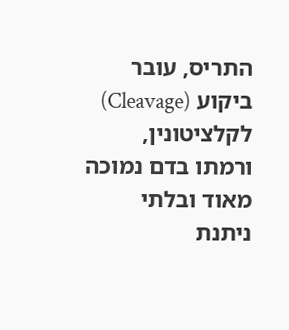התריס, עובר ביקוע (Cleavage) לקלציטונין, ורמתו בדם נמוכה מאוד ובלתי ניתנת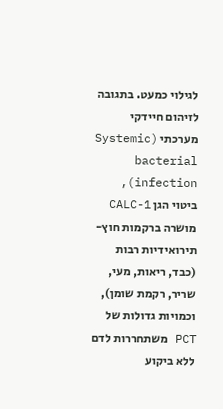לגילוי כמעט. בתגובה לזיהום חיידקי מערכתי (Systemic bacterial infection), ביטוי הגן CALC-1 מושרה ברקמות חוץ-תירואידיות רבות (כבד, ריאות, מעי, שריר, רקמת שומן), וכמויות גדולות של PCT משתחררות לדם ללא ביקוע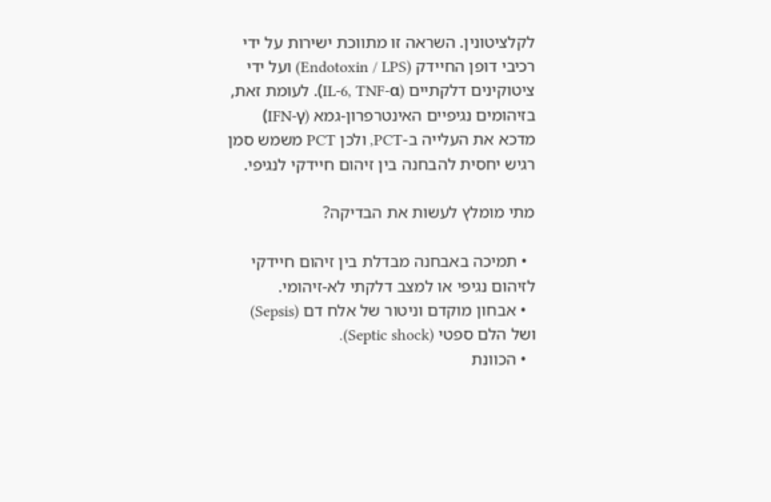לקלציטונין. השראה זו מתווכת ישירות על ידי רכיבי דופן החיידק (Endotoxin / LPS) ועל ידי ציטוקינים דלקתיים (IL-6, TNF-α). לעומת זאת, בזיהומים נגיפיים האינטרפרון-גמא (IFN-γ) מדכא את העלייה ב-PCT, ולכן PCT משמש סמן רגיש יחסית להבחנה בין זיהום חיידקי לנגיפי.

מתי מומלץ לעשות את הבדיקה?

  • תמיכה באבחנה מבדלת בין זיהום חיידקי לזיהום נגיפי או למצב דלקתי לא-זיהומי.
  • אבחון מוקדם וניטור של אלח דם (Sepsis) ושל הלם ספטי (Septic shock).
  • הכוונת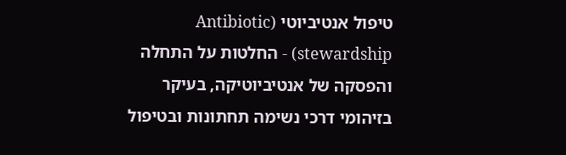טיפול אנטיביוטי (Antibiotic stewardship) - החלטות על התחלה והפסקה של אנטיביוטיקה, בעיקר בזיהומי דרכי נשימה תחתונות ובטיפול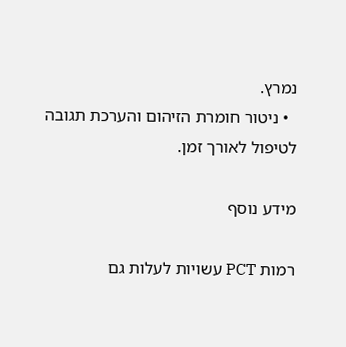נמרץ.
  • ניטור חומרת הזיהום והערכת תגובה לטיפול לאורך זמן.

מידע נוסף

רמות PCT עשויות לעלות גם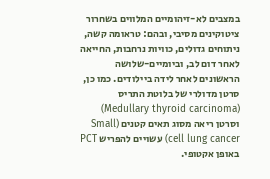במצבים לא-זיהומיים המלווים בשחרור ציטוקינים מסיבי, ובהם: טראומה קשה, ניתוחים גדולים, כוויות נרחבות, החייאה לאחר דום לב, וביומיים-שלושה הראשונים לאחר לידה ביילודים. כמו כן, סרטן מדולרי של בלוטת התריס (Medullary thyroid carcinoma) וסרטן ריאה מסוג תאים קטנים (Small cell lung cancer) עשויים להפריש PCT באופן אקטופי.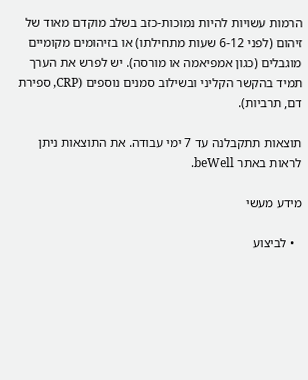הרמות עשויות להיות נמוכות-כזב בשלב מוקדם מאוד של זיהום (לפני 6-12 שעות מתחילתו) או בזיהומים מקומיים מוגבלים (כגון אמפיאמה או מורסה). יש לפרש את הערך תמיד בהקשר הקליני ובשילוב סמנים נוספים (CRP, ספירת דם, תרביות).

תוצאות תתקבלנה עד 7 ימי עבודה. את התוצאות ניתן לראות באתר beWell.

מידע מעשי

  • לביצוע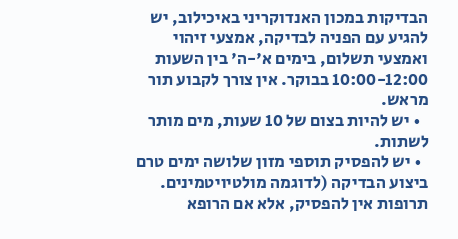הבדיקות במכון האנדוקריני באיכילוב, יש להגיע עם הפניה לבדיקה, אמצעי זיהוי ואמצעי תשלום, בימים א'-ה' בין השעות 10:00-12:00 בבוקר. אין צורך לקבוע תור מראש.
  • יש להיות בצום של 10 שעות, מים מותר לשתות.
  • יש להפסיק תוספי מזון שלושה ימים טרם ביצוע הבדיקה (לדוגמה מולטיויטמינים. תרופות אין להפסיק, אלא אם הרופא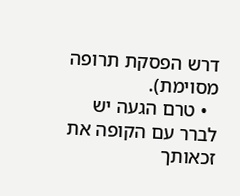דרש הפסקת תרופה מסוימת).
  • טרם הגעה יש לברר עם הקופה את זכאותך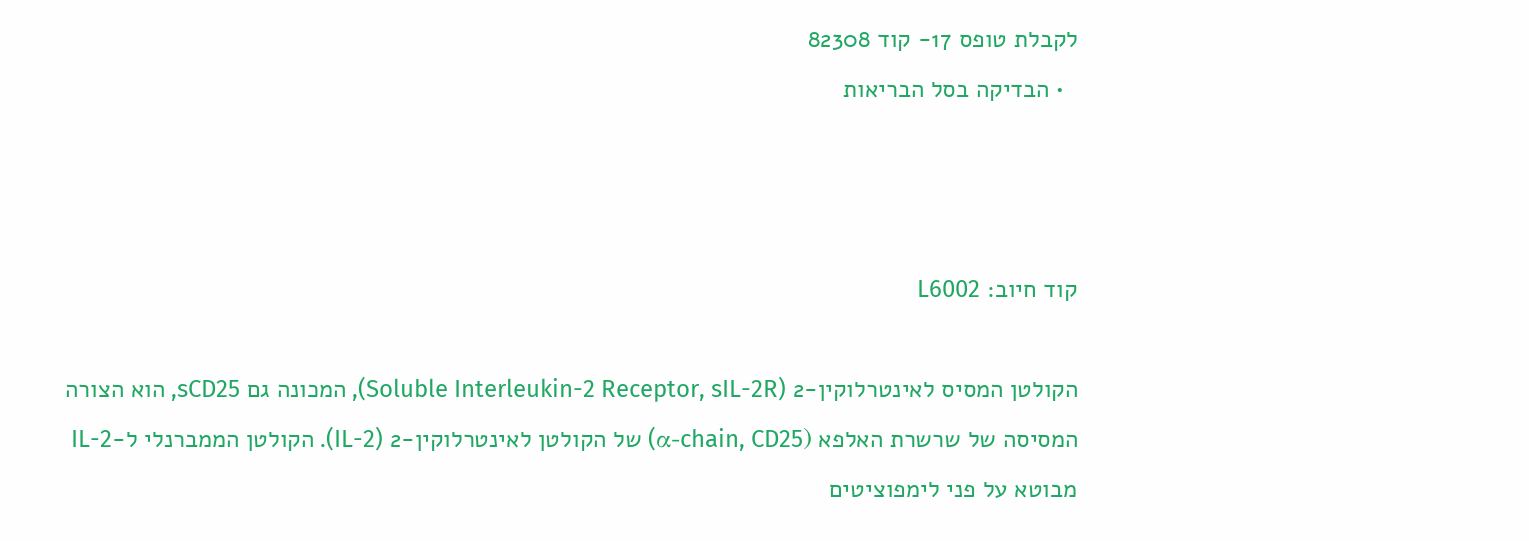לקבלת טופס 17- קוד 82308
  • הבדיקה בסל הבריאות



קוד חיוב: L6002

הקולטן המסיס לאינטרלוקין-2 (Soluble Interleukin-2 Receptor, sIL-2R), המכונה גם sCD25, הוא הצורה המסיסה של שרשרת האלפא (α-chain, CD25) של הקולטן לאינטרלוקין-2 (IL-2). הקולטן הממברנלי ל-IL-2 מבוטא על פני לימפוציטים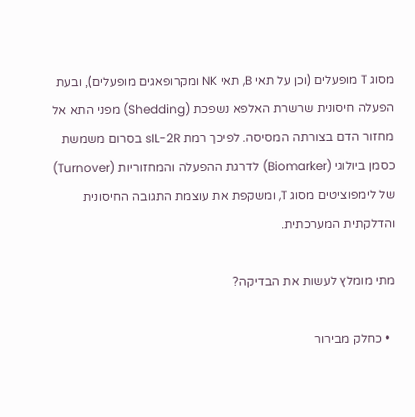מסוג T מופעלים (וכן על תאי B, תאי NK ומקרופאגים מופעלים), ובעת הפעלה חיסונית שרשרת האלפא נשפכת (Shedding) מפני התא אל מחזור הדם בצורתה המסיסה. לפיכך רמת sIL-2R בסרום משמשת כסמן ביולוגי (Biomarker) לדרגת ההפעלה והמחזוריות (Turnover) של לימפוציטים מסוג T, ומשקפת את עוצמת התגובה החיסונית והדלקתית המערכתית.

מתי מומלץ לעשות את הבדיקה?

  • כחלק מבירור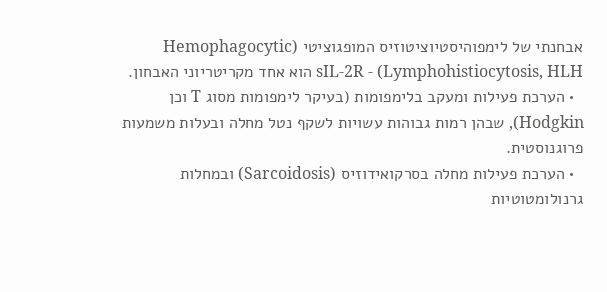אבחנתי של לימפוהיסטיוציטוזיס המופגוציטי (Hemophagocytic Lymphohistiocytosis, HLH) - sIL-2R הוא אחד מקריטריוני האבחון.
  • הערכת פעילות ומעקב בלימפומות (בעיקר לימפומות מסוג T וכן Hodgkin), שבהן רמות גבוהות עשויות לשקף נטל מחלה ובעלות משמעות פרוגנוסטית.
  • הערכת פעילות מחלה בסרקואידוזיס (Sarcoidosis) ובמחלות גרנולומטוטיות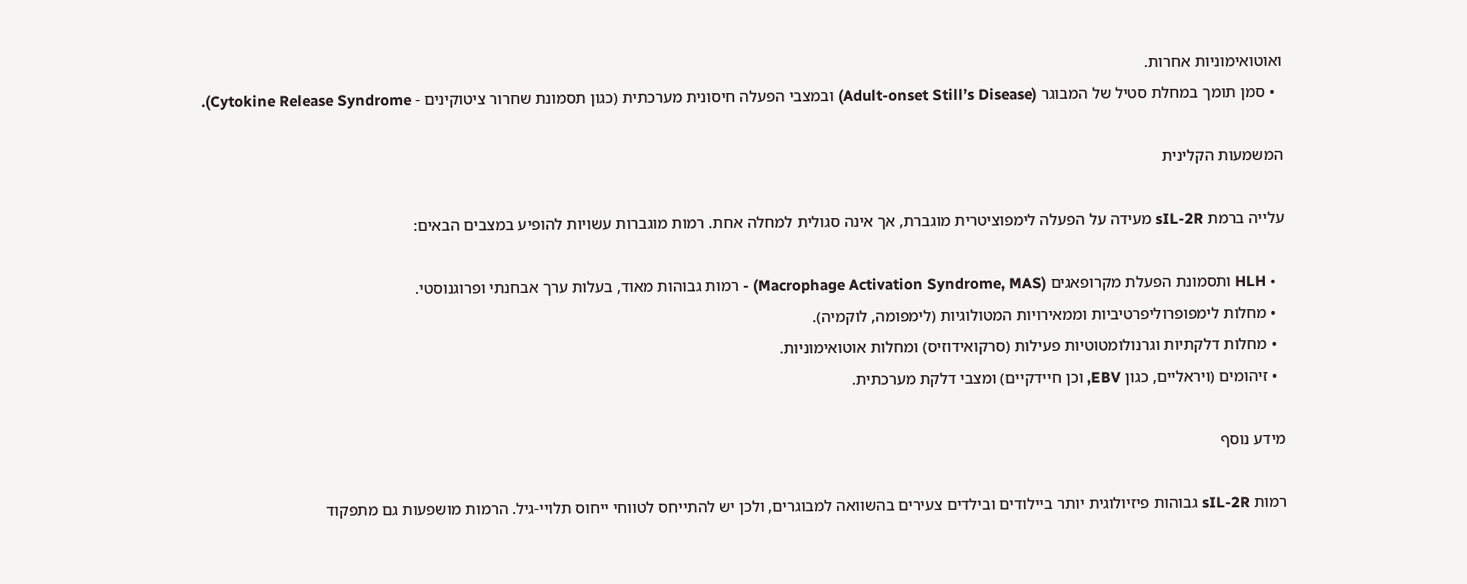ואוטואימוניות אחרות.
  • סמן תומך במחלת סטיל של המבוגר (Adult-onset Still’s Disease) ובמצבי הפעלה חיסונית מערכתית (כגון תסמונת שחרור ציטוקינים - Cytokine Release Syndrome).

המשמעות הקלינית

עלייה ברמת sIL-2R מעידה על הפעלה לימפוציטרית מוגברת, אך אינה סגולית למחלה אחת. רמות מוגברות עשויות להופיע במצבים הבאים:

  • HLH ותסמונת הפעלת מקרופאגים (Macrophage Activation Syndrome, MAS) - רמות גבוהות מאוד, בעלות ערך אבחנתי ופרוגנוסטי.
  • מחלות לימפופרוליפרטיביות וממאירויות המטולוגיות (לימפומה, לוקמיה).
  • מחלות דלקתיות וגרנולומטוטיות פעילות (סרקואידוזיס) ומחלות אוטואימוניות.
  • זיהומים (ויראליים, כגון EBV, וכן חיידקיים) ומצבי דלקת מערכתית.

מידע נוסף

רמות sIL-2R גבוהות פיזיולוגית יותר ביילודים ובילדים צעירים בהשוואה למבוגרים, ולכן יש להתייחס לטווחי ייחוס תלויי-גיל. הרמות מושפעות גם מתפקוד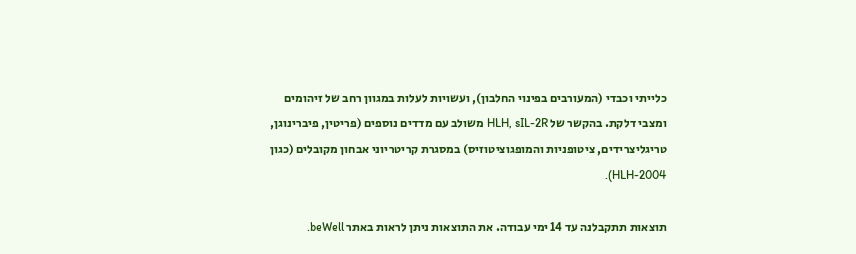כלייתי וכבדי (המעורבים בפינוי החלבון), ועשויות לעלות במגוון רחב של זיהומים ומצבי דלקת. בהקשר של HLH, sIL-2R משולב עם מדדים נוספים (פריטין, פיברינוגן, טריגליצרידים, ציטופניות והמופגוציטוזיס) במסגרת קריטריוני אבחון מקובלים (כגון HLH-2004).

תוצאות תתקבלנה עד 14 ימי עבודה. את התוצאות ניתן לראות באתר beWell.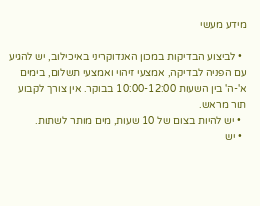מידע מעשי

  • לביצוע הבדיקות במכון האנדוקריני באיכילוב, יש להגיע עם הפניה לבדיקה, אמצעי זיהוי ואמצעי תשלום, בימים א'-ה' בין השעות 10:00-12:00 בבוקר. אין צורך לקבוע תור מראש.
  • יש להיות בצום של 10 שעות, מים מותר לשתות.
  • יש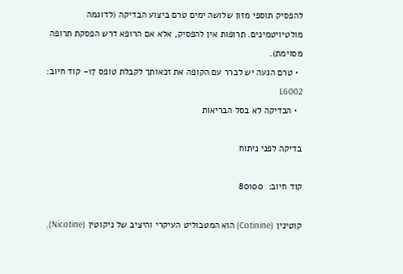להפסיק תוספי מזון שלושה ימים טרם ביצוע הבדיקה (לדוגמה מולטיויטמינים. תרופות אין להפסיק, אלא אם הרופא דרש הפסקת תרופה מסוימת).
  • טרם הגעה יש לברר עם הקופה את זכאותך לקבלת טופס 17- קוד חיוב: L6002
  • הבדיקה לא בסל הבריאות

בדיקה לפני ניתוח

קוד חיוב:  80100

קוטינין (Cotinine) הוא המטבוליט העיקרי והיציב של ניקוטין (Nicotine),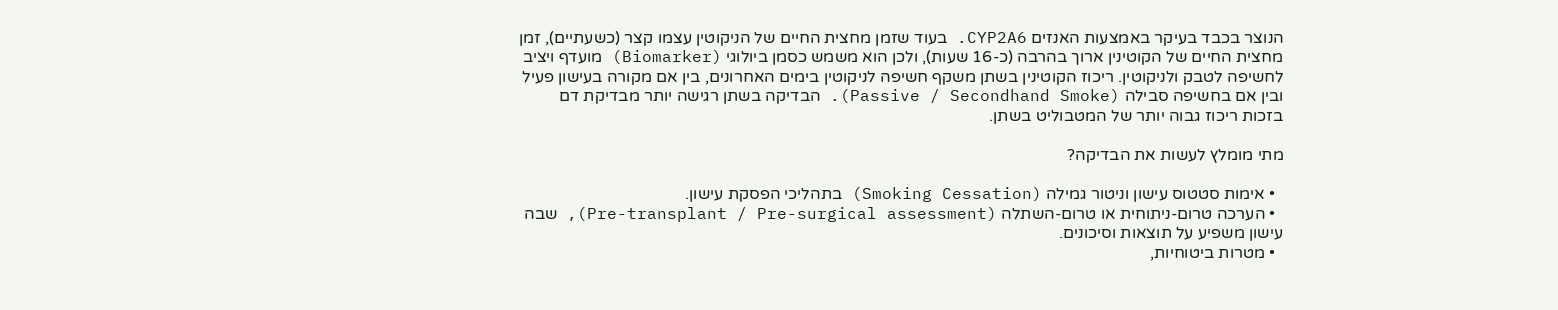הנוצר בכבד בעיקר באמצעות האנזים CYP2A6. בעוד שזמן מחצית החיים של הניקוטין עצמו קצר (כשעתיים), זמן מחצית החיים של הקוטינין ארוך בהרבה (כ-16 שעות), ולכן הוא משמש כסמן ביולוגי (Biomarker) מועדף ויציב לחשיפה לטבק ולניקוטין. ריכוז הקוטינין בשתן משקף חשיפה לניקוטין בימים האחרונים, בין אם מקורה בעישון פעיל ובין אם בחשיפה סבילה (Passive / Secondhand Smoke). הבדיקה בשתן רגישה יותר מבדיקת דם בזכות ריכוז גבוה יותר של המטבוליט בשתן.

מתי מומלץ לעשות את הבדיקה?

  • אימות סטטוס עישון וניטור גמילה (Smoking Cessation) בתהליכי הפסקת עישון.
  • הערכה טרום-ניתוחית או טרום-השתלה (Pre-transplant / Pre-surgical assessment), שבה עישון משפיע על תוצאות וסיכונים.
  • מטרות ביטוחיות,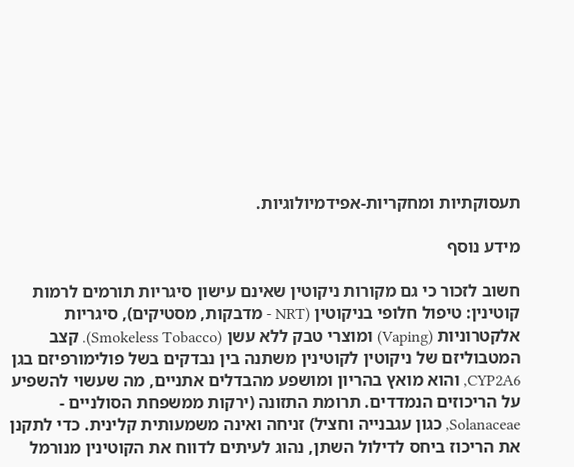תעסוקתיות ומחקריות-אפידמיולוגיות.

מידע נוסף

חשוב לזכור כי גם מקורות ניקוטין שאינם עישון סיגריות תורמים לרמות קוטינין: טיפול חלופי בניקוטין (NRT - מדבקות, מסטיקים), סיגריות אלקטרוניות (Vaping) ומוצרי טבק ללא עשן (Smokeless Tobacco). קצב המטבוליזם של ניקוטין לקוטינין משתנה בין נבדקים בשל פולימורפיזם בגן CYP2A6, והוא מואץ בהריון ומושפע מהבדלים אתניים, מה שעשוי להשפיע על הריכוזים הנמדדים. תרומת התזונה (ירקות ממשפחת הסולניים - Solanaceae, כגון עגבנייה וחציל) זניחה ואינה משמעותית קלינית. כדי לתקנן את הריכוז ביחס לדילול השתן, נהוג לעיתים לדווח את הקוטינין מנורמל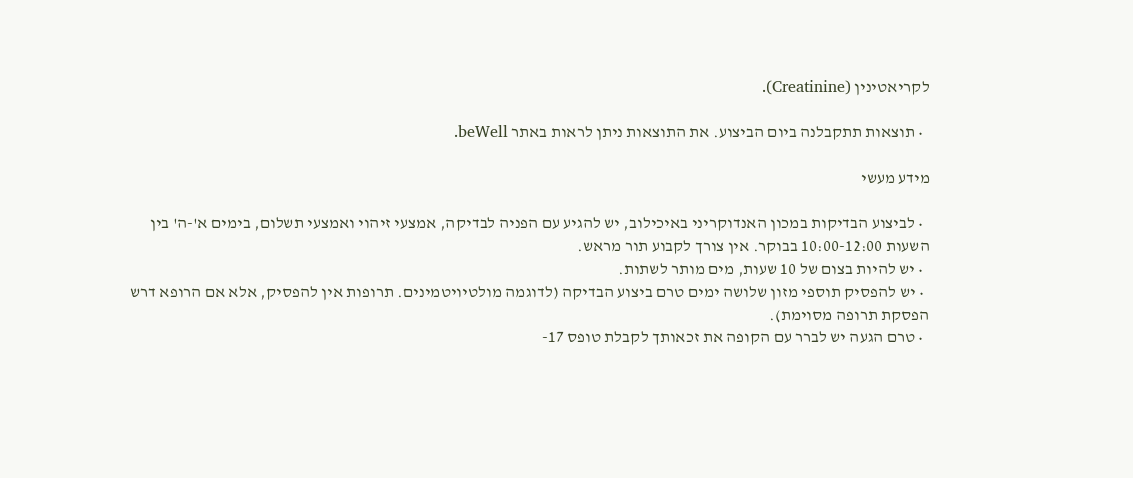לקריאטינין (Creatinine).

  • תוצאות תתקבלנה ביום הביצוע. את התוצאות ניתן לראות באתר beWell.

מידע מעשי

  • לביצוע הבדיקות במכון האנדוקריני באיכילוב, יש להגיע עם הפניה לבדיקה, אמצעי זיהוי ואמצעי תשלום, בימים א'-ה' בין השעות 10:00-12:00 בבוקר. אין צורך לקבוע תור מראש.
  • יש להיות בצום של 10 שעות, מים מותר לשתות.
  • יש להפסיק תוספי מזון שלושה ימים טרם ביצוע הבדיקה (לדוגמה מולטיויטמינים. תרופות אין להפסיק, אלא אם הרופא דרש הפסקת תרופה מסוימת).
  • טרם הגעה יש לברר עם הקופה את זכאותך לקבלת טופס 17-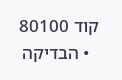קוד 80100
  • הבדיקה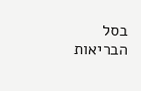בסל הבריאות